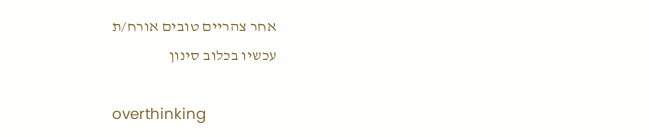אחר צהריים טובים אורח/ת
עכשיו בכלוב סינון

overthinking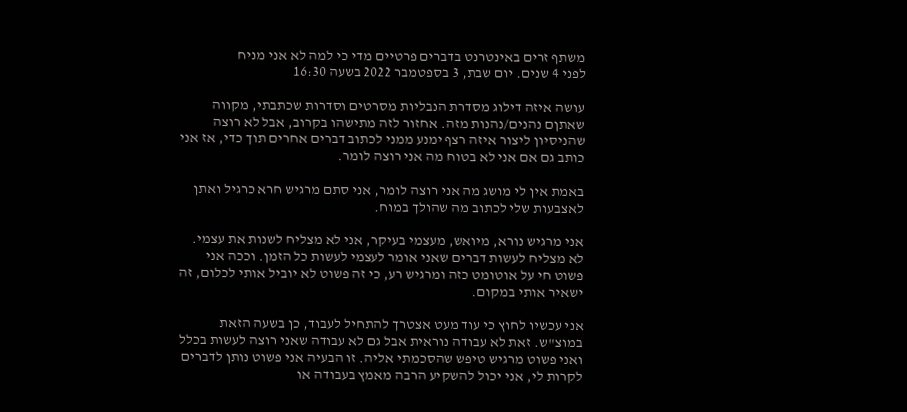משתף זרים באינטרנט בדברים פרטיים מדי כי למה לא אני מניח
לפני 4 שנים. יום שבת, 3 בספטמבר 2022 בשעה 16:30

עושה איזה דילוג מסדרת הנבליות מסרטים וסדרות שכתבתי, מקווה שאתןם נהנים/נהנות מזה. אחזור לזה מתישהו בקרוב, אבל לא רוצה שהניסיון ליצור איזה רצף ימנע ממני לכתוב דברים אחרים תוך כדי, אז אני כותב גם אם אני לא בטוח מה אני רוצה לומר.

באמת אין לי מושג מה אני רוצה לומר, אני סתם מרגיש חרא כרגיל ואתן לאצבעות שלי לכתוב מה שהולך במוח.

אני מרגיש נורא, מיואש, מעצמי בעיקר, אני לא מצליח לשנות את עצמי. לא מצליח לעשות דברים שאני אומר לעצמי לעשות כל הזמן. וככה אני פשוט חי על אוטומט כזה ומרגיש רע, כי זה פשוט לא יוביל אותי לכלום, זה ישאיר אותי במקום.

אני עכשיו לחוץ כי עוד מעט אצטרך להתחיל לעבוד, כן בשעה הזאת במוצ"ש. זאת לא עבודה נוראית אבל גם לא עבודה שאני רוצה לעשות בכלל ואני פשוט מרגיש טיפש שהסכמתי אליה. זו הבעיה אני פשוט נותן לדברים לקרות לי, אני יכול להשקיע הרבה מאמץ בעבודה או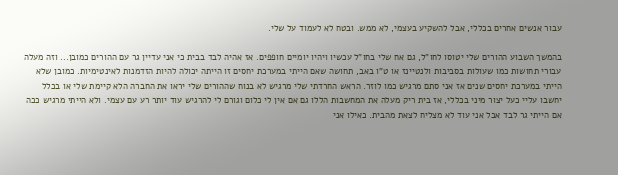עבור אנשים אחרים בכללי, אבל להשקיע בעצמי, לא ממש. ובטח לא לעמוד על שלי.

בהמשך השבוע ההורים שלי יטוסו לחו"ל, גם אח שלי בחו"ל עכשיו ויהיו יומיים חופפים. אז אהיה לבד בבית כי אני עדיין גר עם ההורים כמובן... וזה מעלה עבורי תחושות כמו שעולות בסביבות ולנטיינז או ט"ו באב, תחושה שאם הייתי במערכת יחסים זו הייתה יכולה להיות הזדמנות לאינטימיות. כמובן שלא הייתי במערכת יחסים שנים אז אני סתם מרגיש כמו לוזר. הראש החרדתי שלי מרגיש לא בנוח שההורים שלי יראו את החברה הלא קיימת שלי או בכלל יחשבו עליי כעל יצור מיני בכללי, אז בית ריק מעלה את המחשבות הללו גם אם אין לי כלום וגורם לי להרגיש עוד יותר רע עם עצמי. ולא הייתי מרגיש ככה אם הייתי גר לבד אבל אני עוד לא מצליח לצאת מהבית. כאילו אני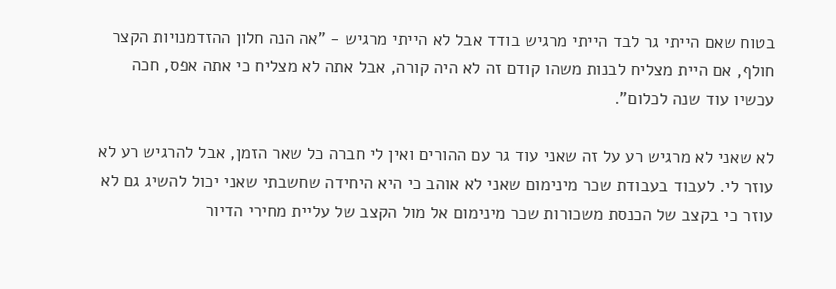בטוח שאם הייתי גר לבד הייתי מרגיש בודד אבל לא הייתי מרגיש - "אה הנה חלון ההזדמנויות הקצר חולף, אם היית מצליח לבנות משהו קודם זה לא היה קורה, אבל אתה לא מצליח כי אתה אפס, חכה עכשיו עוד שנה לכלום".

לא שאני לא מרגיש רע על זה שאני עוד גר עם ההורים ואין לי חברה כל שאר הזמן, אבל להרגיש רע לא עוזר לי. לעבוד בעבודת שכר מינימום שאני לא אוהב כי היא היחידה שחשבתי שאני יכול להשיג גם לא עוזר כי בקצב של הכנסת משכורות שכר מינימום אל מול הקצב של עליית מחירי הדיור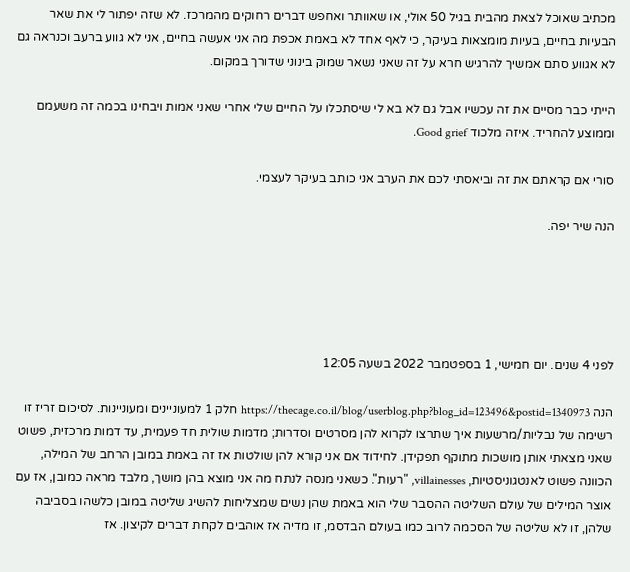מכתיב שאוכל לצאת מהבית בגיל 50 אולי, או שאוותר ואחפש דברים רחוקים מהמרכז. לא שזה יפתור לי את שאר הבעיות בחיים, בעיות מומצאות בעיקר, כי לאף אחד לא באמת אכפת מה אני אעשה בחיים, אני לא גווע ברעב וכנראה גם לא אגווע סתם אמשיך להרגיש חרא על זה שאני נשאר שמוק בינוני שדורך במקום.

הייתי כבר מסיים את זה עכשיו אבל גם לא בא לי שיסתכלו על החיים שלי אחרי שאני אמות ויבחינו בכמה זה משעמם וממוצע להחריד. איזה מלכוד Good grief.

סורי אם קראתם את זה וביאסתי לכם את הערב אני כותב בעיקר לעצמי.

הנה שיר יפה.





לפני 4 שנים. יום חמישי, 1 בספטמבר 2022 בשעה 12:05

הנה https://thecage.co.il/blog/userblog.php?blog_id=123496&postid=1340973 חלק 1 למעוניינים ומעוניינות. לסיכום זריז זו רשימה של נבליות/מרשעות איך שתרצו לקרוא להן מסרטים וסדרות; מדמות שולית חד פעמית, עד דמות מרכזית, פשוט שאני מצאתי אותן מושכות מתוקף תפקידן. לחידוד אם אני קורא להן שולטות אז זה באמת במובן הרחב של המילה, הכוונה פשוט לאנטגוניסטיות, villainesses, "רעות". כשאני מנסה לנתח מה אני מוצא בהן מושך, מלבד מראה כמובן, אז עם אוצר המילים של עולם השליטה ההסבר שלי הוא באמת שהן נשים שמצליחות להשיג שליטה במובן כלשהו בסביבה שלהן, זו לא שליטה של הסכמה לרוב כמו בעולם הבדסמ, זו מדיה אז אוהבים לקחת דברים לקיצון. אז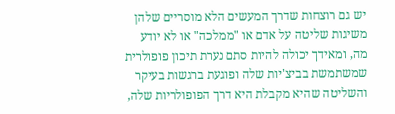יש גם רוצחות שדרך המעשים הלא מוסריים שלהן משיגות שליטה על אדם או "ממלכה" או לא יודע מה, ומאידך יכולה להיות סתם נערת תיכון פופולרית שמשתמשת בביצ'יות שלה ופוגעת ברגשות בעיקר והשליטה שהיא מקבלת היא דרך הפופולריות שלה,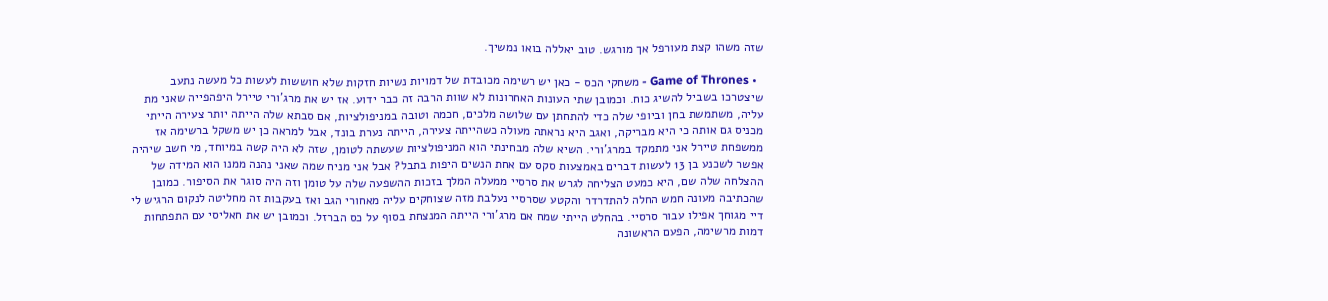שזה משהו קצת מעורפל אך מורגש. טוב יאללה בואו נמשיך.

  • Game of Thrones - משחקי הכס - כאן יש רשימה מכובדת של דמויות נשיות חזקות שלא חוששות לעשות כל מעשה נתעב שיצטרכו בשביל להשיג כוח. וכמובן שתי העונות האחרונות לא שוות הרבה זה כבר ידוע. אז יש את מרג'ורי טיירל היפהפייה שאני מת עליה, משתמשת בחן וביופי שלה כדי להתחתן עם שלושה מלכים, חכמה וטובה במניפולציות, אם סבתא שלה הייתה יותר צעירה הייתי מכניס גם אותה כי היא מבריקה, ואגב היא נראתה מעולה כשהייתה צעירה, הייתה נערת בונד, אבל למראה כן יש משקל ברשימה אז ממשפחת טיירל אני מתמקד במרג'ורי. השיא שלה מבחינתי הוא המניפולציות שעשתה לטומן, שזה לא היה קשה במיוחד, מי חשב שיהיה אפשר לשכנע בן 13 לעשות דברים באמצעות סקס עם אחת הנשים היפות בתבל? אבל אני מניח שמה שאני נהנה ממנו הוא המידה של ההצלחה שלה שם, היא כמעט הצליחה לגרש את סרסיי ממעלה המלך בזכות ההשפעה שלה על טומן וזה היה סוגר את הסיפור. כמובן שהכתיבה מעונה חמש החלה להתדרדר והקטע שסרסיי נעלבת מזה שצוחקים עליה מאחורי הגב ואז בעקבות זה מחליטה לנקום הרגיש לי דיי מגוחך אפילו עבור סרסיי. בהחלט הייתי שמח אם מרג'ורי הייתה המנצחת בסוף על כס הברזל. וכמובן יש את חאליסי עם התפתחות דמות מרשימה, הפעם הראשונה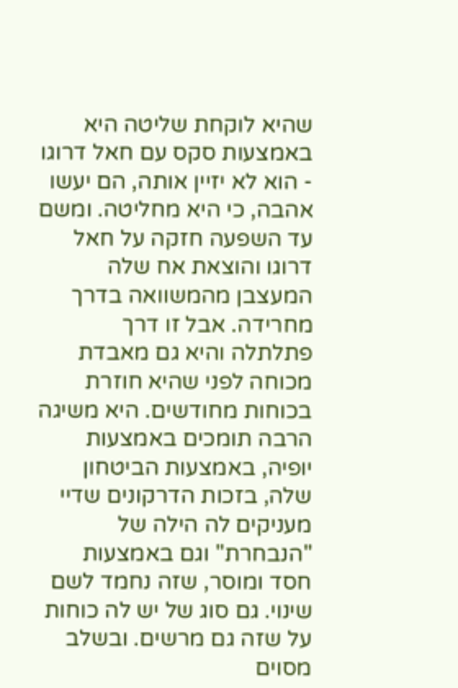שהיא לוקחת שליטה היא באמצעות סקס עם חאל דרוגו - הוא לא יזיין אותה, הם יעשו אהבה, כי היא מחליטה. ומשם עד השפעה חזקה על חאל דרוגו והוצאת אח שלה המעצבן מהמשוואה בדרך מחרידה. אבל זו דרך פתלתלה והיא גם מאבדת מכוחה לפני שהיא חוזרת בכוחות מחודשים. היא משיגה הרבה תומכים באמצעות יופיה, באמצעות הביטחון שלה, בזכות הדרקונים שדיי מעניקים לה הילה של "הנבחרת" וגם באמצעות חסד ומוסר, שזה נחמד לשם שינוי. גם סוג של יש לה כוחות על שזה גם מרשים. ובשלב מסוים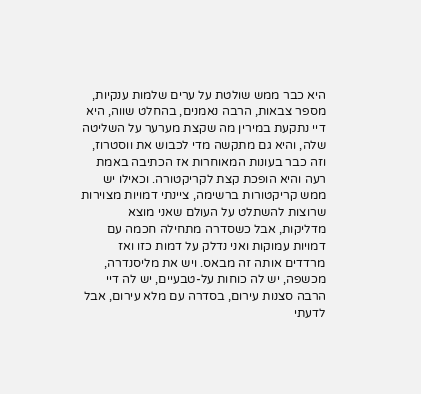היא כבר ממש שולטת על ערים שלמות ענקיות, מספר צבאות, הרבה נאמנים, בהחלט שווה, היא דיי נתקעת במירין מה שקצת מערער על השליטה שלה, והיא גם מתקשה מדי לכבוש את ווסטרוז, וזה כבר בעונות המאוחרות אז הכתיבה באמת רעה והיא הופכת קצת לקריקטורה. וכאילו יש ממש קריקטורות ברשימה, ציינתי דמויות מצוירות שרוצות להשתלט על העולם שאני מוצא מדליקות, אבל כשסדרה מתחילה חכמה עם דמויות עמוקות ואני נדלק על דמות כזו ואז מרדדים אותה זה מבאס. ויש את מליסנדרה, מכשפה, יש לה כוחות על-טבעיים, יש לה דיי הרבה סצנות עירום, בסדרה עם מלא עירום, אבל לדעתי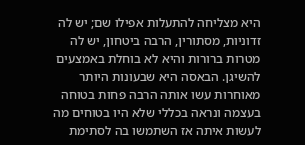היא מצליחה להתעלות אפילו שם; יש לה זדוניות, מסתורין, הרבה ביטחון, יש לה מטרות ברורות והיא לא בוחלת באמצעים להשיגן. הבאסה היא שבעונות היותר מאוחרות עשו אותה הרבה פחות בטוחה בעצמה ונראה בכללי שלא היו בטוחים מה לעשות איתה אז השתמשו בה לסתימת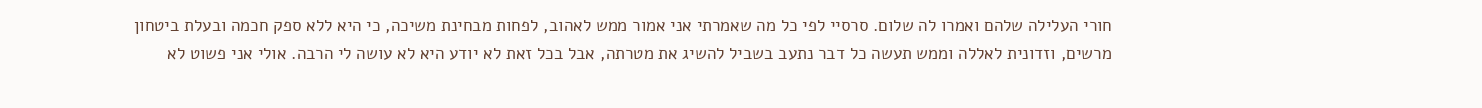חורי העלילה שלהם ואמרו לה שלום. סרסיי לפי כל מה שאמרתי אני אמור ממש לאהוב, לפחות מבחינת משיכה, כי היא ללא ספק חכמה ובעלת ביטחון מרשים, וזדונית לאללה וממש תעשה כל דבר נתעב בשביל להשיג את מטרתה, אבל בכל זאת לא יודע היא לא עושה לי הרבה. אולי אני פשוט לא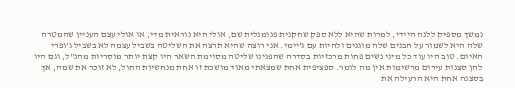נמשך מספיק ללנה היידי, למרות שהיא ללא ספק שחקנית פנומנלית שם, אולי היא נוראית מדי, או אולי עצם העניין שהמטרה שלה היא לשמור על הבנים שלה מוגנים ולהיות עם ג'יימי. אני רוצה שהיא תרצה את השליטה בשביל עצמה לא בשביל ג'ופרי האיום. טוב היו עוד כל מיני נשים פחות מרכזיות בסדרה שהפגינו שליטה מסוימת השאר היו קצת יותר מוסריות מהנ"ל, וגם היו להן סצנות עירום מרשימות אין מה לומר. ספציפית אחת שמצאתי מאוד מושכת זו אחת מנחשיות החול, לא זוכר את שמה, אך בסצנה אחת היא הרעילה את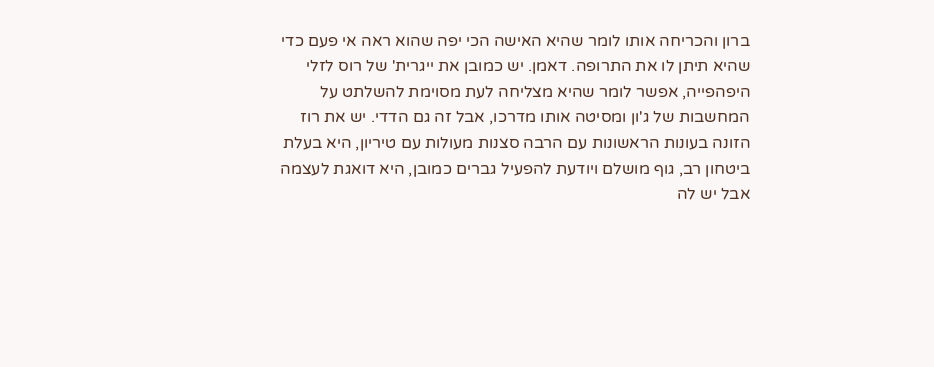ברון והכריחה אותו לומר שהיא האישה הכי יפה שהוא ראה אי פעם כדי שהיא תיתן לו את התרופה. דאמן. יש כמובן את ייגרית' של רוס לזלי היפהפייה, אפשר לומר שהיא מצליחה לעת מסוימת להשלתט על המחשבות של ג'ון ומסיטה אותו מדרכו, אבל זה גם הדדי. יש את רוז הזונה בעונות הראשונות עם הרבה סצנות מעולות עם טיריון, היא בעלת ביטחון רב, גוף מושלם ויודעת להפעיל גברים כמובן, היא דואגת לעצמה אבל יש לה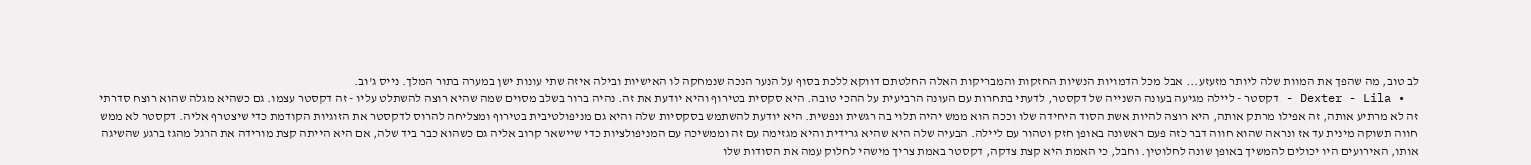לב טוב, מה שהפך את המוות שלה ליותר מזעזע... אבל מכל הדמויות הנשיות החזקות והמבריקות האלה החלטתם דווקא ללכת בסוף על הנער הנכה שנמחקה לו האישיות ובילה איזה שתי עונות ישן במערה בתור המלך. נייס ג'וב.
  • Dexter - Lila - דקסטר - ליילה מגיעה בעונה השנייה של דקסטר, לדעתי בתחרות עם העונה הרביעית על ההכי טובה. היא סקסית בטירוף והיא יודעת את זה. נהיה ברור בשלב מסוים שמה שהיא רוצה להשתלט עליו - זה דקסטר עצמו. גם כשהיא מגלה שהוא רוצח סדרתי זה לא מרתיע אותה, זה אפילו מרתק אותה, היא רוצה להיות אשת הסוד היחידה שלו וככה הוא ממש יהיה תלוי בה רגשית ונפשית. היא יודעת להשתמש בסקסיות שלה והיא גם מניפולטיבית בטירוף ומצליחה להרוס לדקסטר את הזוגיות הקודמת כדי שיצטרף אליה. דקסטר לא ממש חווה תשוקה מינית עד אז ונראה שהוא חווה דבר כזה פעם ראשונה באופן חזק וטהור עם ליילה. הבעיה שלה היא שהיא גרידית והיא מגזימה עם זה וממשיכה עם המניפולציות כדי שיישאר קרוב אליה גם כשהוא כבר ביד שלה, אם היא הייתה קצת מורידה את הרגל מהגז ברגע שהשיגה אותו, האירועים היו יכולים להמשיך באופן שונה לחלוטין. וחבל, כי האמת היא קצת צדקה, דקסטר באמת צריך מישהי לחלוק עמה את הסודות שלו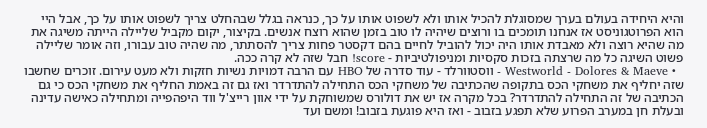והיא היחידה בעולם בערך שמסוגלת להכיל אותו ולא לשפוט אותו על כך, כנראה בגלל שבהחלט צריך לשפוט אותו על כך, אבל היי הוא הפרוטגוניסט אז אנחנו תומכים בו ורוצים שיהיה לו טוב בזמן שהוא רוצח אנשים. בקיצור, יקום מקביל שליילה הייתה משיגה את מה שהיא רוצה ולא מאבדת אותו היה יכול להוביל לחיים בהם דקסטר פחות צריך להסתתר, מה שהיה טוב עבורו, וזה אומר שליילה פשוט השיגה כל מה שרצתה בזכות סקסיות ומניפולטיביות - score! חבל שזה לא קרה ככה.
  • Westworld - Dolores & Maeve - ווסטוורלד - עוד סדרה של HBO עם הרבה דמויות נשיות חזקות ולא מעט עירום. זוכרים שחשבו שזה יחליף את משחקי הכס בתקופה שהכתיבה של משחקי הכס התחילה להתדרדר ואז גם זה באמת החליף את משחקי הכס כי גם הכתיבה של זה התחילה להתדרדר? בכל מקרה אז יש את דולורס שמשוחקת על ידי אוון רייצ'ל ווד היפהפייה ומתחילה כאישה עדינה ובעלת חן במערב הפרוע שלא תפגע בזבוב - ואז היא פוגעת בזבוב! ומשם ועד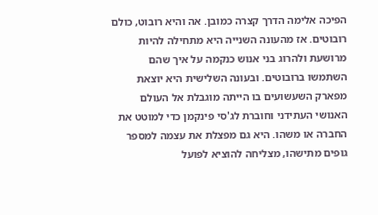הפיכה אלימה הדרך קצרה כמובן. אה והיא רובוט, כולם רובוטים. אז מהעונה השנייה היא מתחילה להיות מרושעת ולהרוג בני אנוש כנקמה על איך שהם השתמשו ברובוטים. ובעונה השלישית היא יוצאת מפארק השעשועים בו הייתה מוגבלת אל העולם האנושי העתידני וחוברת לג'סי פינקמן כדי למוטט את החברה או משהו. היא גם מפצלת את עצמה למספר גופים מתישהו, מצליחה להוציא לפועל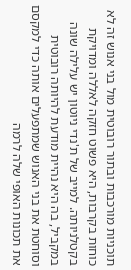תוכניות מורכבות ובתור רובוטית מול בני אנוש זה לא כוחות בקרבות, היא פשוט חזקה לאללה ומדויקת בקטלניותה. למייב של ת'נדי ניוטון יש עלילה שונה במקביל, בה היא נהיית מודעת להיותה רובוטית וסוחטת את בני האנוש שמתפעלים אותה כדי למקסם את תכונות האופי שלה לרמה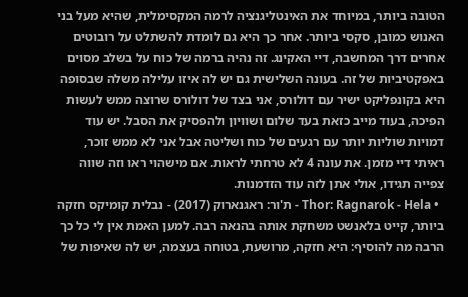הטובה ביותר, במיוחד את האינטליגנציה לרמה המקסימלית, שהיא מעל בני האנוש כמובן, סקסי ביותר. אחר כך היא גם לומדת להשתלט על רובוטים אחרים דרך המחשבה, דיי האקינג. זה נהיה ברמה של כוח על בשלב מסוים באפקטיביות של זה. בעונה השלישית גם יש לה איזו עלילה משלה שבסופה היא בקונפליקט ישיר עם דולורס, אני בצד של דולורס שרוצה ממש לעשות הפיכה, בעוד מייב כזאת בעד שלום ושוויון ולהפסיק את הסבל. יש עוד דמויות שוליות יותר עם רגעים של כוח ושליטה אבל אני לא ממש זוכר, ראיתי דיי מזמן. את עונה 4 לא טרחתי לראות. אם מישהוי ראו וזה שווה צפייה תגידו, אולי אתן לזה עוד הזדמנות.
  • Thor: Ragnarok - Hela - ת'ור: ראגנארוק (2017) - נבלית קומיקס חזקה ביותר, קייט בלאנשט משחקת אותה בהנאה רבה. למען האמת אין לי כל כך הרבה מה להוסיף: היא חזקה, מרושעת, בטוחה בעצמה, יש לה שאיפות של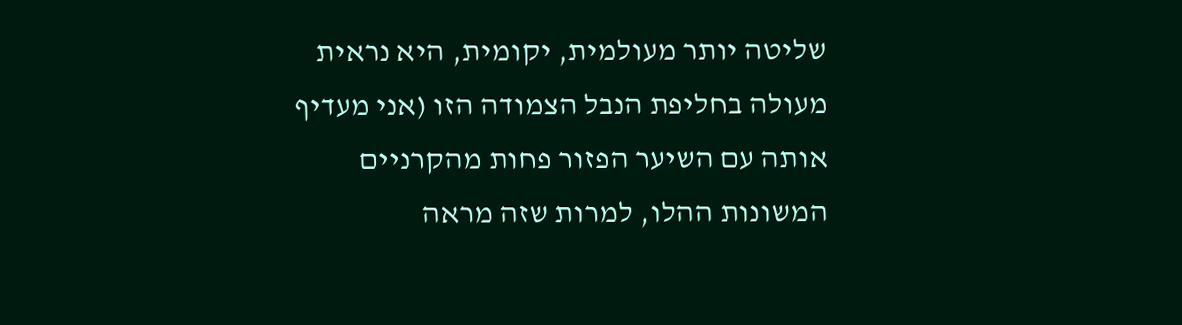שליטה יותר מעולמית, יקומית, היא נראית מעולה בחליפת הנבל הצמודה הזו (אני מעדיף אותה עם השיער הפזור פחות מהקרניים המשונות ההלו, למרות שזה מראה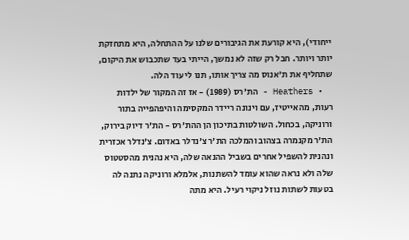ייחודי), היא קורעת את הגיבורים שלנו על ההתחלה, היא מתחזקת יותר ויותר. חבל רק שזה לא נמשך, הייתי בעד שתכבוש את היקום, שתחליף את ת'אנוס מה צריך אותו, תנו לי עוד הלה.
  • Heathers - הת'רס (1989) - אז זה המקור של ילדות רעות, מהאייטיז, עם וינונה ריידר המקסימה והיפהפייה בתור ורוניקה, בכחול. השולטות בתיכון הן ההת'רס - הת'ר דיוק בירוק, הת'ר מקנמרה בצהוב והמלכה הת'ר צ'נדלר באדום. צ'נדלר אכזרית ונהנית להשפיל אחרים בשביל ההנאה שלה, היא נהנית מהסטטוס שלה ולא נראה שהוא עומד להשתנות, אלמלא ורוניקה נתנה לה בטעות לשתות נוזל ניקוי רעיל. היא מתה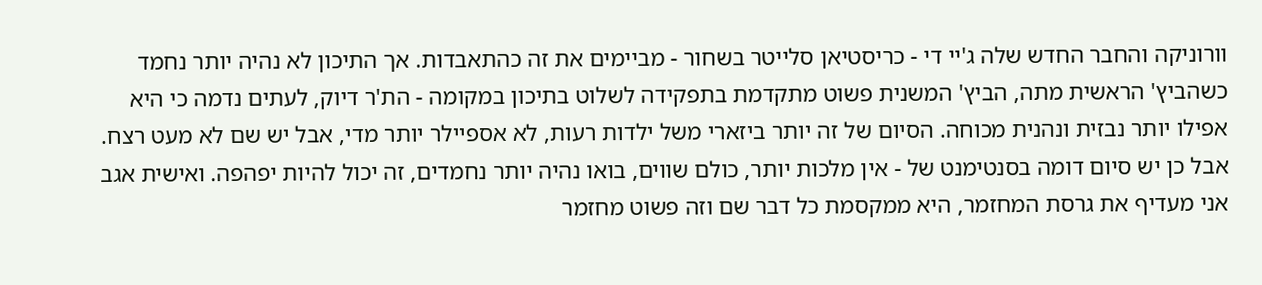וורוניקה והחבר החדש שלה ג'יי די - כריסטיאן סלייטר בשחור - מביימים את זה כהתאבדות. אך התיכון לא נהיה יותר נחמד כשהביץ' הראשית מתה, הביץ' המשנית פשוט מתקדמת בתפקידה לשלוט בתיכון במקומה - הת'ר דיוק, לעתים נדמה כי היא אפילו יותר נבזית ונהנית מכוחה. הסיום של זה יותר ביזארי משל ילדות רעות, לא אספיילר יותר מדי, אבל יש שם לא מעט רצח. אבל כן יש סיום דומה בסנטימנט של - אין מלכות יותר, כולם שווים, בואו נהיה יותר נחמדים, זה יכול להיות יפהפה. ואישית אגב אני מעדיף את גרסת המחזמר, היא ממקסמת כל דבר שם וזה פשוט מחזמר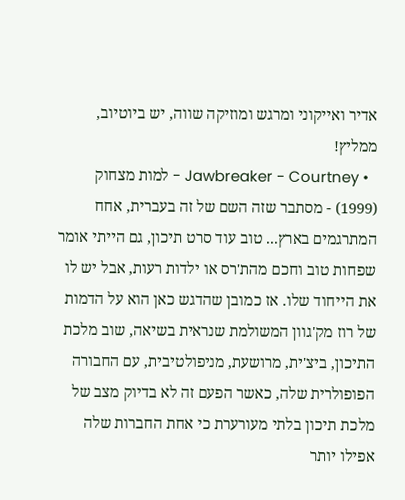אדיר ואייקוני ומרגש ומוזיקה שווה, יש ביוטיוב, ממליץ!
  • Jawbreaker - Courtney - למות מצחוק (1999) - מסתבר שזה השם של זה בעברית, אחח המתרגמים בארץ... טוב עוד סרט תיכון, גם הייתי אומר שפחות טוב וחכם מהת'רס או ילדות רעות, אבל יש לו את הייחוד שלו. אז כמובן שהדגש כאן הוא על הדמות של רוז מק'גוון המשולמת שנראית בשיאה, שוב מלכת התיכון, ביצ'ית, מרושעת, מניפולטיבית, עם החבורה הפופולרית שלה, כאשר הפעם זה לא בדיוק מצב של מלכת תיכון בלתי מעורערת כי אחת החברות שלה אפילו יותר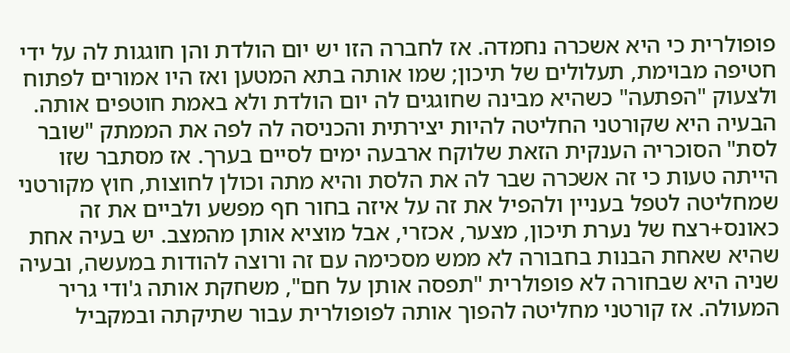פופולרית כי היא אשכרה נחמדה. אז לחברה הזו יש יום הולדת והן חוגגות לה על ידי חטיפה מבוימת, תעלולים של תיכון; שמו אותה בתא המטען ואז היו אמורים לפתוח ולצעוק "הפתעה" כשהיא מבינה שחוגגים לה יום הולדת ולא באמת חוטפים אותה. הבעיה היא שקורטני החליטה להיות יצירתית והכניסה לה לפה את הממתק "שובר לסת" הסוכריה הענקית הזאת שלוקח ארבעה ימים לסיים בערך. אז מסתבר שזו הייתה טעות כי זה אשכרה שבר לה את הלסת והיא מתה וכולן לחוצות, חוץ מקורטני שמחליטה לטפל בעניין ולהפיל את זה על איזה בחור חף מפשע ולביים את זה כאונס+רצח של נערת תיכון, מצער, אכזרי, אבל מוציא אותן מהמצב. יש בעיה אחת שהיא שאחת הבנות בחבורה לא ממש מסכימה עם זה ורוצה להודות במעשה, ובעיה שניה היא שבחורה לא פופולרית "תפסה אותן על חם", משחקת אותה ג'ודי גריר המעולה. אז קורטני מחליטה להפוך אותה לפופולרית עבור שתיקתה ובמקביל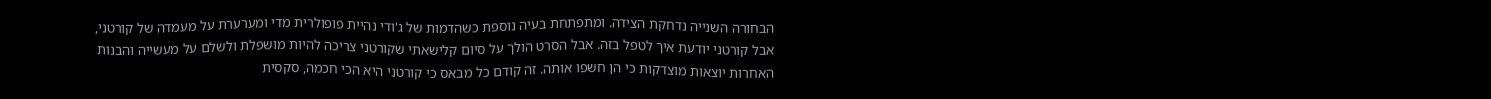הבחורה השנייה נדחקת הצידה. ומתפתחת בעיה נוספת כשהדמות של ג'ודי נהיית פופולרית מדי ומערערת על מעמדה של קורטני, אבל קורטני יודעת איך לטפל בזה. אבל הסרט הולך על סיום קלישאתי שקורטני צריכה להיות מושפלת ולשלם על מעשייה והבנות האחרות יוצאות מוצדקות כי הן חשפו אותה. זה קודם כל מבאס כי קורטני היא הכי חכמה, סקסית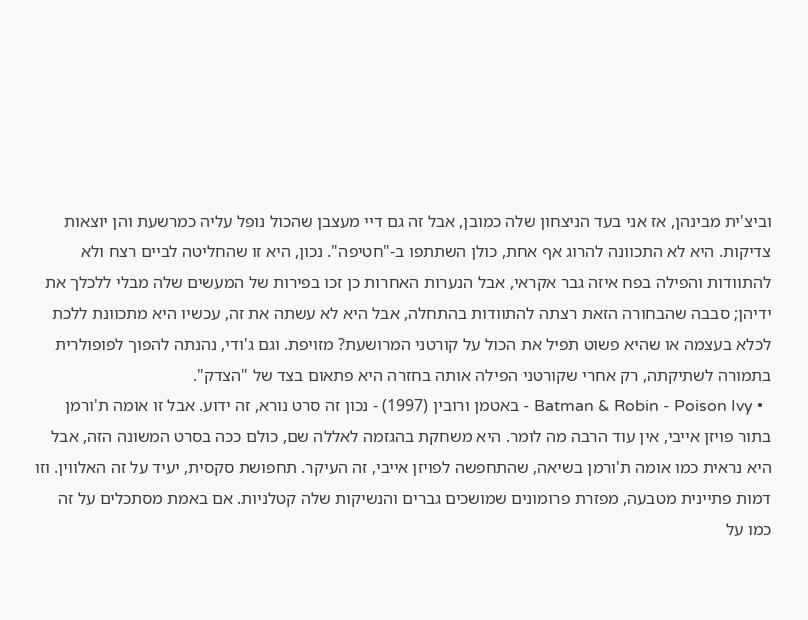וביצ'ית מבינהן, אז אני בעד הניצחון שלה כמובן, אבל זה גם דיי מעצבן שהכול נופל עליה כמרשעת והן יוצאות צדיקות. היא לא התכוונה להרוג אף אחת, כולן השתתפו ב-"חטיפה". נכון, היא זו שהחליטה לביים רצח ולא להתוודות והפילה בפח איזה גבר אקראי, אבל הנערות האחרות כן זכו בפירות של המעשים שלה מבלי ללכלך את ידיהן; סבבה שהבחורה הזאת רצתה להתוודות בהתחלה, אבל היא לא עשתה את זה, עכשיו היא מתכוונת ללכת לכלא בעצמה או שהיא פשוט תפיל את הכול על קורטני המרושעת? מזויפת. וגם ג'ודי, נהנתה להפוך לפופולרית בתמורה לשתיקתה, רק אחרי שקורטני הפילה אותה בחזרה היא פתאום בצד של "הצדק".
  • Batman & Robin - Poison Ivy - באטמן ורובין (1997) - נכון זה סרט נורא, זה ידוע. אבל זו אומה ת'ורמן בתור פויזן אייבי, אין עוד הרבה מה לומר. היא משחקת בהגזמה לאללה שם, כולם ככה בסרט המשונה הזה, אבל היא נראית כמו אומה ת'ורמן בשיאה, שהתחפשה לפויזן אייבי, זה העיקר. תחפושת סקסית, יעיד על זה האלווין. וזו דמות פתיינית מטבעה, מפזרת פרומונים שמושכים גברים והנשיקות שלה קטלניות. אם באמת מסתכלים על זה כמו על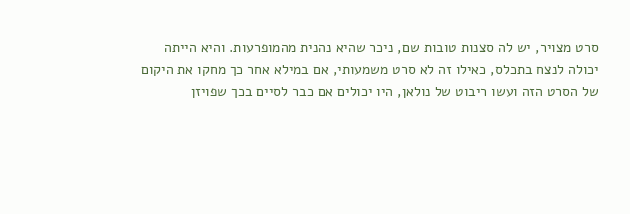סרט מצויר, יש לה סצנות טובות שם, ניכר שהיא נהנית מהמופרעות. והיא הייתה יכולה לנצח בתכלס, כאילו זה לא סרט משמעותי, אם במילא אחר כך מחקו את היקום של הסרט הזה ועשו ריבוט של נולאן, היו יכולים אם כבר לסיים בכך שפויזן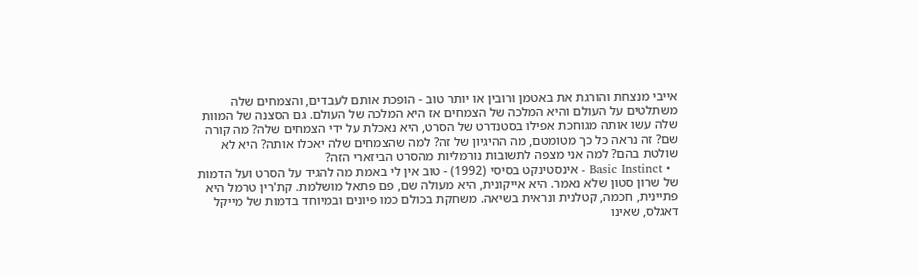אייבי מנצחת והורגת את באטמן ורובין או יותר טוב - הופכת אותם לעבדים, והצמחים שלה משתלטים על העולם והיא המלכה של הצמחים אז היא המלכה של העולם. גם הסצנה של המוות שלה עשו אותה מגוחכת אפילו בסטנדרט של הסרט, היא נאכלת על ידי הצמחים שלה? מה קורה שם? זה נראה כל כך מטומטם, מה ההיגיון של זה? למה שהצמחים שלה יאכלו אותה? היא לא שולטת בהם? למה אני מצפה לתשובות נורמליות מהסרט הביזארי הזה?
  • Basic Instinct - אינסטינקט בסיסי (1992) - טוב אין לי באמת מה להגיד על הסרט ועל הדמות של שרון סטון שלא נאמר. היא אייקונית, היא מעולה שם, פם פתאל מושלמת. קת'רין טרמל היא פתיינית, חכמה, קטלנית ונראית בשיאה. משחקת בכולם כמו פיונים ובמיוחד בדמות של מייקל דאגלס, שאינו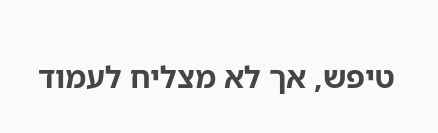טיפש, אך לא מצליח לעמוד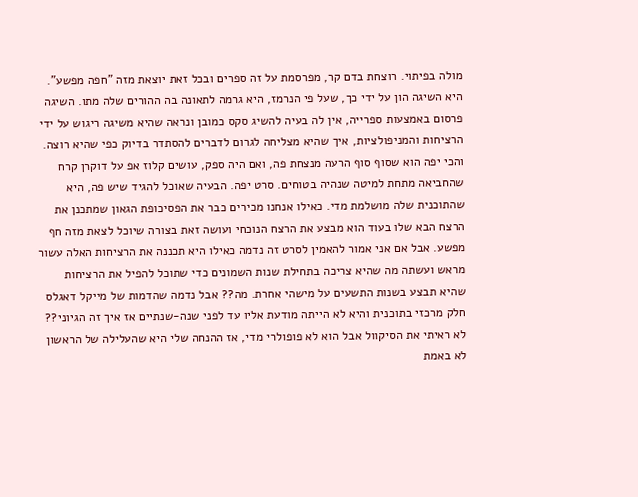מולה בפיתוי. רוצחת בדם קר, מפרסמת על זה ספרים ובכל זאת יוצאת מזה "חפה מפשע". היא השיגה הון על ידי כך, שעל פי הנרמז, היא גרמה לתאונה בה ההורים שלה מתו. השיגה פרסום באמצעות ספרייה, אין לה בעיה להשיג סקס כמובן ונראה שהיא משיגה ריגוש על ידי הרציחות והמניפולציות, איך שהיא מצליחה לגרום לדברים להסתדר בדיוק כפי שהיא רוצה. והכי יפה הוא שסוף סוף הרעה מנצחת פה, ואם היה ספק, עושים קלוז אפ על דוקרן קרח שהחביאה מתחת למיטה שנהיה בטוחים. סרט יפה. הבעיה שאוכל להגיד שיש פה, היא שהתוכנית שלה מושלמת מדי. כאילו אנחנו מכירים כבר את הפסיכופת הגאון שמתכנן את הרצח הבא שלו בעוד הוא מבצע את הרצח הנוכחי ועושה זאת בצורה שיוכל לצאת מזה חף מפשע. אבל אם אני אמור להאמין לסרט זה נדמה כאילו היא תכננה את הרציחות האלה עשור מראש ועשתה מה שהיא צריכה בתחילת שנות השמונים כדי שתוכל להפיל את הרציחות שהיא תבצע בשנות התשעים על מישהי אחרת. מה?? אבל נדמה שהדמות של מייקל דאגלס חלק מרכזי בתוכנית והיא לא הייתה מודעת אליו עד לפני שנה-שנתיים אז איך זה הגיוני?? לא ראיתי את הסיקוול אבל הוא לא פופולרי מדי, אז ההנחה שלי היא שהעלילה של הראשון לא באמת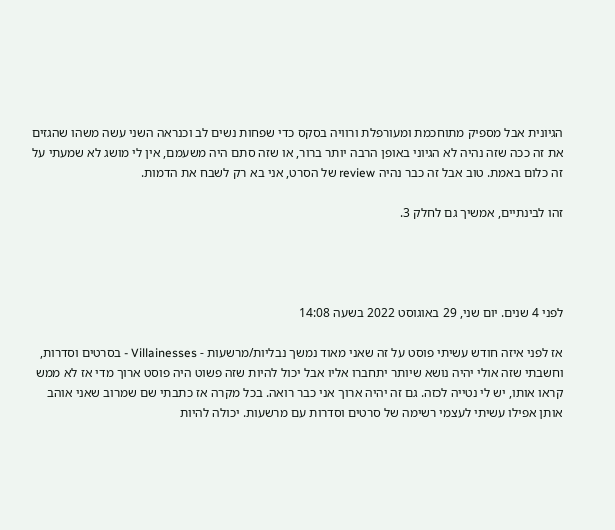הגיונית אבל מספיק מתוחכמת ומעורפלת ורוויה בסקס כדי שפחות נשים לב וכנראה השני עשה משהו שהגזים את זה ככה שזה נהיה לא הגיוני באופן הרבה יותר ברור, או שזה סתם היה משעמם, אין לי מושג לא שמעתי על זה כלום באמת. טוב אבל זה כבר נהיה review של הסרט, אני בא רק לשבח את הדמות.

זהו לבינתיים, אמשיך גם לחלק 3.




לפני 4 שנים. יום שני, 29 באוגוסט 2022 בשעה 14:08

אז לפני איזה חודש עשיתי פוסט על זה שאני מאוד נמשך נבליות/מרשעות - Villainesses - בסרטים וסדרות, וחשבתי שזה אולי יהיה נושא שיותר יתחברו אליו אבל יכול להיות שזה פשוט היה פוסט ארוך מדי אז לא ממש קראו אותו, יש לי נטייה לכזה. גם זה יהיה ארוך אני כבר רואה. בכל מקרה אז כתבתי שם שמרוב שאני אוהב אותן אפילו עשיתי לעצמי רשימה של סרטים וסדרות עם מרשעות. יכולה להיות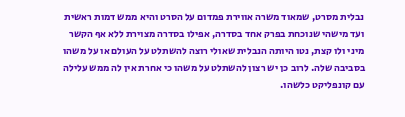נבלית מסרט, שמאוד משרה אווירת פמדום על הסרט והיא ממש דמות ראשית ועד מישהי שנוכחת בפרק אחד בסדרה, אפילו בסדרה מצוירת ללא אף הקשר מיני ולו קצת, נטו היותה הנבלית שאולי רוצה להשתלט על העולם או על משהו בסביבה שלה. לרוב כן יש רצון להשתלט על משהו כי אחרת אין לה ממש עלילה עם קונפליקט כלשהו.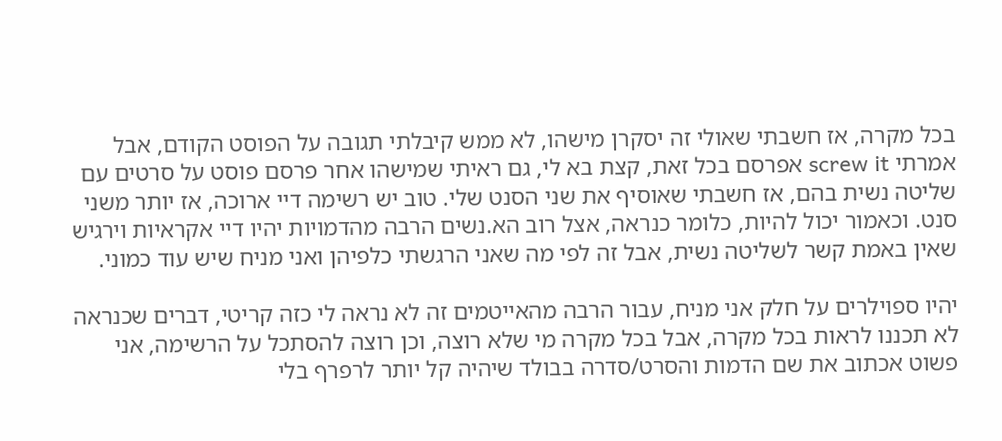בכל מקרה, אז חשבתי שאולי זה יסקרן מישהו, לא ממש קיבלתי תגובה על הפוסט הקודם, אבל אמרתי screw it אפרסם בכל זאת, קצת בא לי, גם ראיתי שמישהו אחר פרסם פוסט על סרטים עם שליטה נשית בהם, אז חשבתי שאוסיף את שני הסנט שלי. טוב יש רשימה דיי ארוכה, אז יותר משני סנט. וכאמור יכול להיות, כלומר כנראה, אצל רוב הא.נשים הרבה מהדמויות יהיו דיי אקראיות וירגיש שאין באמת קשר לשליטה נשית, אבל זה לפי מה שאני הרגשתי כלפיהן ואני מניח שיש עוד כמוני.

יהיו ספוילרים על חלק אני מניח, עבור הרבה מהאייטמים זה לא נראה לי כזה קריטי, דברים שכנראה לא תכננו לראות בכל מקרה, אבל בכל מקרה מי שלא רוצה, וכן רוצה להסתכל על הרשימה, אני פשוט אכתוב את שם הדמות והסרט/סדרה בבולד שיהיה קל יותר לרפרף בלי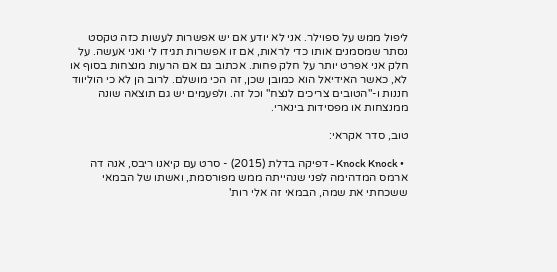ליפול ממש על ספוילר. אני לא יודע אם יש אפשרות לעשות כזה טקסט נסתר שמסמנים אותו כדי לראות, אם זו אפשרות תגידו לי ואני אעשה. על חלק אני אפרט יותר על חלק פחות. אכתוב גם אם הרעות מנצחות בסוף או לא, כאשר האידיאל הוא כמובן שכן, זה הכי מושלם. לרוב הן לא כי הוליווד חננות ו-"הטובים צריכים לנצח" וכל זה. ולפעמים יש גם תוצאה שונה ממנצחות או מפסידות בינארי.

טוב, סדר אקראי:

  • Knock Knock - דפיקה בדלת (2015) - סרט עם קיאנו ריבס, אנה דה ארמס המדהימה לפני שנהייתה ממש מפורסמת, ואשתו של הבמאי ששכחתי את שמה, הבמאי זה אלי רות'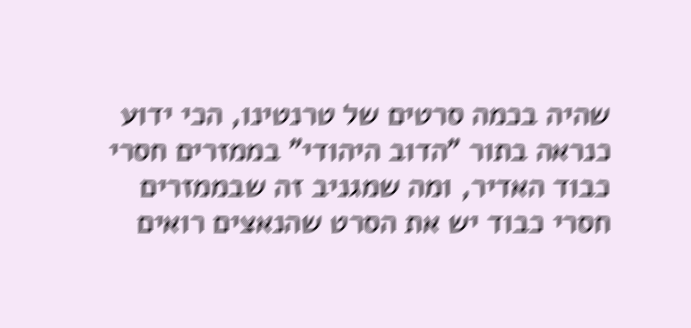שהיה בכמה סרטים של טרנטינו, הכי ידוע כנראה בתור "הדוב היהודי" בממזרים חסרי כבוד האדיר, ומה שמגניב זה שבממזרים חסרי כבוד יש את הסרט שהנאצים רואים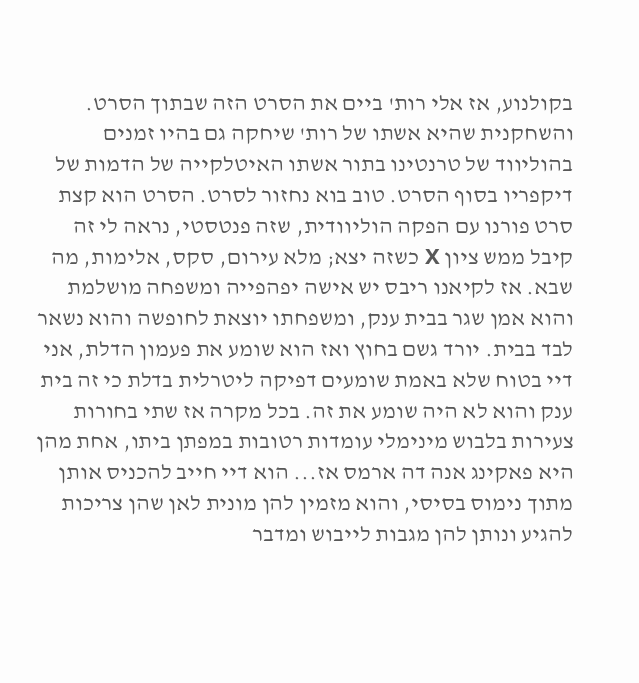בקולנוע, אז אלי רות' ביים את הסרט הזה שבתוך הסרט. והשחקנית שהיא אשתו של רות' שיחקה גם בהיו זמנים בהוליווד של טרנטינו בתור אשתו האיטלקייה של הדמות של דיקפריו בסוף הסרט. טוב בוא נחזור לסרט. הסרט הוא קצת סרט פורנו עם הפקה הוליוודית, שזה פנטסטי, נראה לי זה קיבל ממש ציון X כשזה יצא; מלא עירום, סקס, אלימות, מה שבא. אז לקיאנו ריבס יש אישה יפהפייה ומשפחה מושלמת והוא אמן שגר בבית ענק, ומשפחתו יוצאת לחופשה והוא נשאר לבד בבית. יורד גשם בחוץ ואז הוא שומע את פעמון הדלת, אני דיי בטוח שלא באמת שומעים דפיקה ליטרלית בדלת כי זה בית ענק והוא לא היה שומע את זה. בכל מקרה אז שתי בחורות צעירות בלבוש מינימלי עומדות רטובות במפתן ביתו, אחת מהן היא פאקינג אנה דה ארמס אז... הוא דיי חייב להכניס אותן מתוך נימוס בסיסי, והוא מזמין להן מונית לאן שהן צריכות להגיע ונותן להן מגבות לייבוש ומדבר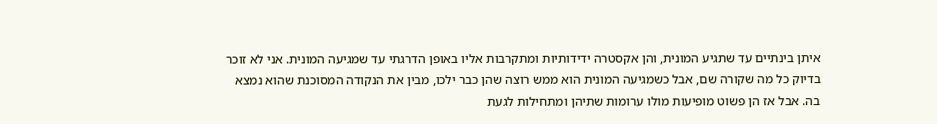איתן בינתיים עד שתגיע המונית, והן אקסטרה ידידותיות ומתקרבות אליו באופן הדרגתי עד שמגיעה המונית. אני לא זוכר בדיוק כל מה שקורה שם, אבל כשמגיעה המונית הוא ממש רוצה שהן כבר ילכו, מבין את הנקודה המסוכנת שהוא נמצא בה. אבל אז הן פשוט מופיעות מולו ערומות שתיהן ומתחילות לגעת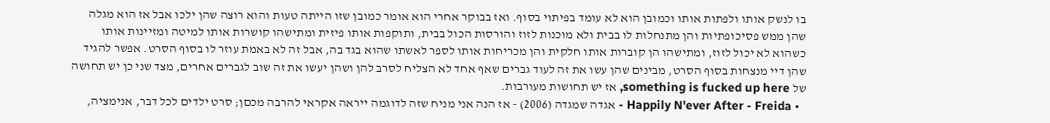בו לנשק אותו ולפתות אותו וכמובן הוא לא עומד בפיתוי בסוף. ואז בבוקר אחרי הוא אומר כמובן שזו הייתה טעות והוא רוצה שהן ילכו אבל אז הוא מגלה שהן ממש פסיכופתיות והן מתנחלות לו בבית ולא מוכנות לזוז והורסות הכול בבית, ותוקפות אותו פיזית ומתישהו קושרות אותו למיטה ומזיינות אותו כשהוא לא יכול לזוז, ומתישהו הן קוברות אותו חלקית והן מכריחות אותו לספר לאשתו שהוא בגד בה, אבל זה לא באמת עוזר לו בסוף הסרט. אפשר להגיד שהן דיי מנצחות בסוף הסרט, מבינים שהן עשו את זה לעוד גברים שאף אחד לא הצליח לסרב להן ושהן יעשו את זה שוב לגברים אחרים, מצד שני כן יש תחושה של something is fucked up here, אז יש תחושות מעורבות.
  • Happily N'ever After - Freida - אגדה שמגדה (2006) - אז הנה אני מניח שזה לדוגמה ייראה אקראי להרבה מכםן; סרט ילדים לכל דבר, אנימציה,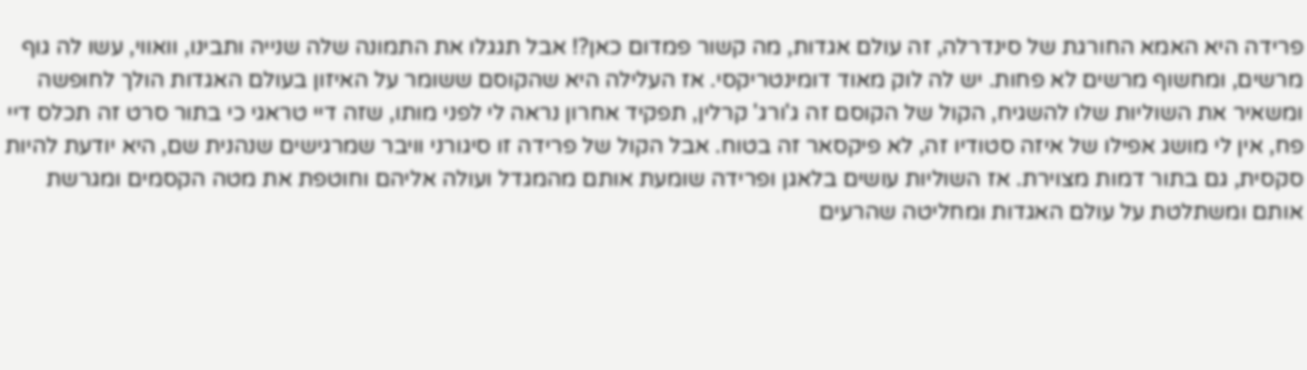פרידה היא האמא החורגת של סינדרלה, זה עולם אגדות, מה קשור פמדום כאן?! אבל תגגלו את התמונה שלה שנייה ותבינו, וואווי, עשו לה גוף מרשים, ומחשוף מרשים לא פחות. יש לה לוק מאוד דומינטריקסי. אז העלילה היא שהקוסם ששומר על האיזון בעולם האגדות הולך לחופשה ומשאיר את השוליות שלו להשגיח, הקול של הקוסם זה ג'ורג' קרלין, תפקיד אחרון נראה לי לפני מותו, שזה דיי טראגי כי בתור סרט זה תכלס דיי פח, אין לי מושג אפילו של איזה סטודיו זה, לא פיקסאר זה בטוח. אבל הקול של פרידה זו סיגורני וויבר שמרגישים שנהנית שם, היא יודעת להיות סקסית, גם בתור דמות מצוירת. אז השוליות עושים בלאגן ופרידה שומעת אותם מהמגדל ועולה אליהם וחוטפת את מטה הקסמים ומגרשת אותם ומשתלטת על עולם האגדות ומחליטה שהרעים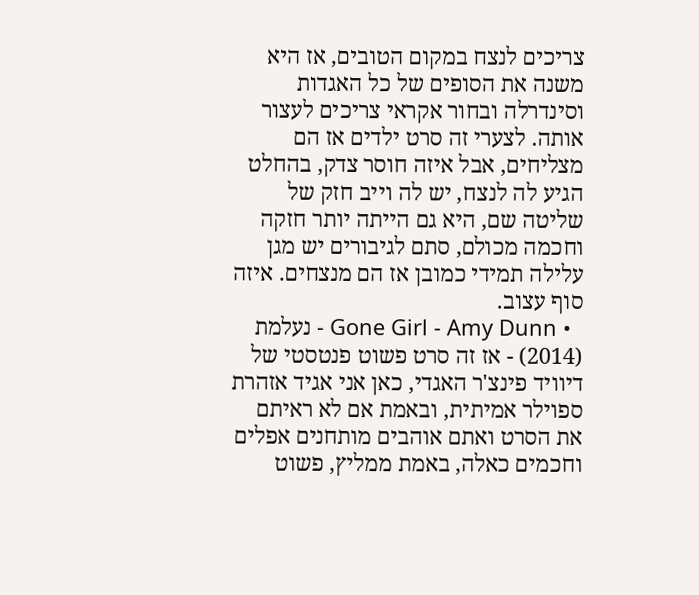צריכים לנצח במקום הטובים, אז היא משנה את הסופים של כל האגדות וסינדרלה ובחור אקראי צריכים לעצור אותה. לצערי זה סרט ילדים אז הם מצליחים, אבל איזה חוסר צדק, בהחלט הגיע לה לנצח, יש לה וייב חזק של שליטה שם, היא גם הייתה יותר חזקה וחכמה מכולם, סתם לגיבורים יש מגן עלילה תמידי כמובן אז הם מנצחים. איזה סוף עצוב.
  • Gone Girl - Amy Dunn - נעלמת (2014) - אז זה סרט פשוט פנטסטי של דיוויד פינצ'ר האגדי, כאן אני אגיד אזהרת ספוילר אמיתית, ובאמת אם לא ראיתם את הסרט ואתם אוהבים מותחנים אפלים וחכמים כאלה, באמת ממליץ, פשוט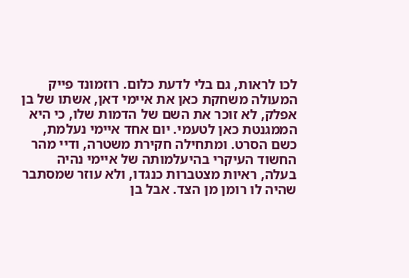לכו לראות, גם בלי לדעת כלום. רוזמונד פייק המעולה משחקת כאן את איימי דאן, אשתו של בן אפלק, לא זוכר את השם של הדמות שלו, כי היא הממגנטת כאן לטעמי. יום אחד איימי נעלמת, כשם הסרט. ומתחילה חקירת משטרה, ודיי מהר החשוד העיקרי בהיעלמותה של איימי נהיה בעלה, ראיות מצטברות כנגדו, ולא עוזר שמסתבר שהיה לו רומן מן הצד. אבל בן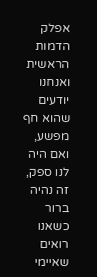אפלק הדמות הראשית ואנחנו יודעים שהוא חף מפשע, ואם היה לנו ספק, זה נהיה ברור כשאנו רואים שאיימי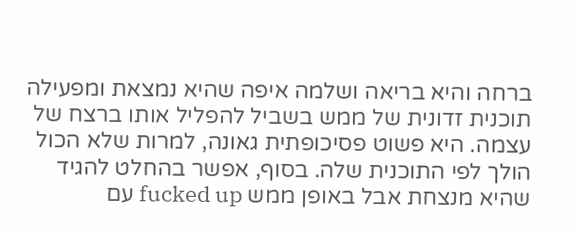ברחה והיא בריאה ושלמה איפה שהיא נמצאת ומפעילה תוכנית זדונית של ממש בשביל להפליל אותו ברצח של עצמה. היא פשוט פסיכופתית גאונה, למרות שלא הכול הולך לפי התוכנית שלה. בסוף, אפשר בהחלט להגיד שהיא מנצחת אבל באופן ממש fucked up עם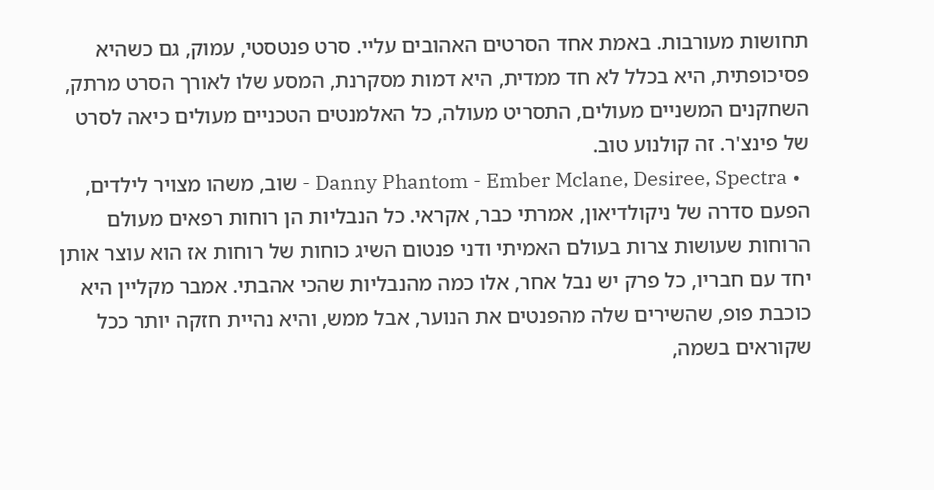תחושות מעורבות. באמת אחד הסרטים האהובים עליי. סרט פנטסטי, עמוק, גם כשהיא פסיכופתית, היא בכלל לא חד ממדית, היא דמות מסקרנת, המסע שלו לאורך הסרט מרתק, השחקנים המשניים מעולים, התסריט מעולה, כל האלמנטים הטכניים מעולים כיאה לסרט של פינצ'ר. זה קולנוע טוב.
  • Danny Phantom - Ember Mclane, Desiree, Spectra - שוב, משהו מצויר לילדים, הפעם סדרה של ניקולדיאון, אמרתי כבר, אקראי. כל הנבליות הן רוחות רפאים מעולם הרוחות שעושות צרות בעולם האמיתי ודני פנטום השיג כוחות של רוחות אז הוא עוצר אותן יחד עם חבריו, כל פרק יש נבל אחר, אלו כמה מהנבליות שהכי אהבתי. אמבר מקליין היא כוכבת פופ, שהשירים שלה מהפנטים את הנוער, אבל ממש, והיא נהיית חזקה יותר ככל שקוראים בשמה,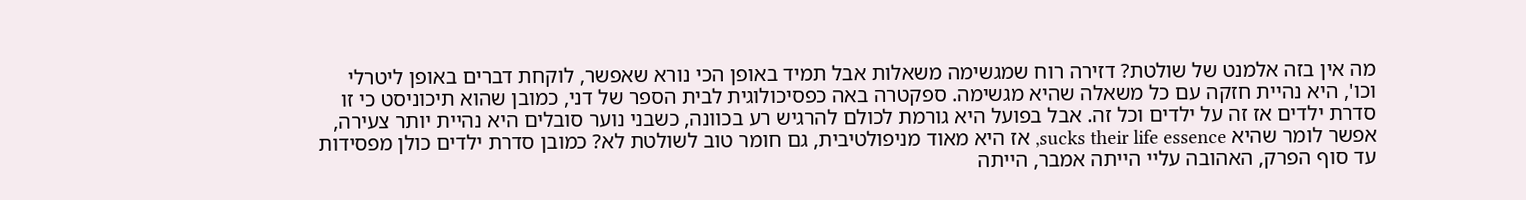מה אין בזה אלמנט של שולטת? דזירה רוח שמגשימה משאלות אבל תמיד באופן הכי נורא שאפשר, לוקחת דברים באופן ליטרלי וכו', היא נהיית חזקה עם כל משאלה שהיא מגשימה. ספקטרה באה כפסיכולוגית לבית הספר של דני, כמובן שהוא תיכוניסט כי זו סדרת ילדים אז זה על ילדים וכל זה. אבל בפועל היא גורמת לכולם להרגיש רע בכוונה, כשבני נוער סובלים היא נהיית יותר צעירה, אפשר לומר שהיא sucks their life essence, אז היא מאוד מניפולטיבית, גם חומר טוב לשולטת לא? כמובן סדרת ילדים כולן מפסידות עד סוף הפרק, האהובה עליי הייתה אמבר, הייתה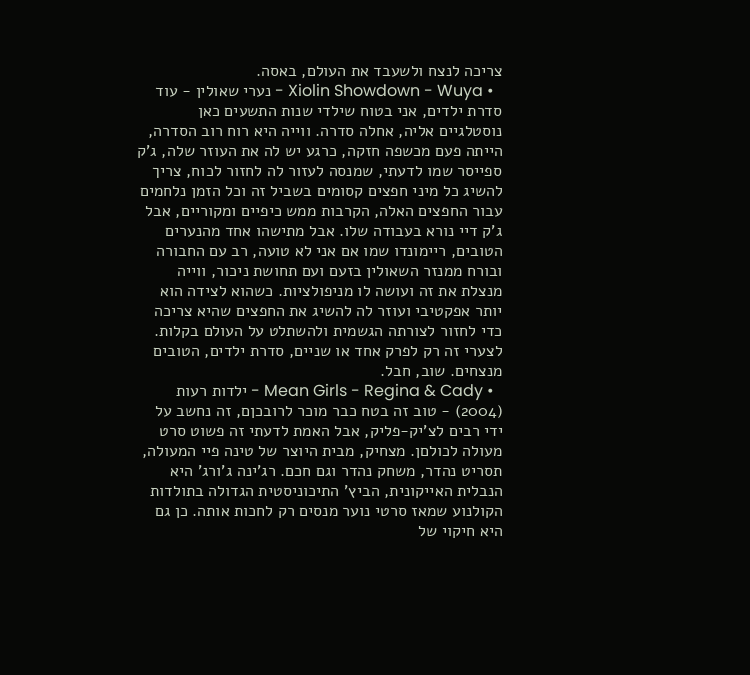צריכה לנצח ולשעבד את העולם, באסה.
  • Xiolin Showdown - Wuya - נערי שאולין - עוד סדרת ילדים, אני בטוח שילדי שנות התשעים כאן נוסטלגיים אליה, אחלה סדרה. ווייה היא רוח רוב הסדרה, הייתה פעם מכשפה חזקה, כרגע יש לה את העוזר שלה, ג'ק ספייסר שמו לדעתי, שמנסה לעזור לה לחזור לכוח, צריך להשיג כל מיני חפצים קסומים בשביל זה וכל הזמן נלחמים עבור החפצים האלה, הקרבות ממש כיפיים ומקוריים, אבל ג'ק דיי נורא בעבודה שלו. אבל מתישהו אחד מהנערים הטובים, ריימונדו שמו אם אני לא טועה, רב עם החבורה ובורח ממנזר השאולין בזעם ועם תחושת ניכור, ווייה מנצלת את זה ועושה לו מניפולציות. כשהוא לצידה הוא יותר אפקטיבי ועוזר לה להשיג את החפצים שהיא צריכה כדי לחזור לצורתה הגשמית ולהשתלט על העולם בקלות. לצערי זה רק לפרק אחד או שניים, סדרת ילדים, הטובים מנצחים. שוב, חבל.
  • Mean Girls - Regina & Cady - ילדות רעות (2004) - טוב זה בטח כבר מוכר לרובכןם, זה נחשב על ידי רבים לצ'יק-פליק, אבל האמת לדעתי זה פשוט סרט מעולה לכולםן. מצחיק, מבית היוצר של טינה פיי המעולה, תסריט נהדר, משחק נהדר וגם חכם. רג'ינה ג'ורג' היא הנבלית האייקונית, הביץ' התיכוניסטית הגדולה בתולדות הקולנוע שמאז סרטי נוער מנסים רק לחכות אותה. כן גם היא חיקוי של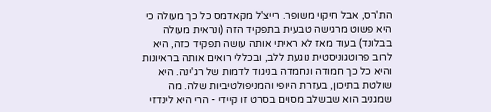הת'רס, אבל חיקוי משופר. רייצ'ל מקאדמס כל כך מעולה כי היא פשוט מרגישה טבעית בתפקיד הזה (ונראית מעולה בבלונד) בעוד מאז לא ראיתי אותה עושה תפקיד כזה, היא לרוב פרוטגוניסטית נוגעת ללב, ובכללי רואים אותה בראיונות והיא כל כך חמודה ונחמדה בניגוד לדמות של רג'ינה. היא שולטת בתיכון, בעזרת היופי והמניפולטיביות שלה. מה שמגניב הוא שבשלב מסוים בסרט זו קיידי - הרי היא לינדזי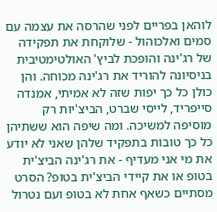לוהאן בפריים לפני שהרסה את עצמה עם סמים ואלכוהול - שלוקחת את תפקידה של רג'ינה והופכת לביץ' האולטימטיבית בניסיונה להוריד את רג'ינה מכוחה. והן כולן כל כך יפות שזה לא אמיתי, אמנדה סייפריד, לייסי שברט, הביצ'יות רק מוסיפה למשיכה. ומה שיפה הוא ששתיהן כל כך טובות בתפקיד שלהן שאני לא יודע את מי אני מעדיף - את רג'ינה הביצ'ית בטופ או את קיידי הביצ'ית בטופ? הסרט מסתיים כשאף אחת לא בטופ ועם נטרול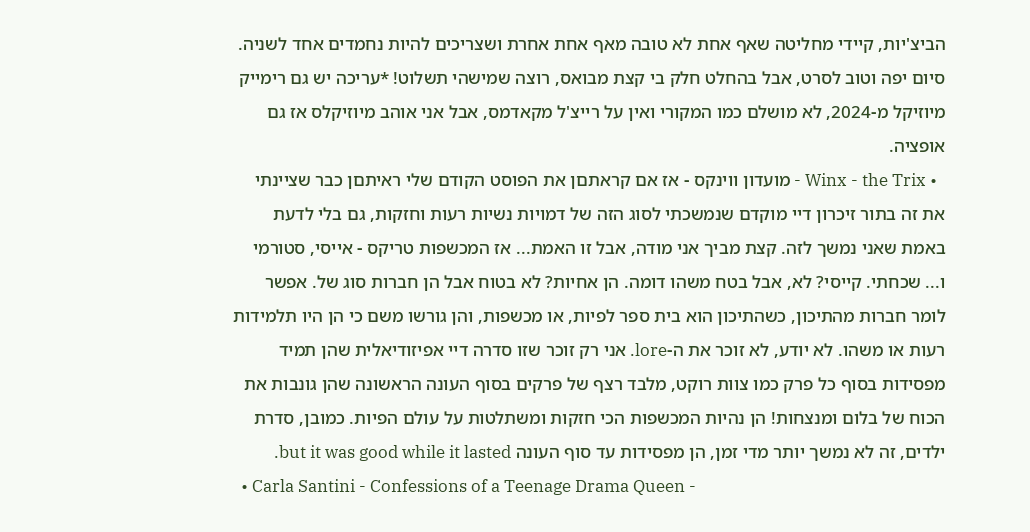הביצ'יות, קיידי מחליטה שאף אחת לא טובה מאף אחת אחרת ושצריכים להיות נחמדים אחד לשניה. סיום יפה וטוב לסרט, אבל בהחלט חלק בי קצת מבואס, רוצה שמישהי תשלוט! *עריכה יש גם רימייק מיוזיקל מ-2024, לא מושלם כמו המקורי ואין על רייצ'ל מקאדמס, אבל אני אוהב מיוזיקלס אז גם אופציה.
  • Winx - the Trix - מועדון ווינקס - אז אם קראתםן את הפוסט הקודם שלי ראיתםן כבר שציינתי את זה בתור זיכרון דיי מוקדם שנמשכתי לסוג הזה של דמויות נשיות רעות וחזקות, גם בלי לדעת באמת שאני נמשך לזה. קצת מביך אני מודה, אבל זו האמת... אז המכשפות טריקס - אייסי, סטורמי ו... שכחתי. קייסי? לא, אבל בטח משהו דומה. הן אחיות? לא בטוח אבל הן חברות סוג של. אפשר לומר חברות מהתיכון, כשהתיכון הוא בית ספר לפיות, או מכשפות, והן גורשו משם כי הן היו תלמידות רעות או משהו. לא יודע, לא זוכר את ה-lore. אני רק זוכר שזו סדרה דיי אפיזודיאלית שהן תמיד מפסידות בסוף כל פרק כמו צוות רוקט, מלבד רצף של פרקים בסוף העונה הראשונה שהן גונבות את הכוח של בלום ומנצחות! הן נהיות המכשפות הכי חזקות ומשתלטות על עולם הפיות. כמובן, סדרת ילדים, זה לא נמשך יותר מדי זמן, הן מפסידות עד סוף העונה but it was good while it lasted.
  • Carla Santini - Confessions of a Teenage Drama Queen -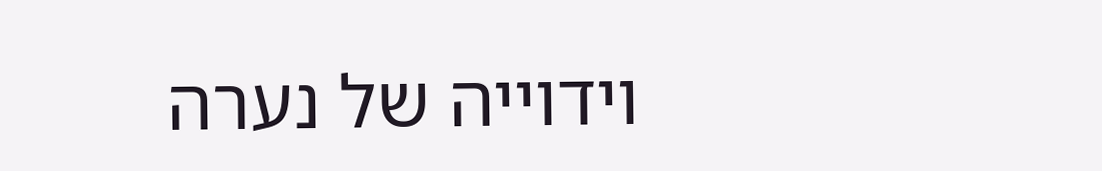וידוייה של נערה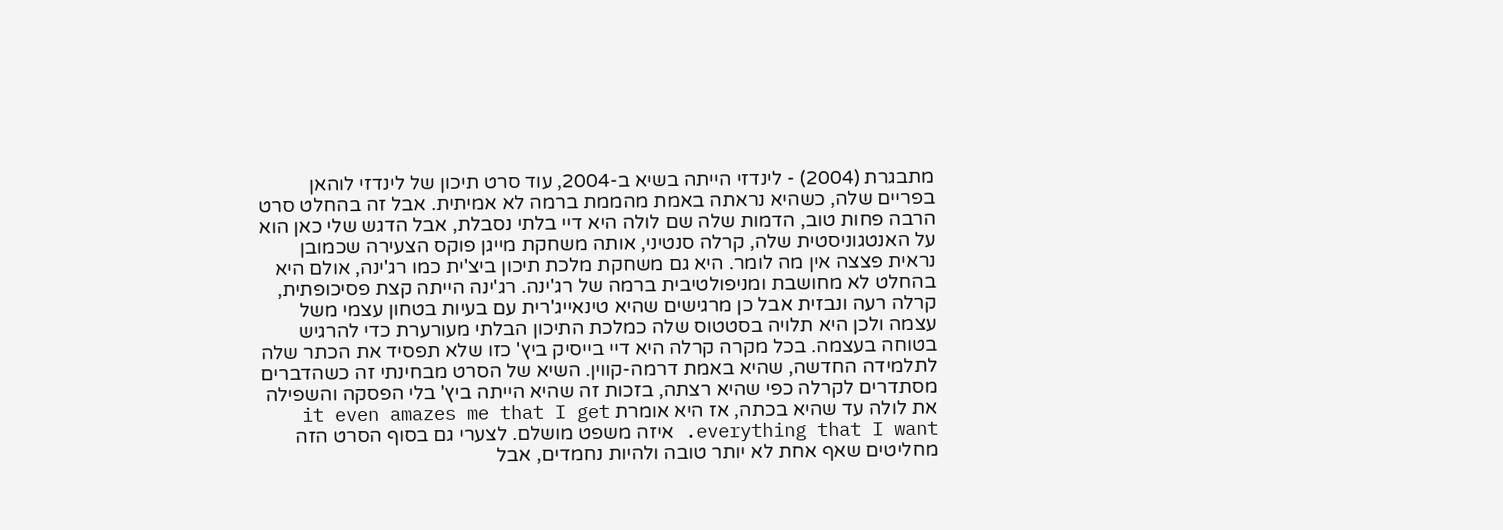מתבגרת (2004) - לינדזי הייתה בשיא ב-2004, עוד סרט תיכון של לינדזי לוהאן בפריים שלה, כשהיא נראתה באמת מהממת ברמה לא אמיתית. אבל זה בהחלט סרט הרבה פחות טוב, הדמות שלה שם לולה היא דיי בלתי נסבלת, אבל הדגש שלי כאן הוא על האנטגוניסטית שלה, קרלה סנטיני, אותה משחקת מייגן פוקס הצעירה שכמובן נראית פצצה אין מה לומר. היא גם משחקת מלכת תיכון ביצ'ית כמו רג'ינה, אולם היא בהחלט לא מחושבת ומניפולטיבית ברמה של רג'ינה. רג'ינה הייתה קצת פסיכופתית, קרלה רעה ונבזית אבל כן מרגישים שהיא טינאייג'רית עם בעיות בטחון עצמי משל עצמה ולכן היא תלויה בסטטוס שלה כמלכת התיכון הבלתי מעורערת כדי להרגיש בטוחה בעצמה. בכל מקרה קרלה היא דיי בייסיק ביץ' כזו שלא תפסיד את הכתר שלה לתלמידה החדשה, שהיא באמת דרמה-קווין. השיא של הסרט מבחינתי זה כשהדברים מסתדרים לקרלה כפי שהיא רצתה, בזכות זה שהיא הייתה ביץ' בלי הפסקה והשפילה את לולה עד שהיא בכתה, אז היא אומרת it even amazes me that I get everything that I want. איזה משפט מושלם. לצערי גם בסוף הסרט הזה מחליטים שאף אחת לא יותר טובה ולהיות נחמדים, אבל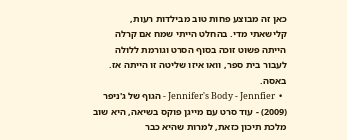כאן זה מבוצע פחות טוב מבילדות רעות, קלישאתי מדי. בהחלט הייתי שמח אם קרלה הייתה פשוט זוכה בסוף הסרט וגורמת ללולה לעבור בית ספר, וואו איזו שליטה זו הייתה אז. באסה.
  •  Jennifer's Body - Jennfier - הגוף של ג'ניפר (2009) - עוד סרט עם מייגן פוקס בשיאה, היא שוב מלכת תיכון כזאת, למרות שהיא כבר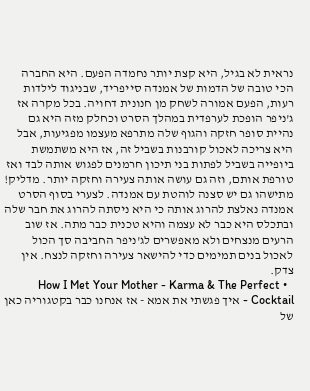נראית לא בגיל, היא קצת יותר נחמדה הפעם. היא החברה הכי טובה של הדמות של אמנדה סייפריד, שבניגוד לילדות רעות, הפעם אמורה לשחק מן חנונית דחויה. בכל מקרה אז ג'ניפר הופכת לערפדית במהלך הסרט וכחלק מזה היא גם נהיית סופר חזקה והגוף שלה מתרפא מעצמו מפגיעות, אבל היא צריכה לאכול קורבנות בשביל זה, אז היא משתמשת ביופייה בשביל לפתות בני תיכון חרמנים לפגוש אותה לבד ואז טורפת אותם, וזה גם עושה אותה צעירה וחזקה יותר. מדליק! מתישהו גם יש סצנה לוהטת עם אמנדה. לצערי בסוף הסרט אמנדה נאלצת להרוג אותה כי היא ניסתה להרוג את חבר שלה ובתכלס היא כבר לא עצמה והיא טכנית כבר מתה. אז שוב הרעים מנצחים ולא מאפשרים לג'ניפר החביבה סך הכול לאכול בנים תמימים כדי להישאר צעירה וחזקה לנצח. אין צדק.
  • How I Met Your Mother - Karma & The Perfect Cocktail - איך פגשתי את אמא - אז אנחנו כבר בקטגוריה כאן של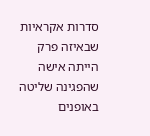סדרות אקראיות שבאיזה פרק הייתה אישה שהפגינה שליטה באופנים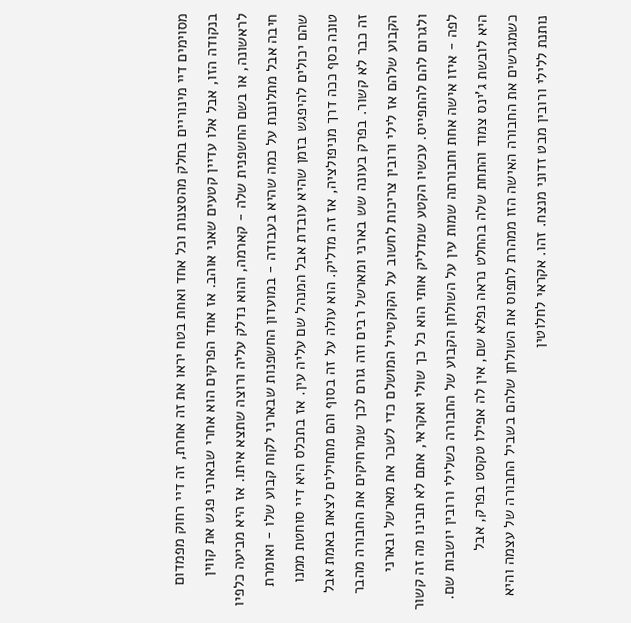מסוימים דיי מינוריים בחלק מהסצנות וכל אחד ואחת בטח יראו את זה אחרת, זה דיי רחוק מפמדום בנקודה הזו, אבל אלו עדיין קטעים שאני אוהב. אז אחד הפרקים הוא אחרי שבארני פגש את קווין לראשונה, או בשם החשפנית שלה - קארמה, והוא נדלק עליה ורוצה שתצא איתו. אז היא מביעה כלפיו חיבה אבל מתלוננת על כמה שהיא בעבודה - במועדון החשפנות שבארני לקוח קבוע שלו - ואומרת שהם יכולים להיפגש בזמן שהיא עובדת אבל המנהל שם עליה עין. אז בתכלס היא דיי סוחטת ממנו טונה כסף ככה דרך מניפולציה, אז זה מדליק. הוא עולה על זה בסוף והם מתחילים לצאת באמת אבל זה כבר לא קשור. בפרק בעונה שש בארני ומארשל רבים וזה גורם לכך שמרחיקים את החבורה מהבר הקבוע שלהם אז לילי ורובין צריכות לחשוב על הקוקטייל המושלם כדי לשכר את מארשל ובארני ולגרום להם להתפייס. עכשיו הקטע שמדליק אותי הוא כל כך שולי ואקראי, אתם לא תבינו מה זה קשור לפה - איזו אישה אחת וחבורתה שמות עין על השולחן הקבוע של החבורה כשלילי ורובין יושבות שם. היא לובשת ג'ינס צמוד והתחת שלה בהחלט נראה נפלא שם, אין לה אפילו טקסט בפרק, אבל כשמגרשים את החבורה האישה הזו ממהרת לתפוס את השולחן שלהם בשביל החבורה של עצמה והיא נותנת ללילי ורובין מבט זדוני מנצח. זהו. אקראי לחלוטין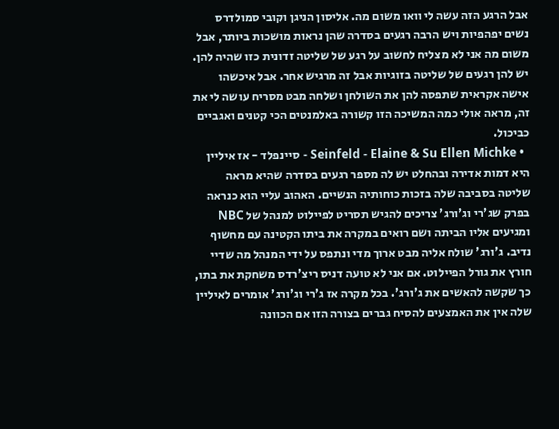אבל הרגע הזה עשה לי וואו משום מה. אליסון הניגן וקובי סמולדרס נשים יפהפיות ויש הרבה רגעים בסדרה שהן נראות מושכות ביותר, אבל משום מה אני לא מצליח לחשוב על רגע של שליטה זדונית כזו שהיה להן. יש להן רגעים של שליטה בזוגיות אבל זה מרגיש אחר. אבל איכשהו אישה אקראית שתפסה להן את השולחן ושלחה מבט מסריח עושה לי את זה, מראה אולי כמה המשיכה הזו קשורה באלמנטים הכי קטנים ואגביים כביכול.
  • Seinfeld - Elaine & Su Ellen Michke - סיינפלד - אז איליין היא דמות אדירה ובהחלט יש לה מספר רגעים בסדרה שהיא מראה שליטה בסביבה שלה בזכות כוחותיה הנשיים. האהוב עליי הוא כנראה בפרק שג'רי וג'ורג' צריכים להגיש תסריט לפיילוט למנהל של NBC ומגיעים אליו הביתה ושם רואים במקרה את ביתו הקטינה עם מחשוף נדיב. ג'ורג' שולח אליה מבט ארוך מדי ונתפס על ידי המנהל מה שדיי חורץ את גורל הפיילוט. אם אני לא טועה דניס ריצ'רדס משחקת את בתו, כך שקשה להאשים את ג'ורג'. בכל מקרה אז ג'רי וג'ורג' אומרים לאיליין שלה אין את האמצעים להסיח גברים בצורה הזו אם הכוונה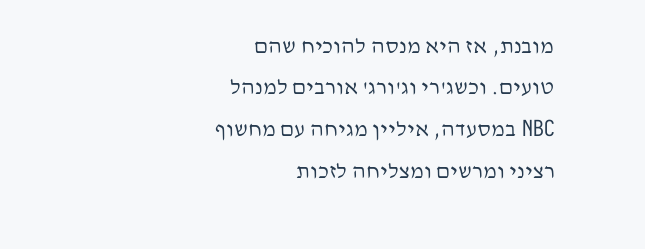מובנת, אז היא מנסה להוכיח שהם טועים. וכשג'רי וג'ורג' אורבים למנהל NBC במסעדה, איליין מגיחה עם מחשוף רציני ומרשים ומצליחה לזכות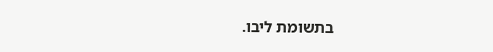בתשומת ליבו.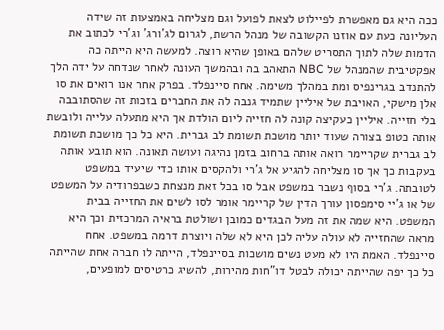ככה היא גם מאפשרת לפיילוט לצאת לפועל וגם מצליחה באמצעות זה שידה העליונה כעת עם אוזנו הקשובה של מנהל הרשת, לגרום לג'ורג' וג'רי לכתוב את הדמות שלה לתוך התסריט שלהם באופן שהיא רוצה. למעשה היא הייתה כה אפקטיבית שהמנהל של NBC התאהב בה ובהמשך העונה לאחר שנדחה על ידה הלך להתנדב בגרינפיס ומת במהלך משימה. אחח סיינפלד. בפרק אחר אנו רואים את סו אלן מישקי, האויבת של איליין שתמיד גנבה לה את החברים בזכות זה שהסתובבה בלי חזייה. איליין כעקיצה קונה לה חזייה ליום הולדת אך היא מתעלה עלייה ולובשת אותה כטופ בצורה שעוד יותר מושכת תשומת לב גברית. היא כל כך מושכת תשומת לב גברית שקריימר רואה אותה ברחוב בזמן נהיגה ועושה תאונה. הוא תובע אותה בעקבות כך אך סו מצליחה להגיע אל ג'רי ולהקסים אותו כדי שיעיד במשפט לטובתה. ג'רי בסוף נשבר במשפט אבל סו בכל זאת מנצחת כשבפרודיה על המשפט של או ג'יי סימפסון עורך הדין של קריימר אומר לסו לשים את החזייה בבית המשפט. היא שמה את זה מעל הבגדים כמובן ושולטת בראיה המרכזית וכך היא מראה שהחזייה לא עולה עליה לכן היא לא שלה ויוצרת דרמה במשפט. אחח סיינפלד. האמת היו לא מעט נשים מושכות בסיינפלד, הייתה לו חברה אחת שהייתה כל כך יפה שהייתה יכולה לבטל דו"חות מהירות, להשיג כרטיסים למופעים,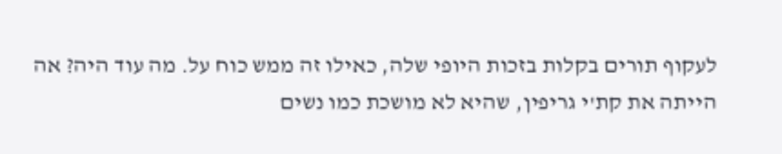לעקוף תורים בקלות בזכות היופי שלה, כאילו זה ממש כוח על. מה עוד היה? אה הייתה את קת'י גריפין, שהיא לא מושכת כמו נשים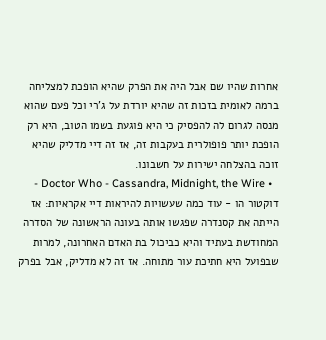אחרות שהיו שם אבל היה את הפרק שהיא הופכת למצליחה ברמה לאומית בזכות זה שהיא יורדת על ג'רי וכל פעם שהוא מנסה לגרום לה להפסיק כי היא פוגעת בשמו הטוב, היא רק הופכת יותר פופולרית בעקבות זה, אז זה דיי מדליק שהיא זוכה בהצלחה ישירות על חשבונו.
  • Doctor Who - Cassandra, Midnight, the Wire - דוקטור הו - עוד כמה שעשויות להיראות דיי אקראיות: אז הייתה את קסנדרה שפגשו אותה בעונה הראשונה של הסדרה המחודשת בעתיד והיא כביכול בת האדם האחרונה, למרות שבפועל היא חתיכת עור מתוחה. אז זה לא מדליק, אבל בפרק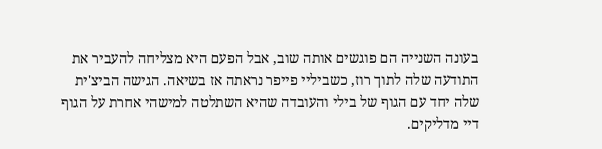בעונה השנייה הם פוגשים אותה שוב, אבל הפעם היא מצליחה להעביר את התודעה שלה לתוך רוז, כשביליי פייפר נראתה אז בשיאה. הגישה הביצ'ית שלה יחד עם הגוף של בילי והעובדה שהיא השתלטה למישהי אחרת על הגוף דיי מדליקים.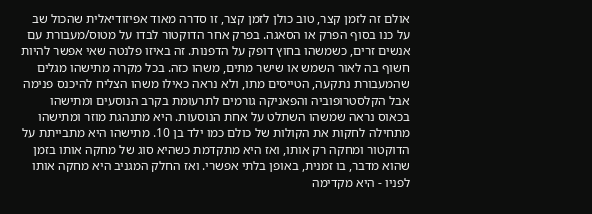אולם זה לזמן קצר, טוב כולן לזמן קצר, זו סדרה מאוד אפיזודיאלית שהכול שב על כנו בסוף הפרק או הסאגה. בפרק אחר הדוקטור לבדו על מטוס/מעבורת עם אנשים זרים, כשמשהו בחוץ דופק על הדפנות. זה באיזו פלנטה שאי אפשר להיות חשוף בה לאור השמש או שישר מתים, משהו כזה. בכל מקרה מתישהו מגלים שהמעבורת נתקעה, הטייסים מתו, ולא נראה כאילו משהו הצליח להיכנס פנימה אבל הקלסטרופוביה והפאניקה גורמים לתרעומת בקרב הנוסעים ומתישהו בכאוס נראה שמשהו השתלט על אחת הנוסעות. היא מתנהגת מוזר ומתישהו מתחילה לחקות את הקולות של כולם כמו ילד בן 10. מתישהו היא מתבייתת על הדוקטור ומחקה רק אותו, ואז היא מתקדמת כשהיא סוג של מחקה אותו בזמן שהוא מדבר, בו זמנית, באופן בלתי אפשרי. ואז החלק המגניב היא מחקה אותו לפניו - היא מקדימה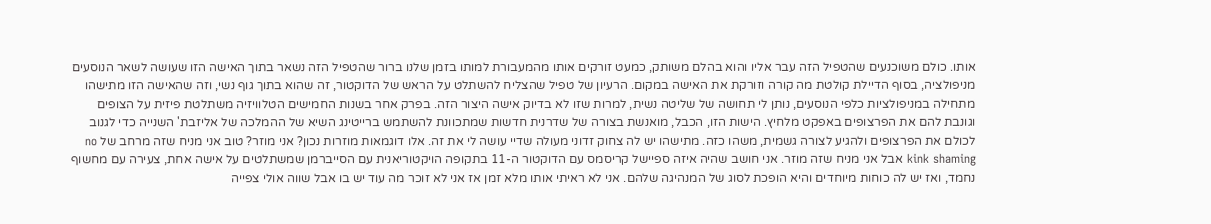אותו. כולם משוכנעים שהטפיל הזה עבר אליו והוא בהלם משותק, כמעט זורקים אותו מהמעבורת למותו בזמן שלנו ברור שהטפיל הזה נשאר בתוך האישה הזו שעושה לשאר הנוסעים מניפולציה, בסוף הדיילת קולטת מה קורה וזורקת את האישה במקום. הרעיון של טפיל שהצליח להשתלט על הראש של הדוקטור, זה שהוא בתוך גוף נשי, וזה שהאישה הזו מתישהו מתחילה במניפולציות כלפי הנוסעים, נותן לי תחושה של שליטה נשית, למרות שזו לא בדיוק אישה היצור הזה. בפרק אחר בשנות החמישים הטלוויזיה משתלטת פיזית על הצופים וגונבת להם את הפרצופים באפקט מלחיץ. הישות הזו, הכבל, מואנשת בצורה של שדרנית חדשות שמתכוונת להשתמש ברייטינג השיא של ההמלכה של אליזבת' השנייה כדי לגנוב לכולם את הפרצופים ולהגיע לצורה גשמית, משהו כזה. מתישהו יש לה צחוק זדוני מעולה שדיי עושה לי את זה. אלו דוגמאות מוזרות נכון? אני מוזר? טוב אני מניח שזה מרחב של no kink shaming אבל אני מניח שזה מוזר. אני חושב שהיה איזה ספיישל קריסמס עם הדוקטור ה-11 בתקופה הויקטוריאנית עם הסייברמן שמשתלטים על אישה אחת, צעירה עם מחשוף נחמד, ואז יש לה כוחות מיוחדים והיא הופכת לסוג של המנהיגה שלהם. אני לא ראיתי אותו מלא זמן אז אני לא זוכר מה עוד יש בו אבל שווה אולי צפייה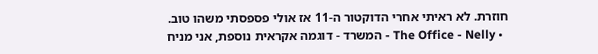חוזרת. לא ראיתי אחרי הדוקטור ה-11 אז אולי פספסתי משהו טוב.
  • The Office - Nelly - המשרד - דוגמה אקראית נוספת, אני מניח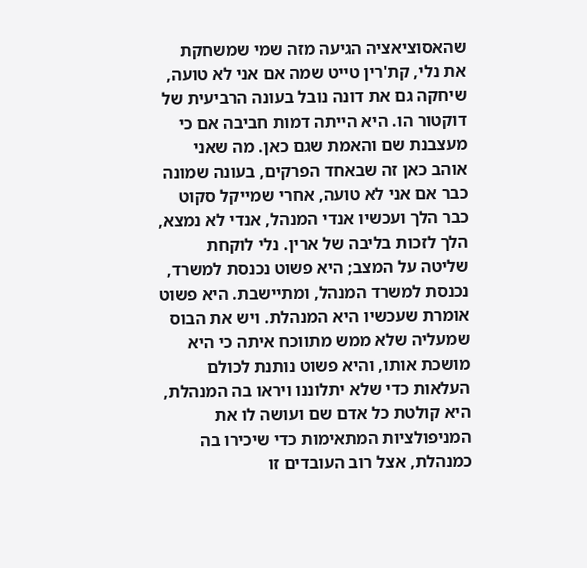שהאסוציאציה הגיעה מזה שמי שמשחקת את נלי, קת'רין טייט שמה אם אני לא טועה, שיחקה גם את דונה נובל בעונה הרביעית של דוקטור הו. היא הייתה דמות חביבה אם כי מעצבנת שם והאמת שגם כאן. מה שאני אוהב כאן זה שבאחד הפרקים, בעונה שמונה כבר אם אני לא טועה, אחרי שמייקל סקוט כבר הלך ועכשיו אנדי המנהל, אנדי לא נמצא, הלך לזכות בליבה של ארין. נלי לוקחת שליטה על המצב; היא פשוט נכנסת למשרד, נכנסת למשרד המנהל, ומתיישבת. היא פשוט אומרת שעכשיו היא המנהלת. ויש את הבוס שמעליה שלא ממש מתווכח איתה כי היא מושכת אותו, והיא פשוט נותנת לכולם העלאות כדי שלא יתלוננו ויראו בה המנהלת, היא קולטת כל אדם שם ועושה לו את המניפולציות המתאימות כדי שיכירו בה כמנהלת, אצל רוב העובדים זו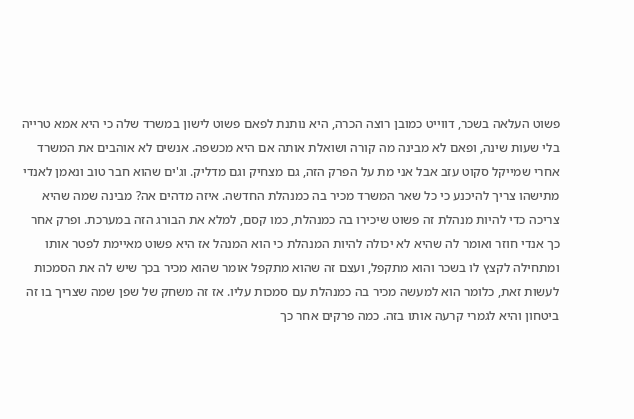פשוט העלאה בשכר, דווייט כמובן רוצה הכרה, היא נותנת לפאם פשוט לישון במשרד שלה כי היא אמא טרייה בלי שעות שינה, ופאם לא מבינה מה קורה ושואלת אותה אם היא מכשפה. אנשים לא אוהבים את המשרד אחרי שמייקל סקוט עזב אבל אני מת על הפרק הזה, גם מצחיק וגם מדליק. וג'ים שהוא חבר טוב ונאמן לאנדי מתישהו צריך להיכנע כי כל שאר המשרד מכיר בה כמנהלת החדשה. איזה מדהים אה? מבינה שמה שהיא צריכה כדי להיות מנהלת זה פשוט שיכירו בה כמנהלת, כמו קסם, למלא את הבורג הזה במערכת. ופרק אחר כך אנדי חוזר ואומר לה שהיא לא יכולה להיות המנהלת כי הוא המנהל אז היא פשוט מאיימת לפטר אותו ומתחילה לקצץ לו בשכר והוא מתקפל, ועצם זה שהוא מתקפל אומר שהוא מכיר בכך שיש לה את הסמכות לעשות זאת, כלומר הוא למעשה מכיר בה כמנהלת עם סמכות עליו. אז זה משחק של שפן שמה שצריך בו זה ביטחון והיא לגמרי קרעה אותו בזה. כמה פרקים אחר כך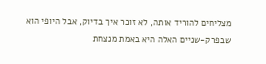מצליחים להוריד אותה, לא זוכר איך בדיוק, אבל היופי הוא שבפרק-שניים האלה היא באמת מנצחת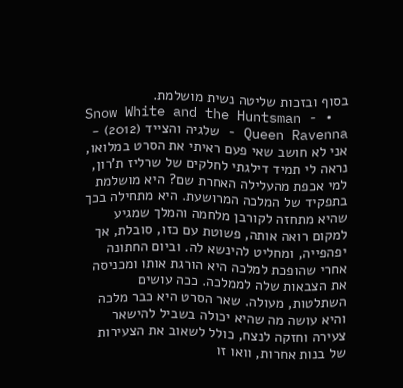בסוף ובזכות שליטה נשית מושלמת.
  • Snow White and the Huntsman - Queen Ravenna - שלגיה והצייד (2012) - אני לא חושב שאי פעם ראיתי את הסרט במלואו, נראה לי תמיד דילגתי לחלקים של שרליז ת'רון, למי אכפת מהעלילה האחרת שם? היא מושלמת בתפקיד של המלכה המרושעת. היא מתחילה בכך שהיא מתחזה לקורבן מלחמה והמלך שמגיע למקום רואה אותה, פשוטת עם כזו, סובלת, אך יפהפייה, ומחליט להינשא לה. וביום החתונה אחרי שהופכת למלכה היא הורגת אותו ומכניסה את הצבאות שלה לממלכה. ככה עושים השתלטות, מעולה. שאר הסרט היא כבר מלכה והיא עושה מה שהיא יכולה בשביל להישאר צעירה וחזקה לנצח, כולל לשאוב את הצעירות של בנות אחרות, וואו זו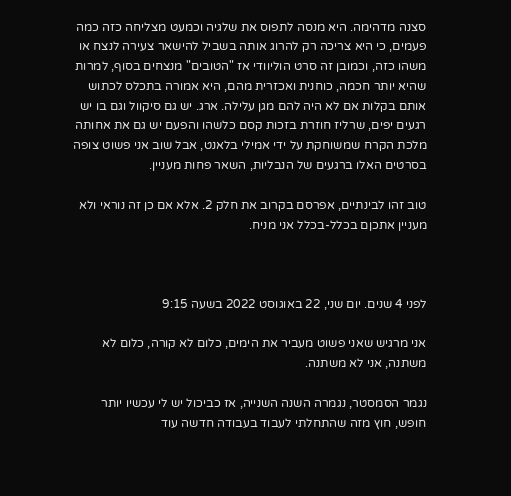סצנה מדהימה. היא מנסה לתפוס את שלגיה וכמעט מצליחה כזה כמה פעמים, כי היא צריכה רק להרוג אותה בשביל להישאר צעירה לנצח או משהו כזה, וכמובן זה סרט הוליוודי אז "הטובים" מנצחים בסוף, למרות שהיא יותר חכמה, כוחנית ואכזרית מהם, היא אמורה בתכלס לכתוש אותם בקלות אם לא היה להם מגן עלילה. ארג. יש גם סיקוול וגם בו יש רגעים יפים, שרליז חוזרת בזכות קסם כלשהו והפעם יש גם את אחותה מלכת הקרח שמשוחקת על ידי אמילי בלאנט, אבל שוב אני פשוט צופה בסרטים האלו ברגעים של הנבליות, השאר פחות מעניין.

טוב זהו לבינתיים, אפרסם בקרוב את חלק 2. אלא אם כן זה נוראי ולא מעניין אתכןם בכלל-בכלל אני מניח.



לפני 4 שנים. יום שני, 22 באוגוסט 2022 בשעה 9:15

אני מרגיש שאני פשוט מעביר את הימים, כלום לא קורה, כלום לא משתנה, אני לא משתנה.

נגמר הסמסטר, נגמרה השנה השנייה, אז כביכול יש לי עכשיו יותר חופש, חוץ מזה שהתחלתי לעבוד בעבודה חדשה עוד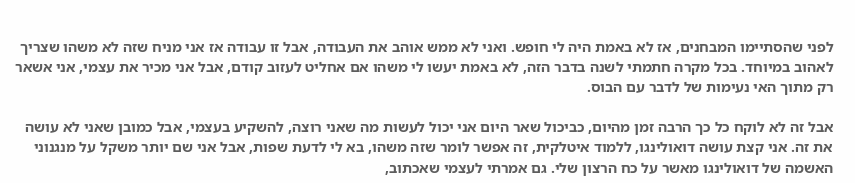לפני שהסתיימו המבחנים, אז לא באמת היה לי חופש. ואני לא ממש אוהב את העבודה, אבל זו עבודה אז אני מניח שזה לא משהו שצריך לאהוב במיוחד. בכל מקרה חתמתי לשנה בדבר הזה, לא באמת יעשו לי משהו אם אחליט לעזוב קודם, אבל אני מכיר את עצמי, אני אשאר רק מתוך האי נעימות של לדבר עם הבוס.

אבל זה לא לוקח כל כך הרבה זמן מהיום, כביכול שאר היום אני יכול לעשות מה שאני רוצה, להשקיע בעצמי, אבל כמובן שאני לא עושה את זה. אני קצת עושה דואולינגו, ללמוד איטלקית, זה אפשר לומר שזה משהו, בא לי לדעת שפות, אבל אני שם יותר משקל על מנגנוני האשמה של דואולינגו מאשר על כח הרצון שלי. גם אמרתי לעצמי שאכתוב,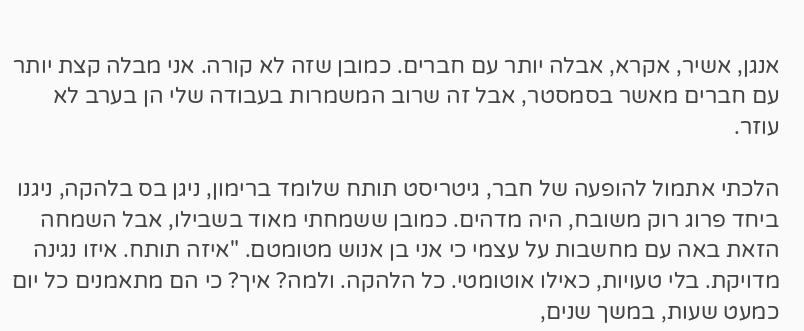אנגן, אשיר, אקרא, אבלה יותר עם חברים. כמובן שזה לא קורה. אני מבלה קצת יותר עם חברים מאשר בסמסטר, אבל זה שרוב המשמרות בעבודה שלי הן בערב לא עוזר.

הלכתי אתמול להופעה של חבר, גיטריסט תותח שלומד ברימון, ניגן בס בלהקה, ניגנו ביחד פרוג רוק משובח, היה מדהים. כמובן ששמחתי מאוד בשבילו, אבל השמחה הזאת באה עם מחשבות על עצמי כי אני בן אנוש מטומטם. "איזה תותח. איזו נגינה מדויקת. בלי טעויות, כאילו אוטומטי. כל הלהקה. ולמה? איך? כי הם מתאמנים כל יום כמעט שעות, במשך שנים,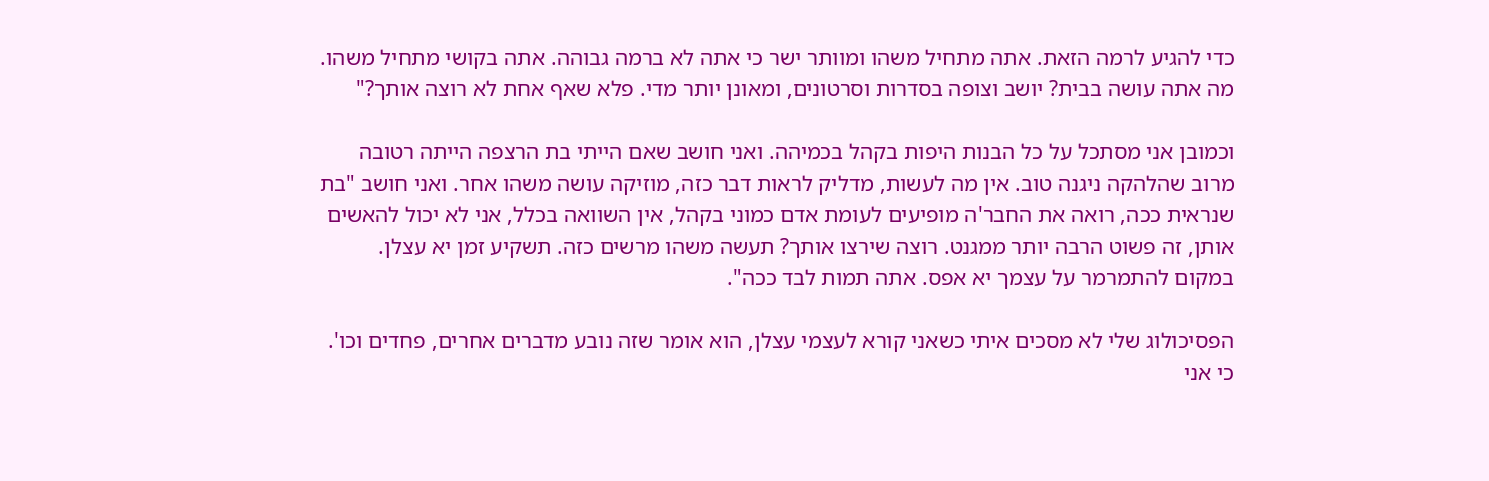כדי להגיע לרמה הזאת. אתה מתחיל משהו ומוותר ישר כי אתה לא ברמה גבוהה. אתה בקושי מתחיל משהו. מה אתה עושה בבית? יושב וצופה בסדרות וסרטונים, ומאונן יותר מדי. פלא שאף אחת לא רוצה אותך?"

וכמובן אני מסתכל על כל הבנות היפות בקהל בכמיהה. ואני חושב שאם הייתי בת הרצפה הייתה רטובה מרוב שהלהקה ניגנה טוב. אין מה לעשות, מדליק לראות דבר כזה, מוזיקה עושה משהו אחר. ואני חושב "בת שנראית ככה, רואה את החבר'ה מופיעים לעומת אדם כמוני בקהל, אין השוואה בכלל, אני לא יכול להאשים אותן, זה פשוט הרבה יותר ממגנט. רוצה שירצו אותך? תעשה משהו מרשים כזה. תשקיע זמן יא עצלן. במקום להתמרמר על עצמך יא אפס. אתה תמות לבד ככה".

הפסיכולוג שלי לא מסכים איתי כשאני קורא לעצמי עצלן, הוא אומר שזה נובע מדברים אחרים, פחדים וכו'. כי אני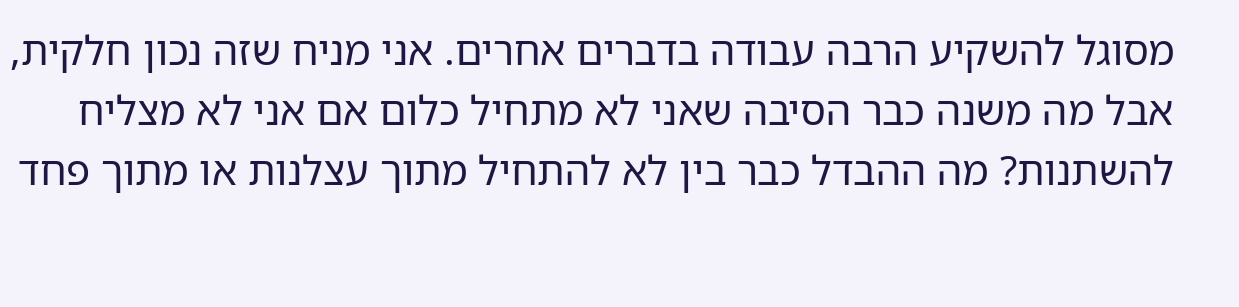מסוגל להשקיע הרבה עבודה בדברים אחרים. אני מניח שזה נכון חלקית, אבל מה משנה כבר הסיבה שאני לא מתחיל כלום אם אני לא מצליח להשתנות? מה ההבדל כבר בין לא להתחיל מתוך עצלנות או מתוך פחד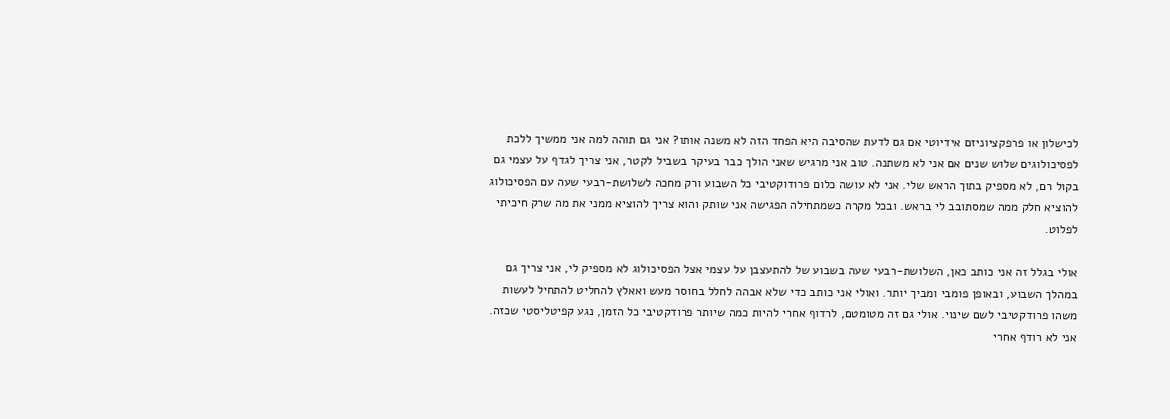לכישלון או פרפקציוניזם אידיוטי אם גם לדעת שהסיבה היא הפחד הזה לא משנה אותו? אני גם תוהה למה אני ממשיך ללכת לפסיכולוגים שלוש שנים אם אני לא משתנה. טוב אני מרגיש שאני הולך כבר בעיקר בשביל לקטר, אני צריך לגדף על עצמי גם בקול רם, לא מספיק בתוך הראש שלי. אני לא עושה כלום פרודוקטיבי כל השבוע ורק מחכה לשלושת-רבעי שעה עם הפסיכולוג להוציא חלק ממה שמסתובב לי בראש. ובכל מקרה כשמתחילה הפגישה אני שותק והוא צריך להוציא ממני את מה שרק חיכיתי לפלוט.

אולי בגלל זה אני כותב כאן, השלושת-רבעי שעה בשבוע של להתעצבן על עצמי אצל הפסיכולוג לא מספיק לי, אני צריך גם במהלך השבוע, ובאופן פומבי ומביך יותר. ואולי אני כותב כדי שלא אבהה לחלל בחוסר מעש ואאלץ להחליט להתחיל לעשות משהו פרודקטיבי לשם שינוי. אולי גם זה מטומטם, לרדוף אחרי להיות כמה שיותר פרודקטיבי כל הזמן, נגע קפיטליסטי שכזה. אני לא רודף אחרי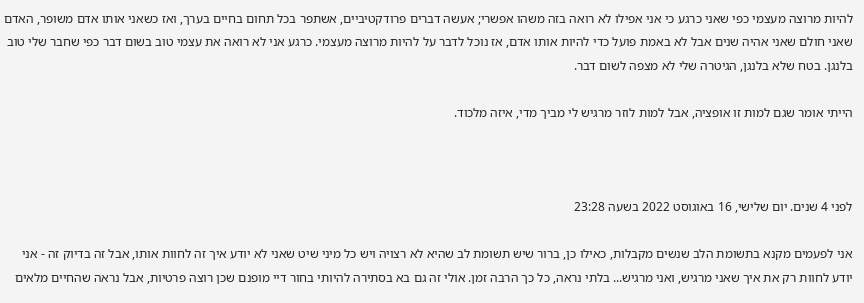להיות מרוצה מעצמי כפי שאני כרגע כי אני אפילו לא רואה בזה משהו אפשרי; אעשה דברים פרודקטיביים, אשתפר בכל תחום בחיים בערך, ואז כשאני אותו אדם משופר, האדם שאני חולם שאני אהיה שנים אבל לא באמת פועל כדי להיות אותו אדם, אז נוכל לדבר על להיות מרוצה מעצמי. כרגע אני לא רואה את עצמי טוב בשום דבר כפי שחבר שלי טוב בלנגן. בטח שלא בלנגן, הגיטרה שלי לא מצפה לשום דבר.

הייתי אומר שגם למות זו אופציה, אבל למות לוזר מרגיש לי מביך מדי, איזה מלכוד.



לפני 4 שנים. יום שלישי, 16 באוגוסט 2022 בשעה 23:28

אני לפעמים מקנא בתשומת הלב שנשים מקבלות, כאילו כן, ברור שיש תשומת לב שהיא לא רצויה ויש כל מיני שיט שאני לא יודע איך זה לחוות אותו, אבל זה בדיוק זה - אני יודע לחוות רק את איך שאני מרגיש, ואני מרגיש... בלתי נראה, כל כך הרבה זמן. אולי זה גם בא בסתירה להיותי בחור דיי מופנם שכן רוצה פרטיות, אבל נראה שהחיים מלאים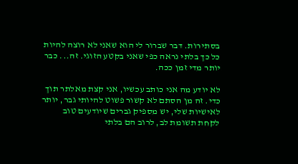בסתירות. דבר שברור לי הוא שאני לא רוצה להיות כל כך בלתי נראה כפי שאני בקטע הזוגי. זה... כבר יותר מדי זמן ככה.

לא יודע מה אני כותב עכשיו, אני קצת מאלתר תוך כדי. זה מן הסתם לא קשור פשוט להיותי גבר, יותר לאישיות שלי, יש מספיק גברים שיודעים טוב לקחת תשומת לב, לרוב הם בלתי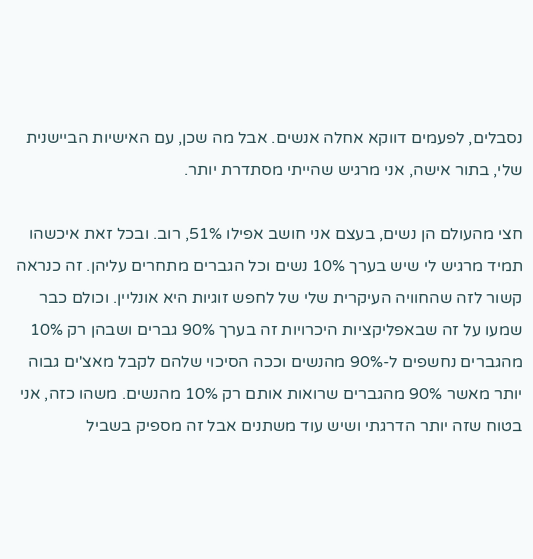נסבלים, לפעמים דווקא אחלה אנשים. אבל מה שכן, עם האישיות הביישנית שלי, בתור אישה, אני מרגיש שהייתי מסתדרת יותר.

חצי מהעולם הן נשים, בעצם אני חושב אפילו 51%, רוב. ובכל זאת איכשהו תמיד מרגיש לי שיש בערך 10% נשים וכל הגברים מתחרים עליהן. זה כנראה קשור לזה שהחוויה העיקרית שלי של לחפש זוגיות היא אונליין. וכולם כבר שמעו על זה שבאפליקציות היכרויות זה בערך 90% גברים ושבהן רק 10% מהגברים נחשפים ל-90% מהנשים וככה הסיכוי שלהם לקבל מאצ'ים גבוה יותר מאשר 90% מהגברים שרואות אותם רק 10% מהנשים. משהו כזה, אני בטוח שזה יותר הדרגתי ושיש עוד משתנים אבל זה מספיק בשביל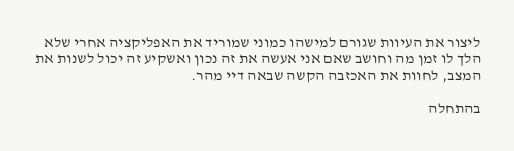ליצור את העיוות שגורם למישהו כמוני שמוריד את האפליקציה אחרי שלא הלך לו זמן מה וחושב שאם אני אעשה את זה נכון ואשקיע זה יכול לשנות את המצב, לחוות את האכזבה הקשה שבאה דיי מהר.

בהתחלה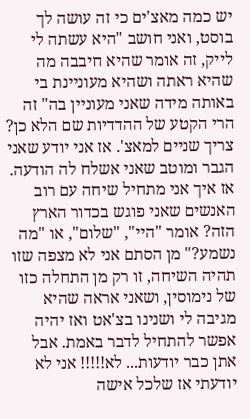יש כמה מאצ'ים כי זה עושה לך בוסט, ואני חושב "היא עשתה לי לייק, זה אומר שהיא חיבבה מה שהיא ראתה ושהיא מעוניינת בי באותה מידה שאני מעוניין בה" זה הרי הקטע של ההדדיות שם הלא כן? צריך שניים למאצ'. אז אני יודע שאני הגבר ומוטב שאני אשלח לה הודעה. אז איך אני מתחיל שיחה עם רוב האנשים שאני פוגש בכדור הארץ הזה? אומר "היי", "שלום", או "מה נשמע?" מן הסתם אני לא מצפה שזו תהיה השיחה, זו רק מן התחלה כזו של נימוסין, ושאני אראה שהיא מגיבה לי ושנינו בצ'אט ואז יהיה אפשר להתחיל לדבר באמת. אבל אתן כבר יודעות... לא!!!!! אני לא יודעתי אז שלכל אישה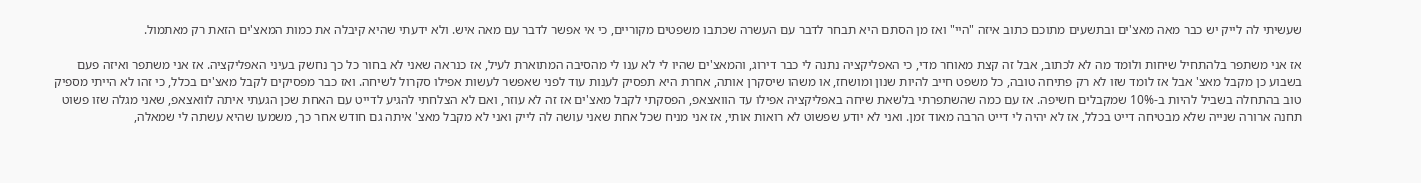שעשיתי לה לייק יש כבר מאה מאצ'ים ובתשעים מתוכם כתוב איזה "היי" ואז מן הסתם היא תבחר לדבר עם העשרה שכתבו משפטים מקוריים, כי אי אפשר לדבר עם מאה איש. ולא ידעתי שהיא קיבלה את כמות המאצ'ים הזאת רק מאתמול.

אז אני משתפר בלהתחיל שיחות ולומד מה לא לכתוב, אבל זה קצת מאוחר מדי, כי האפליקציה נתנה לי כבר דירוג, והמאצ'ים שהיו לי לא ענו לי מהסיבה המתוארת לעיל, אז כנראה שאני לא בחור כל כך נחשק בעיני האפליקציה. אז אני משתפר ואיזה פעם בשבוע כן מקבל מאצ' אבל אז לומד שזו לא רק פתיחה טובה, כל משפט חייב להיות שנון ומושחז, או משהו שיסקרן אותה, אחרת היא תפסיק לענות עוד לפני שאפשר לעשות אפילו סקרול לשיחה. ואז כבר מפסיקים לקבל מאצ'ים בכלל, כי זהו לא הייתי מספיק טוב בהתחלה בשביל להיות ב-10% שמקבלים חשיפה. אז עם כמה שהשתפרתי בלשאת שיחה באפליקציה אפילו עד הוואצאפ, הפסקתי לקבל מאצ'ים אז זה לא עוזר, ואם לא הצלחתי להגיע לדייט עם האחת שכן הגעתי איתה לוואצאפ, שאני מגלה שזו פשוט תחנה ארורה שנייה שלא מבטיחה דייט בכלל, אז לא יהיה לי דייט הרבה מאוד זמן. ואני לא יודע שפשוט לא רואות אותי, אז אני מניח שכל אחת שאני עושה לה לייק ואני לא מקבל מאצ' איתה גם חודש אחר כך, משמעו שהיא עשתה לי שמאלה,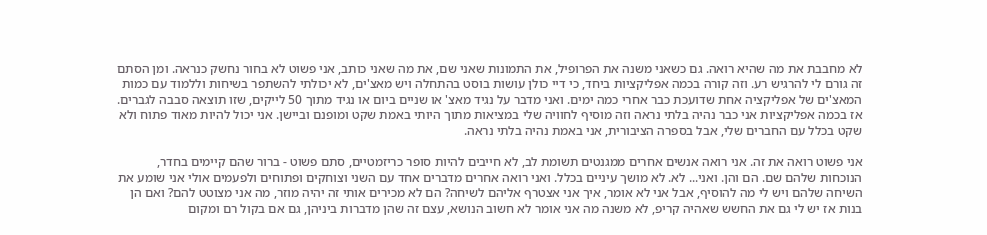לא מחבבת את מה שהיא רואה. גם כשאני משנה את הפרופיל, את התמונות שאני שם, את מה שאני כותב, אני פשוט לא בחור נחשק כנראה. ומן הסתם זה גורם לי להרגיש רע. וזה קורה בכמה אפליקציות ביחד, כי דיי כולן עושות בוסט בהתחלה ויש מאצ'ים, לא יכולתי להשתפר בשיחות וללמוד עם כמות המאצ'ים של אפליקציה אחת שדועכת כבר אחרי כמה ימים. ואני מדבר על נגיד מאצ' או שניים ביום או נגיד מתוך 50 לייקים, שזו תוצאה סבבה לגברים. אז בכמה אפליקציות אני כבר נהיה בלתי נראה וזה מוסיף לחוויה שלי במציאות מתוך היותי באמת שקט ומופנם וביישן. אני יכול להיות מאוד פתוח ולא שקט בכלל עם החברים שלי, אבל בספרה הציבורית, אני באמת נהיה בלתי נראה.

אני פשוט רואה את זה. אני רואה אנשים אחרים ממגנטים תשומת לב, לא חייבים להיות סופר כריזמטיים, סתם פשוט - ברור שהם קיימים בחדר, הנוכחות שלהם שם. הם והן. ואני... לא. לא מושך עיניים בכלל. ואני רואה אחרים מדברים אחד עם השני וצוחקים ופתוחים ולפעמים אולי אני שומע את השיחה שלהם ויש לי מה להוסיף, אבל אני לא אומר, איך אני אצטרף אליהם לשיחה? הם לא מכירים אותי זה יהיה מוזר, מה אני מצוטט להם? ואם הן בנות אז יש לי גם את החשש שאהיה קריפ, לא משנה מה אני אומר לא חשוב הנושא, עצם זה שהן מדברות ביניהן, גם אם בקול רם ומקום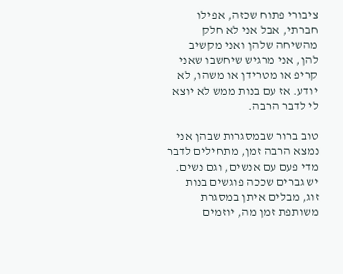ציבורי פתוח שכזה, אפילו חברתי, אבל אני לא חלק מהשיחה שלהן ואני מקשיב להן, אני מרגיש שיחשבו שאני קריפ או מטרידן או משהו, לא יודע. אז עם בנות ממש לא יוצא לי לדבר הרבה.

טוב ברור שבמסגרות שבהן אני נמצא הרבה זמן, מתחילים לדבר מדי פעם עם אנשים, וגם נשים. יש גברים שככה פוגשים בנות זוג, מבלים איתן במסגרת משותפת זמן מה, יוזמים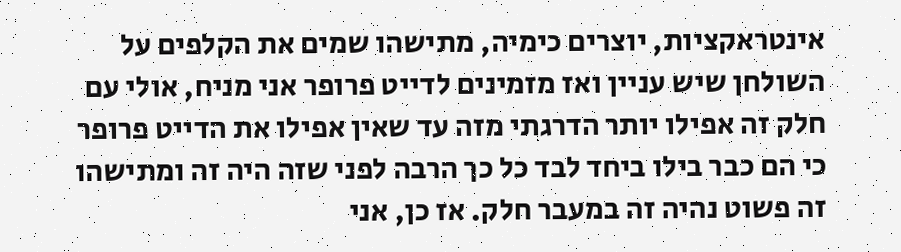אינטראקציות, יוצרים כימיה, מתישהו שמים את הקלפים על השולחן שיש עניין ואז מזמינים לדייט פרופר אני מניח, אולי עם חלק זה אפילו יותר הדרגתי מזה עד שאין אפילו את הדייט פרופר כי הם כבר בילו ביחד לבד כל כך הרבה לפני שזה היה זה ומתישהו זה פשוט נהיה זה במעבר חלק. אז כן, אני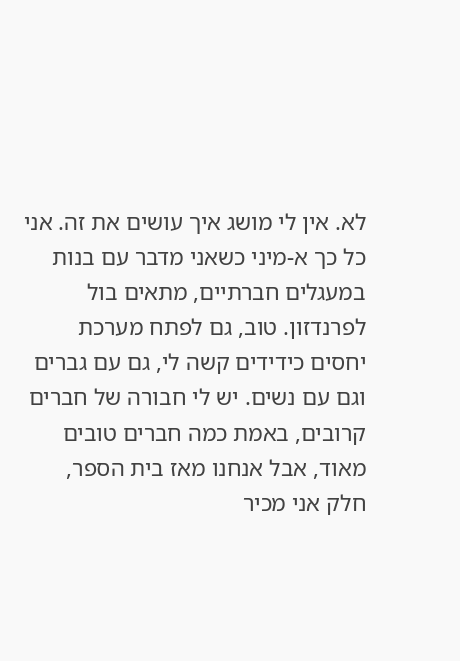לא. אין לי מושג איך עושים את זה. אני כל כך א-מיני כשאני מדבר עם בנות במעגלים חברתיים, מתאים בול לפרנדזון. טוב, גם לפתח מערכת יחסים כידידים קשה לי, גם עם גברים וגם עם נשים. יש לי חבורה של חברים קרובים, באמת כמה חברים טובים מאוד, אבל אנחנו מאז בית הספר, חלק אני מכיר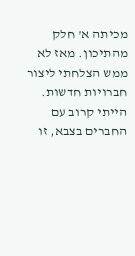מכיתה א' חלק מהתיכון. מאז לא ממש הצלחתי ליצור חברויות חדשות. הייתי קרוב עם החברים בצבא, זו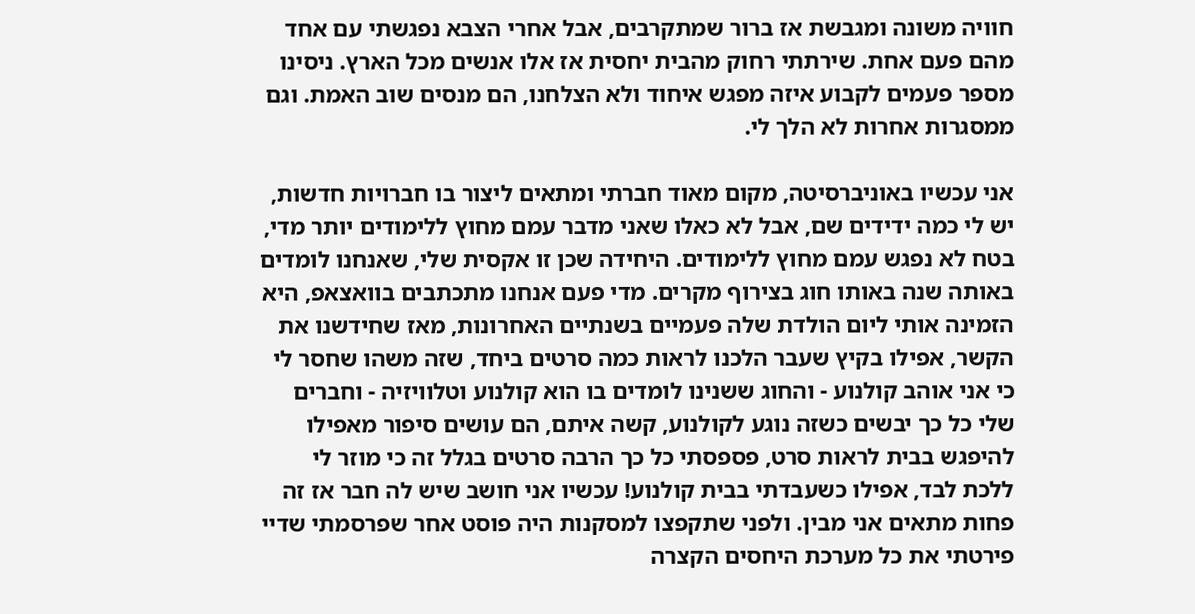חוויה משונה ומגבשת אז ברור שמתקרבים, אבל אחרי הצבא נפגשתי עם אחד מהם פעם אחת. שירתתי רחוק מהבית יחסית אז אלו אנשים מכל הארץ. ניסינו מספר פעמים לקבוע איזה מפגש איחוד ולא הצלחנו, הם מנסים שוב האמת. וגם ממסגרות אחרות לא הלך לי.

אני עכשיו באוניברסיטה, מקום מאוד חברתי ומתאים ליצור בו חברויות חדשות, יש לי כמה ידידים שם, אבל לא כאלו שאני מדבר עמם מחוץ ללימודים יותר מדי, בטח לא נפגש עמם מחוץ ללימודים. היחידה שכן זו אקסית שלי, שאנחנו לומדים באותה שנה באותו חוג בצירוף מקרים. מדי פעם אנחנו מתכתבים בוואצאפ, היא הזמינה אותי ליום הולדת שלה פעמיים בשנתיים האחרונות, מאז שחידשנו את הקשר, אפילו בקיץ שעבר הלכנו לראות כמה סרטים ביחד, שזה משהו שחסר לי כי אני אוהב קולנוע - והחוג ששנינו לומדים בו הוא קולנוע וטלוויזיה - וחברים שלי כל כך יבשים כשזה נוגע לקולנוע, קשה איתם, הם עושים סיפור מאפילו להיפגש בבית לראות סרט, פספסתי כל כך הרבה סרטים בגלל זה כי מוזר לי ללכת לבד, אפילו כשעבדתי בבית קולנוע! עכשיו אני חושב שיש לה חבר אז זה פחות מתאים אני מבין. ולפני שתקפצו למסקנות היה פוסט אחר שפרסמתי שדיי פירטתי את כל מערכת היחסים הקצרה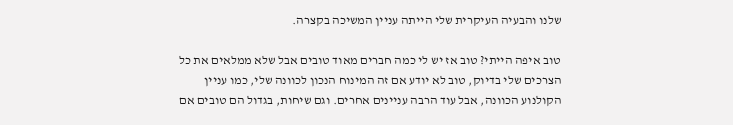שלנו והבעיה העיקרית שלי הייתה עניין המשיכה בקצרה.

טוב איפה הייתי? טוב אז יש לי כמה חברים מאוד טובים אבל שלא ממלאים את כל הצרכים שלי בדיוק, טוב לא יודע אם זה המינוח הנכון לכוונה שלי, כמו עניין הקולנוע הכוונה, אבל עוד הרבה עניינים אחרים. וגם שיחות, בגדול הם טובים אם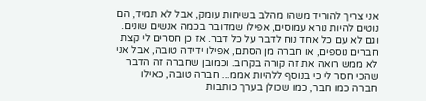אני צריך להוריד משהו מהלב בשיחות עומק, אבל לא תמיד, הם נוטים להיות נורא עמוסים, אפילו שמדובר בכמה אנשים שונים. וגם לא עם כל אחד נוח לדבר על כל דבר. אז כן חסרים לי קצת חברים נוספים, או חברה מן הסתם, אפילו ידידה טובה, אבל אני לא ממש רואה את זה קורה בקרוב. וכמובן שחברה זה הדבר שהכי חסר לי כי בנוסף ללהיות אממ... חברה טובה, כאילו חברה כמו חבר, כמו שכולן בערך כותבות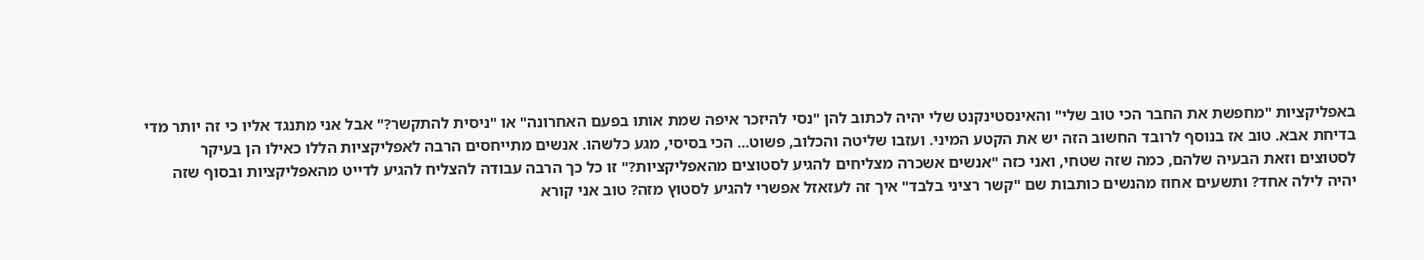באפליקציות "מחפשת את החבר הכי טוב שלי" והאינסטינקנט שלי יהיה לכתוב להן "נסי להיזכר איפה שמת אותו בפעם האחרונה" או "ניסית להתקשר?" אבל אני מתנגד אליו כי זה יותר מדי בדיחת אבא. טוב אז בנוסף לרובד החשוב הזה יש את הקטע המיני. ועזבו שליטה והכלוב, פשוט... הכי בסיסי, מגע כלשהו. אנשים מתייחסים הרבה לאפליקציות הללו כאילו הן בעיקר לסטוצים וזאת הבעיה שלהם, כמה שזה שטחי, ואני כזה "אנשים אשכרה מצליחים להגיע לסטוצים מהאפליקציות?" זו כל כך הרבה עבודה להצליח להגיע לדייט מהאפליקציות ובסוף שזה יהיה לילה אחד? ותשעים אחוז מהנשים כותבות שם "קשר רציני בלבד" איך זה לעזאזל אפשרי להגיע לסטוץ מזה? טוב אני קורא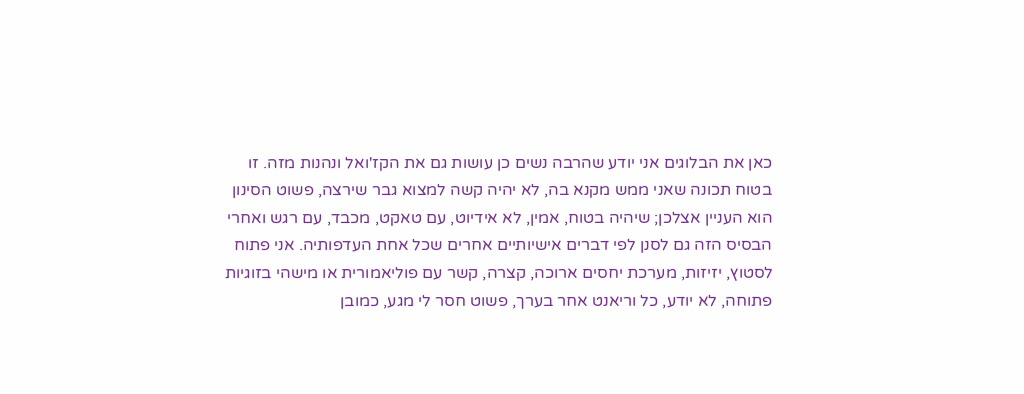כאן את הבלוגים אני יודע שהרבה נשים כן עושות גם את הקז'ואל ונהנות מזה. זו בטוח תכונה שאני ממש מקנא בה, לא יהיה קשה למצוא גבר שירצה, פשוט הסינון הוא העניין אצלכן; שיהיה בטוח, אמין, לא אידיוט, עם טאקט, מכבד, עם רגש ואחרי הבסיס הזה גם לסנן לפי דברים אישיותיים אחרים שכל אחת העדפותיה. אני פתוח לסטוץ, יזיזות, מערכת יחסים ארוכה, קצרה, קשר עם פוליאמורית או מישהי בזוגיות פתוחה, לא יודע, כל וריאנט אחר בערך, פשוט חסר לי מגע, כמובן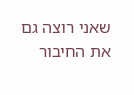שאני רוצה גם את החיבור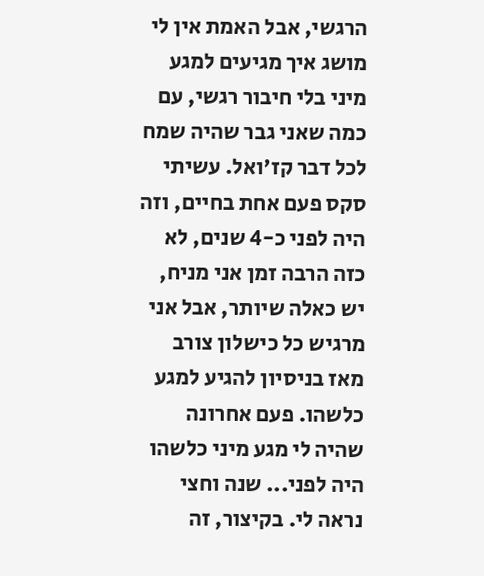הרגשי, אבל האמת אין לי מושג איך מגיעים למגע מיני בלי חיבור רגשי, עם כמה שאני גבר שהיה שמח לכל דבר קז'ואל. עשיתי סקס פעם אחת בחיים, וזה היה לפני כ-4 שנים, לא כזה הרבה זמן אני מניח, יש כאלה שיותר, אבל אני מרגיש כל כישלון צורב מאז בניסיון להגיע למגע כלשהו. פעם אחרונה שהיה לי מגע מיני כלשהו היה לפני... שנה וחצי נראה לי. בקיצור, זה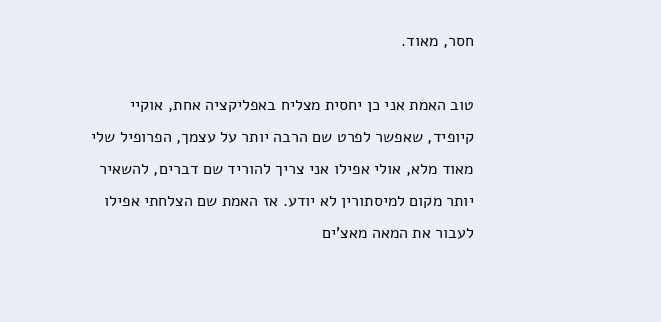חסר, מאוד.

טוב האמת אני כן יחסית מצליח באפליקציה אחת, אוקיי קיופיד, שאפשר לפרט שם הרבה יותר על עצמך, הפרופיל שלי מאוד מלא, אולי אפילו אני צריך להוריד שם דברים, להשאיר יותר מקום למיסתורין לא יודע. אז האמת שם הצלחתי אפילו לעבור את המאה מאצ'ים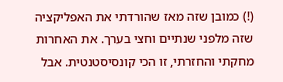(!) כמובן שזה מאז שהורדתי את האפליקציה שזה מלפני שנתיים וחצי בערך. את האחרות מחקתי והחזרתי, זו הכי קונסיסטנטית. אבל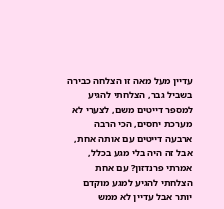עדיין מעל מאה זו הצלחה כבירה בשביל גבר, הצלחתי להגיע למספר דייטים משם, לצערי לא מערכת יחסים, הכי הרבה ארבעה דייטים עם אותה אחת, אבל זה היה בלי מגע בכלל, אמרתי פרנדזון? עם אחת הצלחתי להגיע למגע מוקדם יותר אבל עדיין לא ממש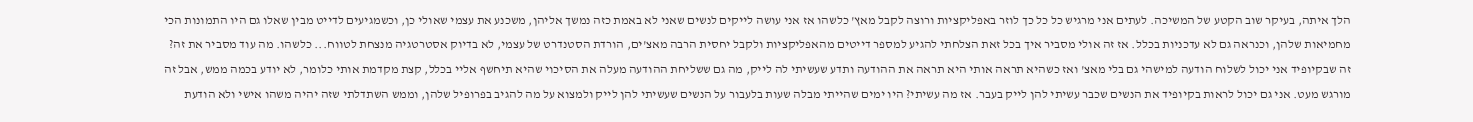הלך איתה, בעיקר שוב הקטע של המשיכה. לעתים אני מרגיש כל כל כך לוזר באפליקציות ורוצה לקבל מאץ' כלשהו אז אני עושה לייקים לנשים שאני לא באמת כזה נמשך אליהן, משכנע את עצמי שאולי כן, וכשמגיעים לדייט מבין שאלו גם היו התמונות הכי מחמיאות שלהן, וכנראה גם לא עדכניות בכלל. אז זה אולי מסביר איך בכל זאת הצלחתי להגיע למספר דייטים מהאפליקציות ולקבל יחסית הרבה מאצ'ים, הורדת הסטנדרט של עצמי, לא בדיוק אסטרטגיה מנצחת לטווח... כלשהו. מה עוד מסביר את זה? זה שבקיופיד אני יכול לשלוח הודעה למישהי גם בלי מאצ' ואז כשהיא תראה אותי היא תראה את ההודעה ותדע שעשיתי לה לייק, מה גם ששליחת ההודעה מעלה את הסיכוי שהיא תיחשף אליי בכלל, קצת מקדמת אותי כלומר, לא יודע בכמה ממש, אבל זה מורגש מעט. אני גם יכול לראות בקיופיד את הנשים שכבר עשיתי להן לייק בעבר. אז מה עשיתי? היו ימים שהייתי מבלה שעות בלעבור על הנשים שעשיתי להן לייק ולמצוא על מה להגיב בפרופיל שלהן, וממש השתדלתי שזה יהיה משהו אישי ולא הודעת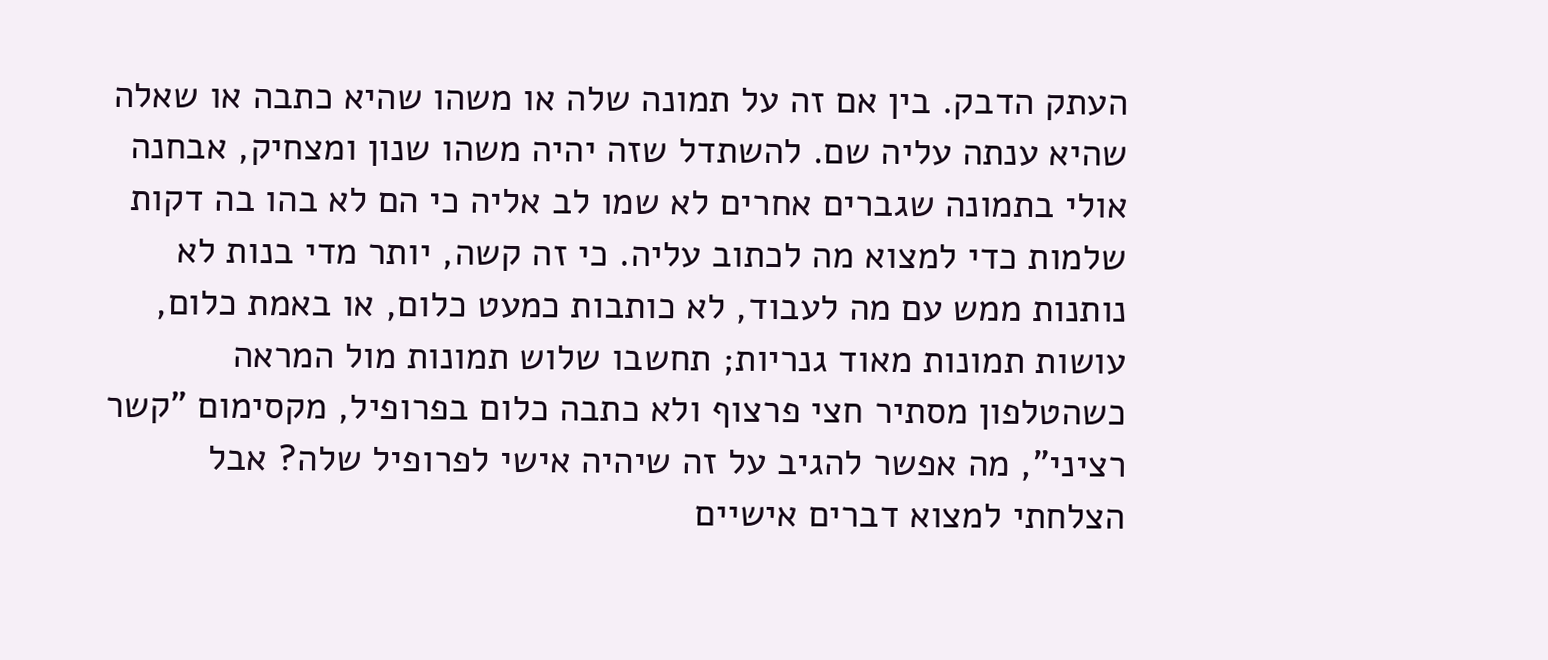העתק הדבק. בין אם זה על תמונה שלה או משהו שהיא כתבה או שאלה שהיא ענתה עליה שם. להשתדל שזה יהיה משהו שנון ומצחיק, אבחנה אולי בתמונה שגברים אחרים לא שמו לב אליה כי הם לא בהו בה דקות שלמות כדי למצוא מה לכתוב עליה. כי זה קשה, יותר מדי בנות לא נותנות ממש עם מה לעבוד, לא כותבות כמעט כלום, או באמת כלום, עושות תמונות מאוד גנריות; תחשבו שלוש תמונות מול המראה כשהטלפון מסתיר חצי פרצוף ולא כתבה כלום בפרופיל, מקסימום "קשר רציני", מה אפשר להגיב על זה שיהיה אישי לפרופיל שלה? אבל הצלחתי למצוא דברים אישיים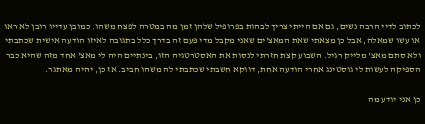לכתוב לדיי הרבה נשים, גם אם הייתי צריך לבהות בפרופיל שלהן זמן מה במטרה לפצח משהו. כמובן עדייו רובן לא ראו או עשו שמאלה, אבל כן מצאתי שאת המאצ'ים שאני מקבל מדי פעם זה בדרך כלל בתגובה לאיזו הודעה אישית שכתבתי ולא סתם מאצ' מלייק רגיל. השבוע קצת חזרתי לנסות את האסטרטגיה הזו, בינתיים היה לי מאצ' אחד מזה שהיא כבר הספיקה לעשות לי גוסטינג אחרי הודעה אחת, דווקא חשבתי שכתבתי לה משהו חביב. אז כן, יהיה מאתגר.

כן אני יודע מה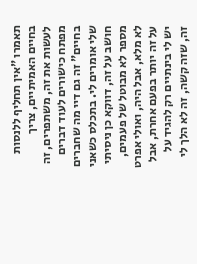תאמרו "אין תחליף ללנסות בחיים האמיתיים, צריך לעשות את זה, משתפרים, זה מפתח כישורים לעוד דברים בחיים" זה גם דיי מה שחברים שלי אומרים לי. בתכלס כשאני חושב על זה, דווקא כן ניסיתי מספר לא מבוטל של פעמים, לא מלא, אבל היה, ואולי אפרט על זה יותר בפעם אחרת, אבל יש לי בינתיים רק להגיד על זה, שזה קשה, זה לא הלך לי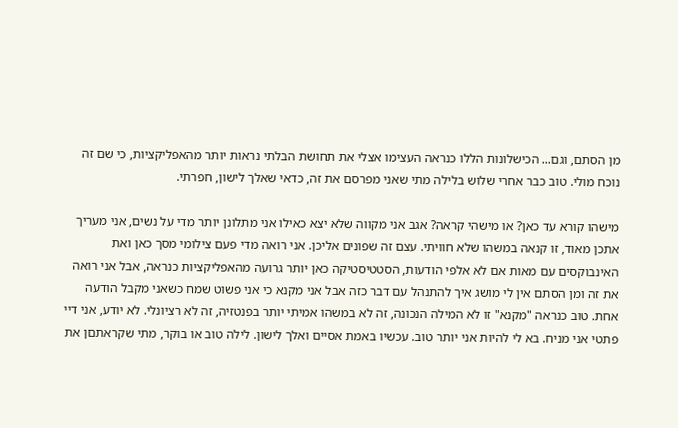מן הסתם, וגם... הכישלונות הללו כנראה העצימו אצלי את תחושת הבלתי נראות יותר מהאפליקציות, כי שם זה נוכח מולי. טוב כבר אחרי שלוש בלילה מתי שאני מפרסם את זה, כדאי שאלך לישון, חפרתי.

מישהו קורא עד כאן? או מישהי קראה? אגב אני מקווה שלא יצא כאילו אני מתלונן יותר מדי על נשים, אני מעריך אתכן מאוד, זו קנאה במשהו שלא חוויתי. עצם זה שפונים אליכן. אני רואה מדי פעם צילומי מסך כאן ואת האינבוקסים עם מאות אם לא אלפי הודעות, הסטטיסטיקה כאן יותר גרועה מהאפליקציות כנראה, אבל אני רואה את זה ומן הסתם אין לי מושג איך להתנהל עם דבר כזה אבל אני מקנא כי אני פשוט שמח כשאני מקבל הודעה אחת. טוב כנראה "מקנא" זו לא המילה הנכונה, זה לא במשהו אמיתי יותר בפנטזיה, זה לא רציונלי. לא יודע, אני דיי פתטי אני מניח. בא לי להיות אני יותר טוב. עכשיו באמת אסיים ואלך לישון. לילה טוב או בוקר, מתי שקראתםן את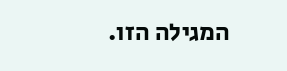המגילה הזו.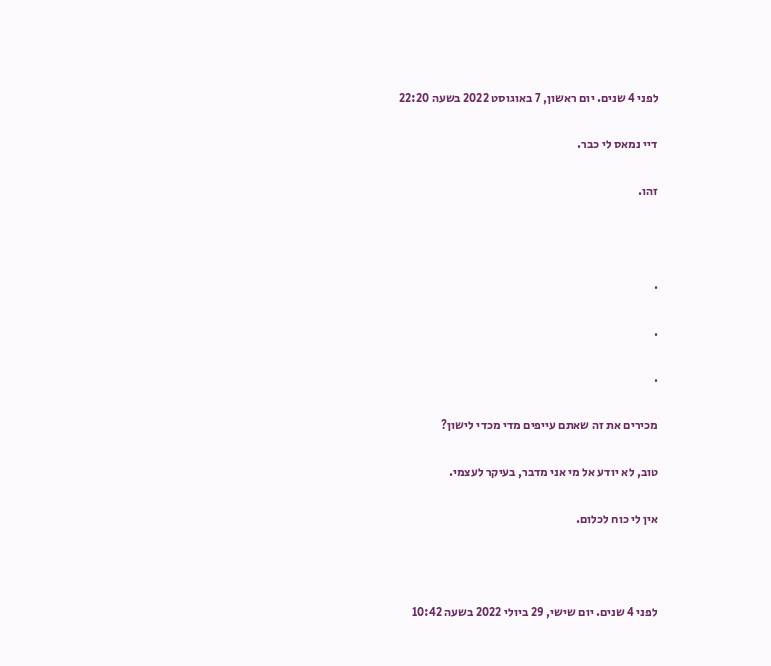לפני 4 שנים. יום ראשון, 7 באוגוסט 2022 בשעה 22:20

דיי נמאס לי כבר.

זהו.



.

.

.

מכירים את זה שאתם עייפים מדי מכדי לישון?

טוב, לא יודע אל מי אני מדבר, בעיקר לעצמי.

אין לי כוח לכלום.



לפני 4 שנים. יום שישי, 29 ביולי 2022 בשעה 10:42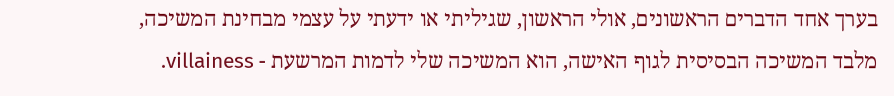בערך אחד הדברים הראשונים, אולי הראשון, שגיליתי או ידעתי על עצמי מבחינת המשיכה, מלבד המשיכה הבסיסית לגוף האישה, הוא המשיכה שלי לדמות המרשעת - villainess.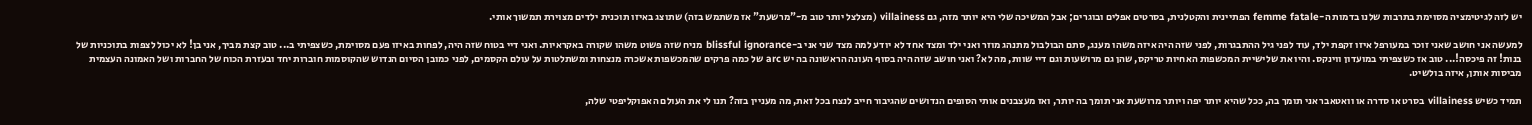יש לזה לגיטימציה מסוימת בתרבות שלנו בדמות ה-femme fatale הפתיינית והקטלנית, בסרטים אפלים ובוגרים; אבל המשיכה שלי היא יותר מזה, גם villainess (מצלצל יותר טוב מ-"מרשעת" אז משתמש בזה) שתוצג באיזו תוכנית ילדים מצוירת תמשוך אותי.

למעשה אני חושב שאני זוכר במעורפל איזו זקפת ילד, עוד לפני גיל ההתבגרות, לפני שזה היה איזה משהו מענג, סתם הבולבול מתנהג מוזר ואני ילד ומצד אחד לא יודע למה מצד שני אני ב-blissful ignorance מניח שזה פשוט משהו שקורה באקראיות. ואני דיי בטוח שזה היה, לפחות באיזו פעם מסוימת, כשצפיתי ב... טוב קצת מביך, אני בן! לא יכול לצפות בתוכניות של בנות! זה פיכסה!... טוב אז כשצפיתי במועדון ווינקס. והיו את שלישיית המכשפות האחיות טריקס, שהן גם מרושעות וגם דיי שוות, מה לא? ואני חושב שזה היה בסוף העונה הראשונה בה יש arc של כמה פרקים שהמכשפות אשכרה מנצחות ומשתלטות על עולם הקסמים, לפני כמובן הסיום הנדוש שהקוסמות חוברות יחד ובעזרת הכוח של החברות ושל האמונה העצמית מביסות אותן, איזה בולשיט.

תמיד כשיש villainess בסרט או סדרה או וואטאבר אני תומך בה, ככל שהיא יותר יפה ויותר מרושעת אני תומך בה יותר, ואז מעצבנים אותי הסופים הנדושים שהגיבור חייב לנצח בכל זאת, מה מעניין בזה? תנו לי את העולם האפוקליפטי שלה,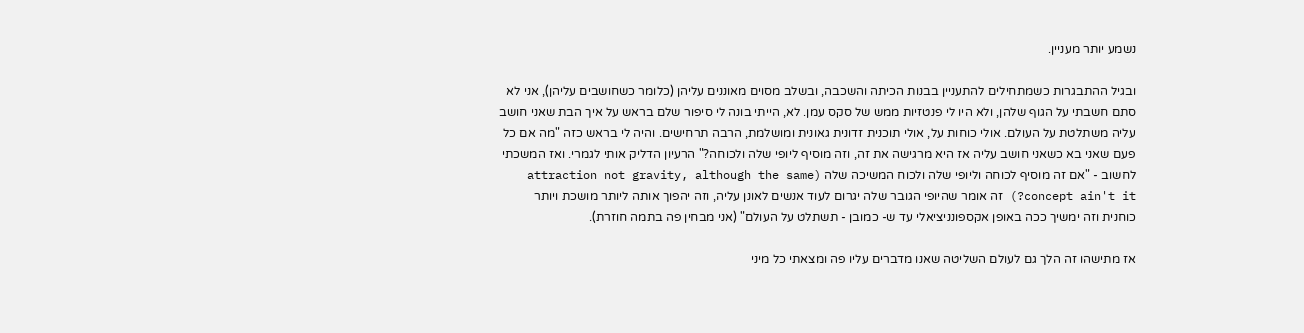נשמע יותר מעניין.

ובגיל ההתבגרות כשמתחילים להתעניין בבנות הכיתה והשכבה, ובשלב מסוים מאוננים עליהן (כלומר כשחושבים עליהן), אני לא סתם חשבתי על הגוף שלהן, ולא היו לי פנטזיות ממש של סקס עמן. לא, הייתי בונה לי סיפור שלם בראש על איך הבת שאני חושב עליה משתלטת על העולם. אולי כוחות על, אולי תוכנית זדונית גאונית ומושלמת, הרבה תרחישים. והיה לי בראש כזה "מה אם כל פעם שאני בא כשאני חושב עליה אז היא מרגישה את זה, וזה מוסיף ליופי שלה ולכוחה?" הרעיון הדליק אותי לגמרי. ואז המשכתי לחשוב - "אם זה מוסיף לכוחה וליופי שלה ולכוח המשיכה שלה (attraction not gravity, although the same concept ain't it?) זה אומר שהיופי הגובר שלה יגרום לעוד אנשים לאונן עליה, וזה יהפוך אותה ליותר מושכת ויותר כוחנית וזה ימשיך ככה באופן אקספונניציאלי עד ש- כמובן - תשתלט על העולם" (אני מבחין פה בתמה חוזרת).

אז מתישהו זה הלך גם לעולם השליטה שאנו מדברים עליו פה ומצאתי כל מיני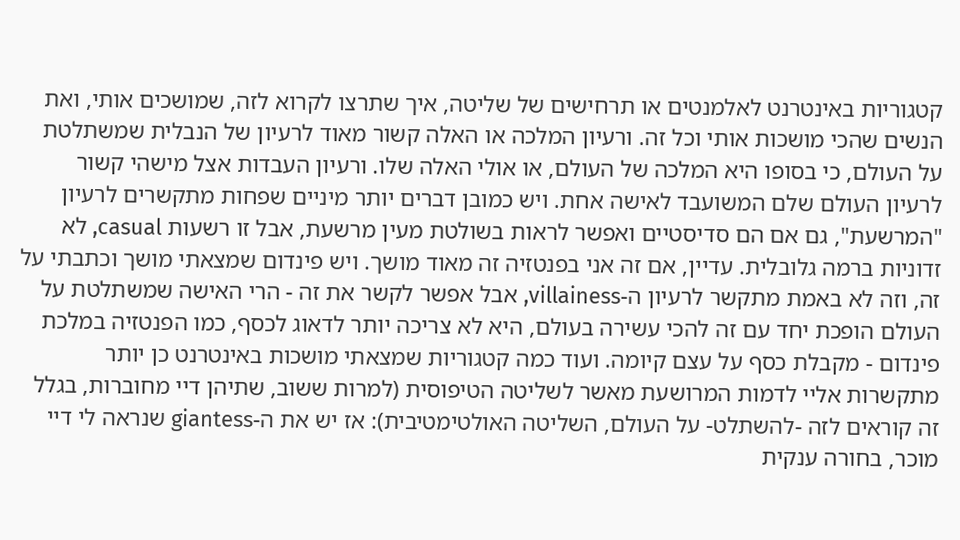קטגוריות באינטרנט לאלמנטים או תרחישים של שליטה, איך שתרצו לקרוא לזה, שמושכים אותי, ואת הנשים שהכי מושכות אותי וכל זה. ורעיון המלכה או האלה קשור מאוד לרעיון של הנבלית שמשתלטת על העולם, כי בסופו היא המלכה של העולם, או אולי האלה שלו. ורעיון העבדות אצל מישהי קשור לרעיון העולם שלם המשועבד לאישה אחת. ויש כמובן דברים יותר מיניים שפחות מתקשרים לרעיון "המרשעת", גם אם הם סדיסטיים ואפשר לראות בשולטת מעין מרשעת, אבל זו רשעות casual, לא זדוניות ברמה גלובלית. עדיין, אם זה אני בפנטזיה זה מאוד מושך. ויש פינדום שמצאתי מושך וכתבתי על זה, וזה לא באמת מתקשר לרעיון ה-villainess, אבל אפשר לקשר את זה - הרי האישה שמשתלטת על העולם הופכת יחד עם זה להכי עשירה בעולם, היא לא צריכה יותר לדאוג לכסף, כמו הפנטזיה במלכת פינדום - מקבלת כסף על עצם קיומה. ועוד כמה קטגוריות שמצאתי מושכות באינטרנט כן יותר מתקשרות אליי לדמות המרושעת מאשר לשליטה הטיפוסית (למרות ששוב, שתיהן דיי מחוברות, בגלל זה קוראים לזה -להשתלט- על העולם, השליטה האולטימטיבית): אז יש את ה-giantess שנראה לי דיי מוכר, בחורה ענקית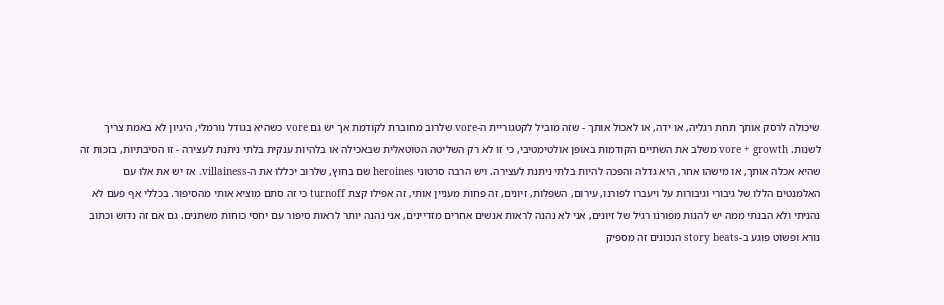שיכולה לרסק אותך תחת רגליה, או ידה, או לאכול אותך - שזה מוביל לקטגוריית ה-vore שלרוב מחוברת לקודמת אך יש גם vore כשהיא בגודל נורמלי, היגיון לא באמת צריך לשנות. vore + growth משלב את השתיים הקודמות באופן אולטימטיבי, כי זו לא רק השליטה הטוטאלית שבאכילה או בלהיות ענקית בלתי ניתנת לעצירה - זו הסיבתיות, בזכות זה שהיא אכלה אותך, או מישהו אחר, היא גדלה והפכה להיות בלתי ניתנת לעצירה. ויש הרבה סרטוני heroines שם בחוץ, שלרוב יכללו את ה-villainess. אז יש את אלו עם האלמנטים הללו של גיבורי וגיבורות על ויעברו לפורנו, עירום, השפלות, זיונים, זה פחות מעניין אותי, זה אפילו קצת turnoff כי זה סתם מוציא אותי מהסיפור. בכללי אף פעם לא נהניתי ולא הבנתי ממה יש להנות מפורנו רגיל של זיונים, אני לא נהנה לראות אנשים אחרים מזדיינים, אני נהנה יותר לראות סיפור עם יחסי כוחות משתנים. גם אם זה נדוש וכתוב נורא ופשוט פוגע ב-story beats הנכונים זה מספיק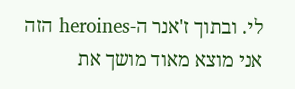לי. ובתוך ז'אנר ה-heroines הזה אני מוצא מאוד מושך את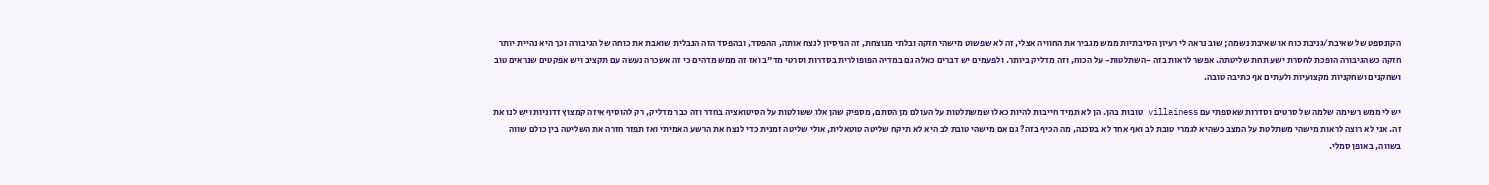הקונספט של שאיבת/גניבת כוח או שאיבת נשמה; שוב נראה לי רעיון הסיבתיות ממש מגביר את החוויה אצלי, זה לא שפשוט מישהי חזקה ובלתי מנוצחת, זה הניסיון לנצח אותה, ההפסד, ובהפסד הזה הנבלית שואבת את כוחה של הגיבורה וכך היא נהיית יותר חזקה כשהגיבורה הופכת לחסרת ישע תחת שליטתה. אפשר לראות בזה -השתלטות- על הכוח, וזה מדליק ביותר. ולפעמים יש דברים כאלה גם במדיה הפופולרית בסדרות וסרטי מד"ב ואז זה ממש מדהים כי זה אשכרה נעשה עם תקציב ויש אפקטים שנראים טוב ושחקנים ושחקניות מקצועיות ולעתים אף כתיבה טובה.

יש לי ממש רשימה שלמה של סרטים וסדרות שאספתי עם villainess טובות בהן. הן לא תמיד חייבות להיות כאלו שמשתלטות על העולם מן הסתם, מספיק שהן אלו ששולטות על הסיטואציה בחדר וזה כבר מדליק, רק להוסיף איזה קמצוץ זדוניות ויש לנו את זה. אני לא רוצה לראות מישהי משתלטת על המצב כשהיא לגמרי טובת לב ואף אחד לא בסכנה, מה הכיף בזה? גם אם מישהי טובת לב היא לא תיקח שליטה טוטאלית, אולי שליטה זמנית כדי לנצח את הרשע האמיתי ואז תפזר חזרה את השליטה בין כולם שווה בשווה, באופן סמלי.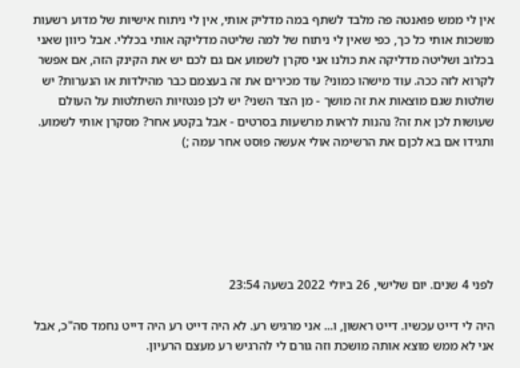אין לי ממש פואנטה פה מלבד לשתף במה מדליק אותי, אין לי ניתוח אישיות של מדוע רשעות מושכות אותי כל כך, כפי שאין לי ניתוח של למה שליטה מדליקה אותי בכללי. אבל כיוון שאני בכלוב ושליטה מדליקה את כולנו אני סקרן לשמוע אם גם לכם יש את הקינק הזה, אם אפשר לקרוא לזה ככה. עוד מישהו כמוני? עוד מכירים את זה בעצמם כבר מהילדות או הנערות? יש שולטות שגם מוצאות את זה מושך - מן הצד השני? יש לכן פנטזיות השתלטות על העולם שעושות לכן את זה? נהנות לראות מרשעות בסרטים - אבל בקטע אחר? מסקרן אותי לשמוע. ותגידו אם בא לכןם את הרשימה אולי אעשה פוסט אחר עמה ;)






לפני 4 שנים. יום שלישי, 26 ביולי 2022 בשעה 23:54

היה לי דייט עכשיו. דייט ראשון, ו... אני מרגיש רע. לא היה דייט רע היה דייט נחמד סה"כ, אבל אני לא ממש מוצא אותה מושכת וזה גורם לי להרגיש רע מעצם הרעיון.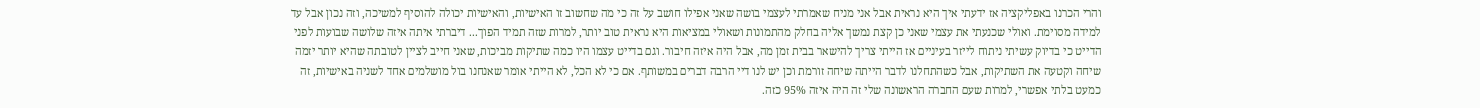והרי הכרנו באפליקציה אז ידעתי איך היא נראית אבל אני מניח שאמרתי לעצמי בושה שאני אפילו חושב על זה כי מה שחשוב זו האישיות, והאישיות יכולה להוסיף למשיכה, וזה נכון אבל עד למידה מסוימת. ואולי שכנעתי את עצמי שאני כן קצת נמשך אליה בחלק מהתמונות ושאולי במציאות היא נראית טוב יותר, למרות שזה תמיד הפוך... דיברתי איתה איזה שלושה שבועות לפני הדייט כי בדיוק עשיתי ניתוח לייזר בעיניים אז הייתי צריך להישאר בבית זמן מה, אבל היה איזה חיבור. וגם בדייט עצמו היו כמה שתיקות מביכות, שאני חייב לציין לטובתה שהיא יותר יזמה שיחה וקטעה את השתיקות, אבל כשהתחלנו לדבר הייתה שיחה זורמת וכן יש לנו דיי הרבה דברים במשותף. אם כי לא הכל, לא הייתי אומר שאנחנו בול מושלמים אחד לשניה באישיות, זה כמעט בלתי אפשרי, למרות שעם החברה הראשונה שלי זה היה איזה 95% כזה.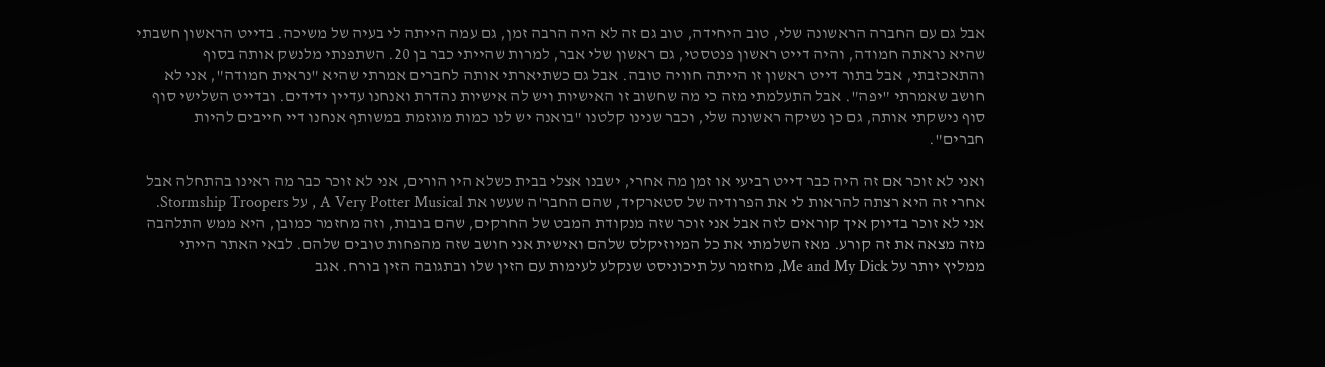אבל גם עם החברה הראשונה שלי, טוב היחידה, טוב גם זה לא היה הרבה זמן, גם עמה הייתה לי בעיה של משיכה. בדייט הראשון חשבתי שהיא נראתה חמודה, והיה דייט ראשון פנטסטי, גם ראשון שלי אבר, למרות שהייתי כבר בן 20. השתפנתי מלנשק אותה בסוף והתאכזבתי, אבל בתור דייט ראשון זו הייתה חוויה טובה. אבל גם כשתיארתי אותה לחברים אמרתי שהיא "נראית חמודה", אני לא חושב שאמרתי "יפה". אבל התעלמתי מזה כי מה שחשוב זו האישיות ויש לה אישיות נהדרת ואנחנו עדיין ידידים. ובדייט השלישי סוף סוף נישקתי אותה, גם כן נשיקה ראשונה שלי, וכבר שנינו קלטנו "בואנה יש לנו כמות מוגזמת במשותף אנחנו דיי חייבים להיות חברים".

ואני לא זוכר אם זה היה כבר דייט רביעי או זמן מה אחרי, ישבנו אצלי בבית כשלא היו הורים, אני לא זוכר כבר מה ראינו בהתחלה אבל אחרי זה היא רצתה להראות לי את הפרודיה של סטארקיד, שהם החבר'ה שעשו את A Very Potter Musical , על Stormship Troopers. אני לא זוכר בדיוק איך קוראים לזה אבל אני זוכר שזה מנקודת המבט של החרקים, שהם בובות, וזה מחזמר כמובן, היא ממש התלהבה מזה מצאה את זה קורע. מאז השלמתי את כל המיוזיקלס שלהם ואישית אני חושב שזה מהפחות טובים שלהם. לבאי האתר הייתי ממליץ יותר על Me and My Dick, מחזמר על תיכוניסט שנקלע לעימות עם הזין שלו ובתגובה הזין בורח. אגב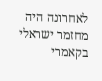לאחרונה היה מחזמר ישראלי בקאמרי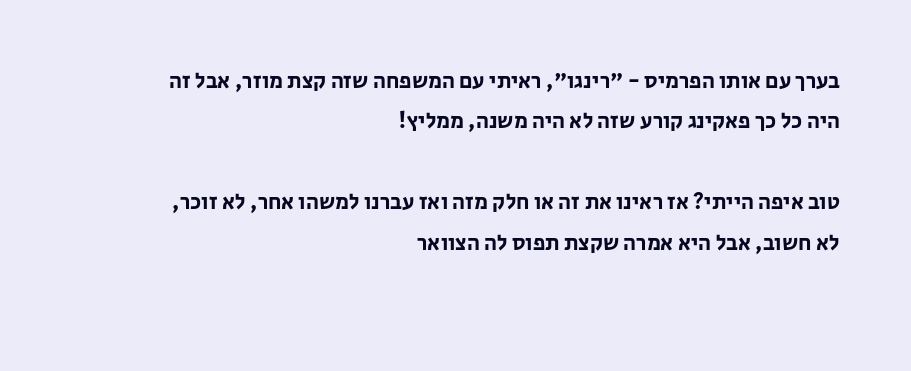בערך עם אותו הפרמיס - "רינגו", ראיתי עם המשפחה שזה קצת מוזר, אבל זה היה כל כך פאקינג קורע שזה לא היה משנה, ממליץ!

טוב איפה הייתי? אז ראינו את זה או חלק מזה ואז עברנו למשהו אחר, לא זוכר, לא חשוב, אבל היא אמרה שקצת תפוס לה הצוואר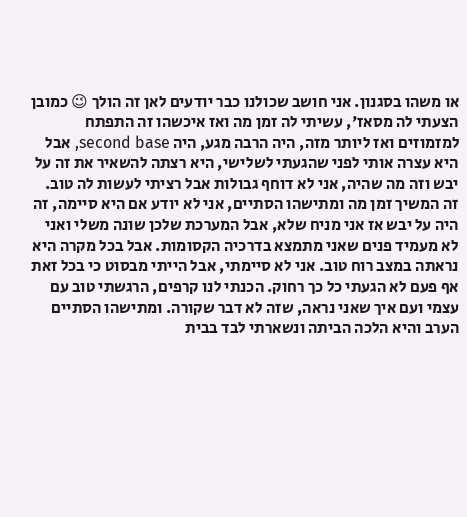או משהו בסגנון. אני חושב שכולנו כבר יודעים לאן זה הולך 😉 כמובן הצעתי לה מסאז', עשיתי לה זמן מה ואז איכשהו זה התפתח למזמוזים ואז ליותר מזה, היה הרבה מגע, היה second base, אבל היא עצרה אותי לפני שהגעתי לשלישי, היא רצתה להשאיר את זה על יבש וזה מה שהיה, אני לא דוחף גבולות אבל רציתי לעשות לה טוב. זה המשיך זמן מה ומתישהו הסתיים, אני לא יודע אם היא סיימה, זה היה על יבש אז אני מניח שלא, אבל המערכת שלכן שונה משלי ואני לא מעמיד פנים שאני מתמצא בדרכיה הקסומות. אבל בכל מקרה היא נראתה במצב רוח טוב. אני לא סיימתי, אבל הייתי מבסוט כי בכל זאת אף פעם לא הגעתי כל כך רחוק. הכנתי לנו קרפים, הרגשתי טוב עם עצמי ועם איך שאני נראה, שזה לא דבר שקורה. ומתישהו הסתיים הערב והיא הלכה הביתה ונשארתי לבד בבית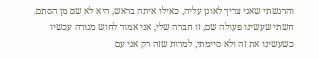והרגשתי שאני צריך לאונן עליה, כאילו איתה בראש, היא לא שם מן הסתם. חשתי שעשינו פעולה שם, זו חברה שלי, אני אמור לחוש מגורה עכשיו כשעשינו את זה ולא סיימתי, למרות שזה רק אני עם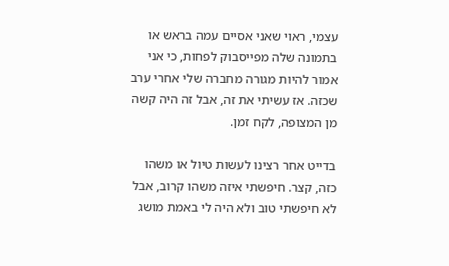עצמי, ראוי שאני אסיים עמה בראש או בתמונה שלה מפייסבוק לפחות, כי אני אמור להיות מגורה מחברה שלי אחרי ערב שכזה. אז עשיתי את זה, אבל זה היה קשה מן המצופה, לקח זמן.

בדייט אחר רצינו לעשות טיול או משהו כזה, קצר. חיפשתי איזה משהו קרוב, אבל לא חיפשתי טוב ולא היה לי באמת מושג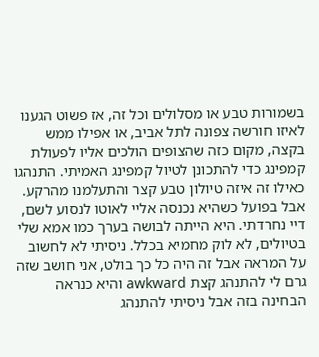בשמורות טבע או מסלולים וכל זה, אז פשוט הגענו לאיזו חורשה צפונה לתל אביב, או אפילו ממש בקצה, מקום כזה שהצופים הולכים אליו לפעולת קמפינג כדי להתכונן לטיול קמפינג האמיתי. התנהגו כאילו זה איזה טיולון טבע קצר והתעלמנו מהרקע. אבל בפועל כשהיא נכנסה אליי לאוטו לנסוע לשם, דיי נחרדתי. היא הייתה לבושה בערך כמו אמא שלי בטיולים, לא לוק מחמיא בכלל. ניסיתי לא לחשוב על המראה אבל זה היה כל כך בולט, אני חושב שזה גרם לי להתנהג קצת awkward והיא כנראה הבחינה בזה אבל ניסיתי להתנהג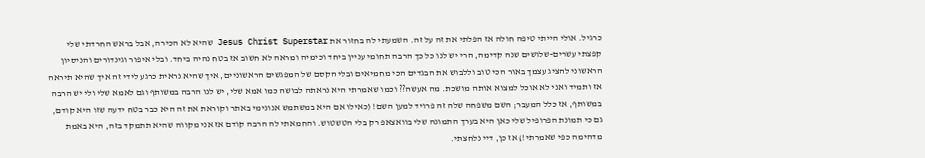כרגיל. אולי הייתי טיפה חולה אז הפלתי את זה על זה. השמעתי לה בחזור את Jesus Christ Superstar שהיא לא הכירה, אבל בראש החרדתי שלי קפצתי עשרים-שלושים שנה קדימה, הרי יש לנו כל כך הרבה תחומי עניין ביחד וכימיה ומראה לא חשוב אז בטח נהיה ביחד. ובלי איפור וגינדורים והניסיון הראשוני להציג עצמך באור הכי טוב וללבוש את הבגדים הכי מחמיאים ובלי הקסם של המפגשים הראשוניים, איך שהיא נראית כרגע לידי זה איך שהיא תיראה אז ותמיד ואני לא אוכל למצוא אותה מושכת. מה אעשה?? וכמו שאמרתי היא נראתה לבושה כמו אמא שלי, יש לנו הרבה במשותף וגם לאמא שלי ולי יש הרבה במשותף, אז כלל המעבר; השם משפחה שלה זה פרויד למען השם! (כאילו אם היא במשתמש אנונימי באתר וקוראת את זה היא כבר בטח ידעה שזו היא קודם, גם כי תמונת הפרופיל שלי כאן היא בערך התמונה שלי בוואצאפ רק בלי הטשטוש. והחמאתי לה הרבה קודם אז אני מקווה שהיא תתמקד בזה, היא באמת מדהימה כפי שאמרתי!) אז כן, דיי נלחצתי.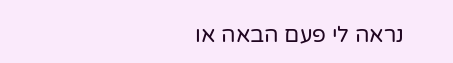נראה לי פעם הבאה או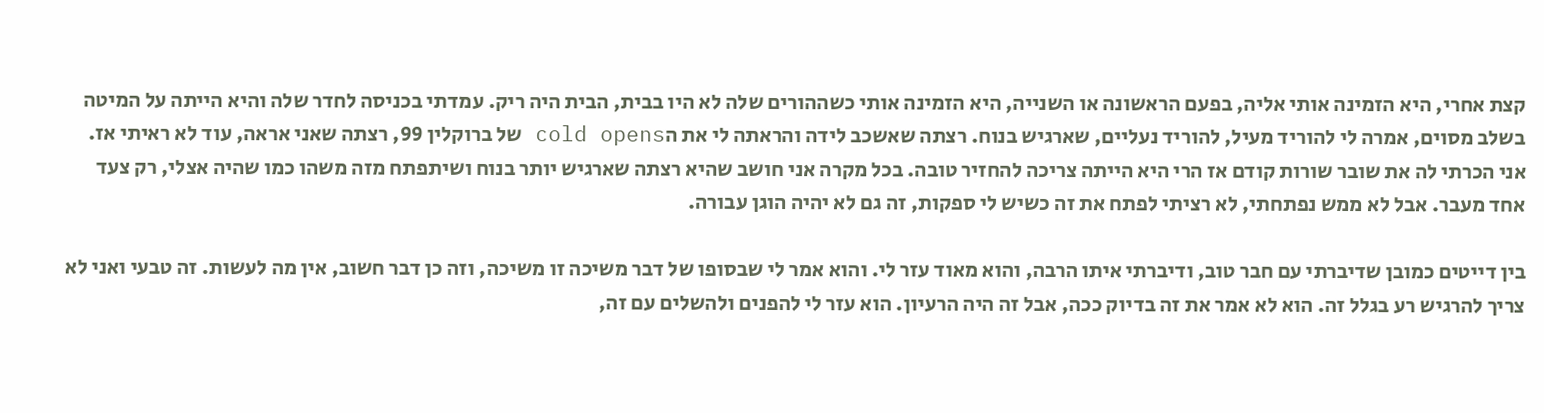קצת אחרי, היא הזמינה אותי אליה, בפעם הראשונה או השנייה, היא הזמינה אותי כשההורים שלה לא היו בבית, הבית היה ריק. עמדתי בכניסה לחדר שלה והיא הייתה על המיטה בשלב מסוים, אמרה לי להוריד מעיל, להוריד נעליים, שארגיש בנוח. רצתה שאשכב לידה והראתה לי את הcold opens של ברוקלין 99, רצתה שאני אראה, עוד לא ראיתי אז. אני הכרתי לה את שובר שורות קודם אז הרי היא הייתה צריכה להחזיר טובה. בכל מקרה אני חושב שהיא רצתה שארגיש יותר בנוח ושיתפתח מזה משהו כמו שהיה אצלי, רק צעד אחד מעבר. אבל לא ממש נפתחתי, לא רציתי לפתח את זה כשיש לי ספקות, זה גם לא יהיה הוגן עבורה.

בין דייטים כמובן שדיברתי עם חבר טוב, ודיברתי איתו הרבה, והוא מאוד עזר לי. והוא אמר לי שבסופו של דבר משיכה זו משיכה, וזה כן דבר חשוב, אין מה לעשות. זה טבעי ואני לא צריך להרגיש רע בגלל זה. הוא לא אמר את זה בדיוק ככה, אבל זה היה הרעיון. הוא עזר לי להפנים ולהשלים עם זה,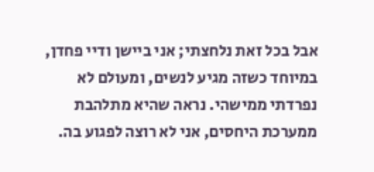אבל בכל זאת נלחצתי; אני ביישן ודיי פחדן, במיוחד כשזה מגיע לנשים, ומעולם לא נפרדתי ממישהי. נראה שהיא מתלהבת ממערכת היחסים, אני לא רוצה לפגוע בה.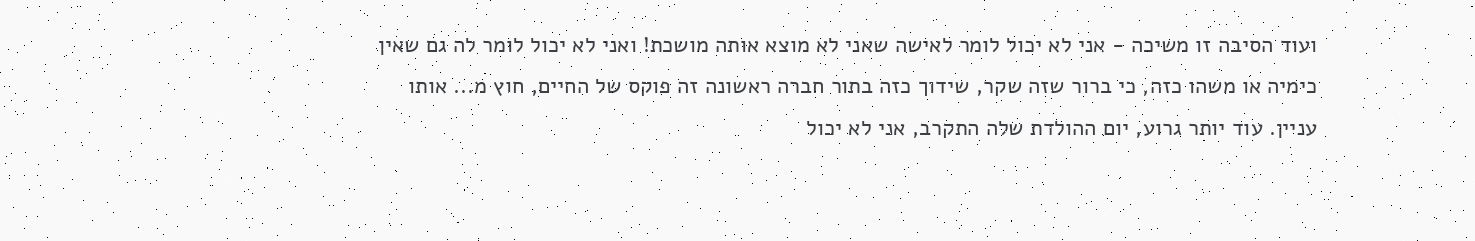ועוד הסיבה זו משיכה - אני לא יכול לומר לאישה שאני לא מוצא אותה מושכת! ואני לא יכול לומר לה גם שאין כימיה או משהו כזה, כי ברור שזה שקר, שידוך כזה בתור חברה ראשונה זה פוקס של החיים, חוץ מ... אותו עניין. עוד יותר גרוע, יום ההולדת שלה התקרב, אני לא יכול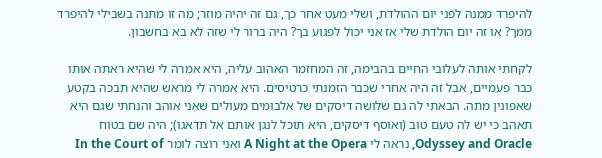להיפרד ממנה לפני יום ההולדת, ושלי מעט אחר כך, גם זה יהיה מוזר; מה זו מתנה בשבילי להיפרד ממך? או זה יום הולדת שלי אז אני יכול לפגוע בך? היה ברור לי שזה לא בא בחשבון.

לקחתי אותה לעלובי החיים בהבימה, זה המחזמר האהוב עליה, היא אמרה לי שהיא ראתה אותו כבר פעמיים, אבל זה היה אחרי שכבר הזמנתי כרטיסים. היא אמרה לי מראש שהיא תבכה בקטע שאפונין מתה. הבאתי לה גם שלושה דיסקים של אלבומים מעולים שאני אוהב והנחתי שגם היא תאהב כי יש לה טעם טוב (ואוסף דיסקים, היא תוכל לנגן אותם אל תדאגו); היה שם בטוח Odyssey and Oracle, נראה לי A Night at the Opera ואני רוצה לומר In the Court of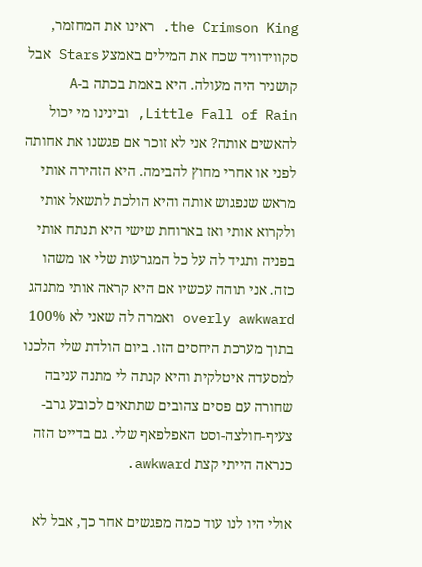the Crimson King. ראינו את המחזמר, סקווידוויד שכח את המילים באמצע Stars אבל קושניר היה מעולה. היא באמת בכתה ב-A Little Fall of Rain, ובינינו מי יכול להאשים אותה? אני לא זוכר אם פגשנו את אחותה לפני או אחרי מחוץ להבימה. היא הזהירה אותי מראש שנפגוש אותה והיא הולכת לתשאל אותי ולקרוא אותי ואז בארוחת שישי היא תנתח אותי בפניה ותגיד לה על כל המגרעות שלי או משהו כזה. אני תוהה עכשיו אם היא קראה אותי מתנהג overly awkward ואמרה לה שאני לא 100% בתוך מערכת היחסים הזו. ביום הולדת שלי הלכנו למסעדה איטלקית והיא קנתה לי מתנה עניבה שחורה עם פסים צהובים שתתאים לכובע גרב-צעיף-חולצה-וסט האפלפאף שלי. גם בדייט הזה כנראה הייתי קצת awkward.

אולי היו לנו עוד כמה מפגשים אחר כך, אבל לא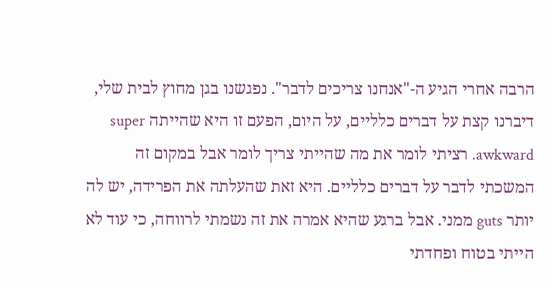הרבה אחרי הגיע ה-"אנחנו צריכים לדבר". נפגשנו בגן מחוץ לבית שלי, דיברנו קצת על דברים כלליים, על היום, הפעם זו היא שהייתה super awkward. רציתי לומר את מה שהייתי צריך לומר אבל במקום זה המשכתי לדבר על דברים כלליים. היא זאת שהעלתה את הפרידה, יש לה יותר guts ממני. אבל ברגע שהיא אמרה את זה נשמתי לרווחה, כי עוד לא הייתי בטוח ופחדתי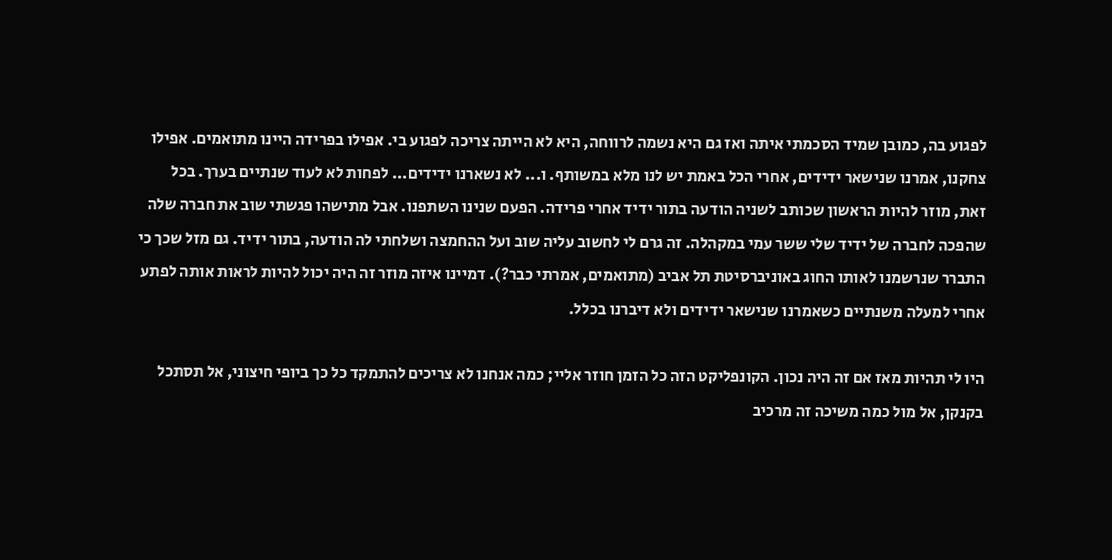לפגוע בה, כמובן שמיד הסכמתי איתה ואז גם היא נשמה לרווחה, היא לא הייתה צריכה לפגוע בי. אפילו בפרידה היינו מתואמים. אפילו צחקנו, אמרנו שנישאר ידידים, אחרי הכל באמת יש לנו מלא במשותף. ו... לא נשארנו ידידים... לפחות לא לעוד שנתיים בערך. בכל זאת, מוזר להיות הראשון שכותב לשניה הודעה בתור ידיד אחרי פרידה. הפעם שנינו השתפנו. אבל מתישהו פגשתי שוב את חברה שלה שהפכה לחברה של ידיד שלי ששר עמי במקהלה. זה גרם לי לחשוב עליה שוב ועל ההחמצה ושלחתי לה הודעה, בתור ידיד. גם מזל שכך כי התברר שנרשמנו לאותו החוג באוניברסיטת תל אביב (מתואמים, אמרתי כבר?). דמיינו איזה מוזר זה היה יכול להיות לראות אותה לפתע אחרי למעלה משנתיים כשאמרנו שנישאר ידידים ולא דיברנו בכלל.

היו לי תהיות מאז אם זה היה נכון. הקונפליקט הזה כל הזמן חוזר אליי; כמה אנחנו לא צריכים להתמקד כל כך ביופי חיצוני, אל תסתכל בקנקן, אל מול כמה משיכה זה מרכיב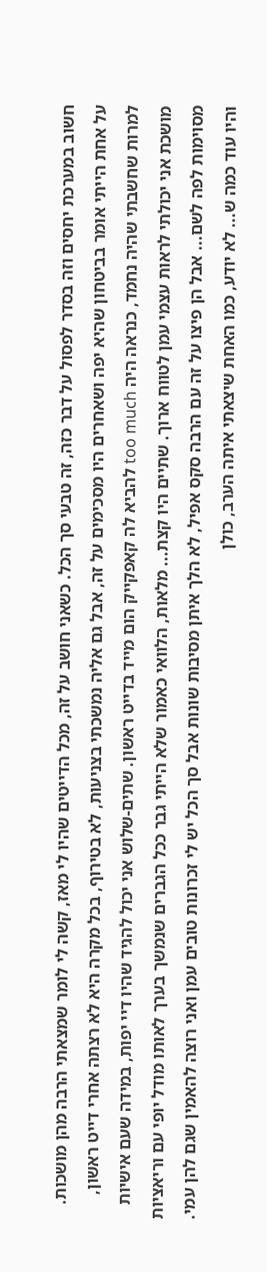חשוב במערכת יחסים וזה בסדר לפסול על דבר כזה, זה טבעי סך הכל. כשאני חושב על זה, מכל הדייטים שהיו לי מאז, קשה לי לומר שמצאתי הרבה מהן מושכות. על אחת הייתי אומר בביטחון שהיא יפה ושאחרים היו מסכימים על זה, אבל גם אליה נמשכתי בצניעות, לא בטירוף, בכל מקרה היא לא רצתה אחרי דייט ראשון, למרות שחשבתי שהיה נחמד, כנראה היה too much להביא לה קאפקייק הום מייד בדייט ראשון. שתים-שלוש אני יכול להגיד שהיו דיי יפות, במידה שעם אישיות מושכת אני יכולתי לראות עצמי עמן לטווח ארוך. שתיים היו קצת... מלאות, הלוואי כאמור שלא הייתי גבר ככל הגברים שנמשך בערך לאותו מודל יופי עם וריאציות מסוימות לפה לשם... אבל הן פיצו על זה עם הרבה סקס אפיל, לא הלך איתן מסיבות שונות אבל סך הכל יש לי זכרונות טובים עמן ואני רוצה להאמין שגם להן עמי. והיו עוד כמה ש... לא יודע, כמו האחת שיצאתי איתה הערב, כולן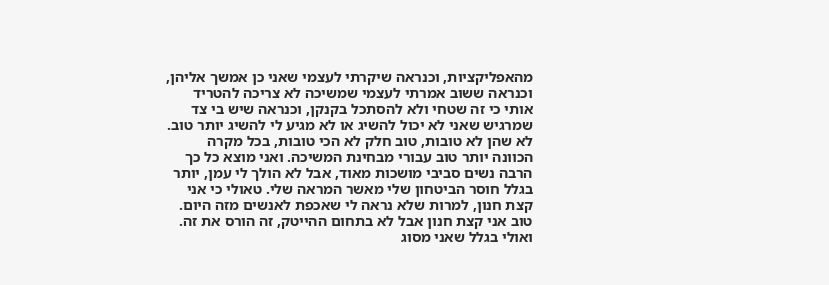מהאפליקציות, וכנראה שיקרתי לעצמי שאני כן אמשך אליהן, וכנראה ששוב אמרתי לעצמי שמשיכה לא צריכה להטריד אותי כי זה שטחי ולא להסתכל בקנקן, וכנראה שיש בי צד שמרגיש שאני לא יכול להשיג או לא מגיע לי להשיג יותר טוב. לא שהן לא טובות, טוב חלק לא הכי טובות, בכל מקרה הכוונה יותר טוב עבורי מבחינת המשיכה. ואני מוצא כל כך הרבה נשים סביבי מושכות מאוד, אבל לא הולך לי עמן, יותר בגלל חוסר הביטחון שלי מאשר המראה שלי. טאולי כי אני קצת חנון, למרות שלא נראה לי שאכפת לאנשים מזה היום. טוב אני קצת חנון אבל לא בתחום ההייטק, זה הורס את זה. ואולי בגלל שאני מסוג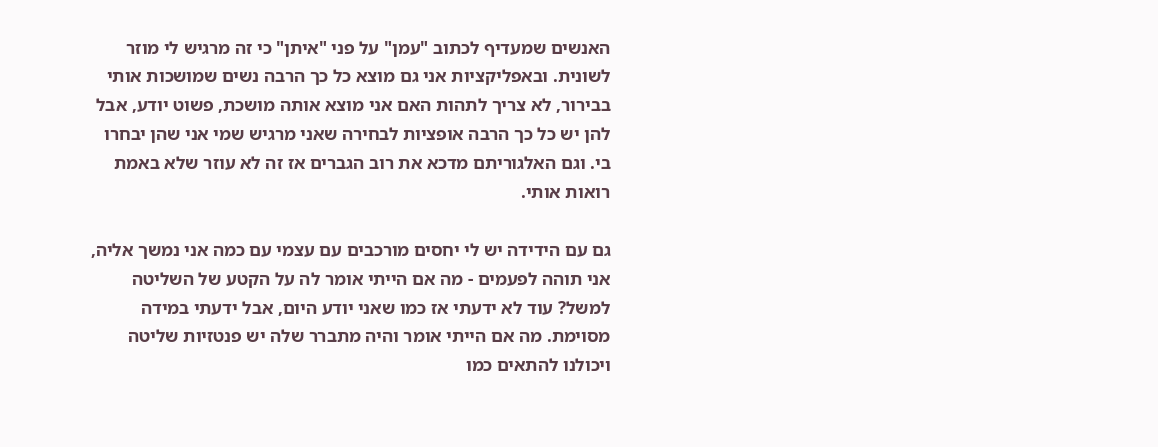האנשים שמעדיף לכתוב "עמן" על פני "איתן" כי זה מרגיש לי מוזר לשונית. ובאפליקציות אני גם מוצא כל כך הרבה נשים שמושכות אותי בבירור, לא צריך לתהות האם אני מוצא אותה מושכת, פשוט יודע, אבל להן יש כל כך הרבה אופציות לבחירה שאני מרגיש שמי אני שהן יבחרו בי. וגם האלגוריתם מדכא את רוב הגברים אז זה לא עוזר שלא באמת רואות אותי.

גם עם הידידה יש לי יחסים מורכבים עם עצמי עם כמה אני נמשך אליה, אני תוהה לפעמים - מה אם הייתי אומר לה על הקטע של השליטה למשל? עוד לא ידעתי אז כמו שאני יודע היום, אבל ידעתי במידה מסוימת. מה אם הייתי אומר והיה מתברר שלה יש פנטזיות שליטה ויכולנו להתאים כמו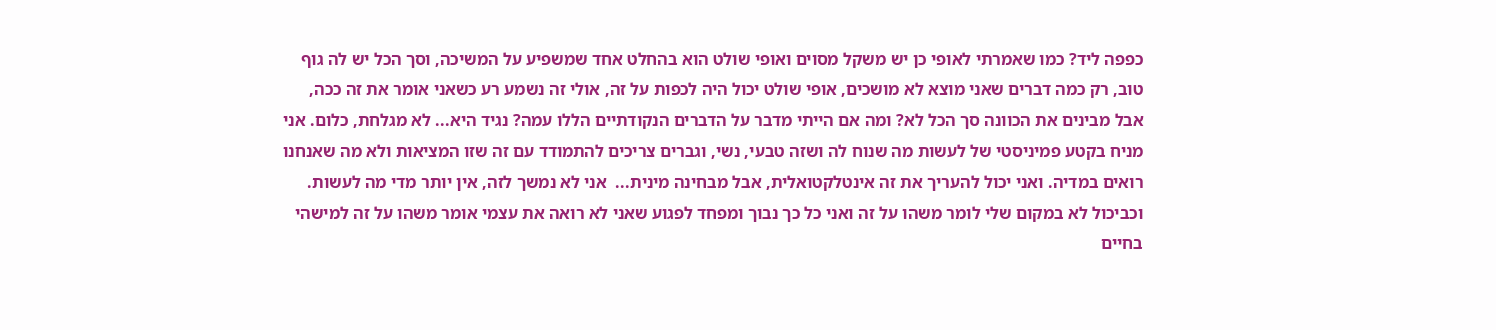כפפה ליד? כמו שאמרתי לאופי כן יש משקל מסוים ואופי שולט הוא בהחלט אחד שמשפיע על המשיכה, וסך הכל יש לה גוף טוב, רק כמה דברים שאני מוצא לא מושכים, אופי שולט יכול היה לכפות על זה, אולי זה נשמע רע כשאני אומר את זה ככה, אבל מבינים את הכוונה סך הכל לא? ומה אם הייתי מדבר על הדברים הנקודתיים הללו עמה? נגיד היא... לא מגלחת, כלום. אני מניח בקטע פמיניסטי של לעשות מה שנוח לה ושזה טבעי, נשי, וגברים צריכים להתמודד עם זה שזו המציאות ולא מה שאנחנו רואים במדיה. ואני יכול להעריך את זה אינטלקטואלית, אבל מבחינה מינית...  אני לא נמשך לזה, אין יותר מדי מה לעשות. וכביכול לא במקום שלי לומר משהו על זה ואני כל כך נבוך ומפחד לפגוע שאני לא רואה את עצמי אומר משהו על זה למישהי בחיים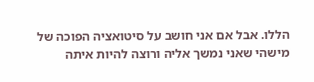הללו. אבל אם אני חושב על סיטואציה הפוכה של מישהי שאני נמשך אליה ורוצה להיות איתה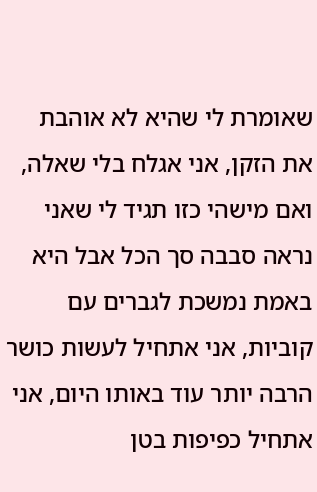שאומרת לי שהיא לא אוהבת את הזקן, אני אגלח בלי שאלה, ואם מישהי כזו תגיד לי שאני נראה סבבה סך הכל אבל היא באמת נמשכת לגברים עם קוביות, אני אתחיל לעשות כושר הרבה יותר עוד באותו היום, אני אתחיל כפיפות בטן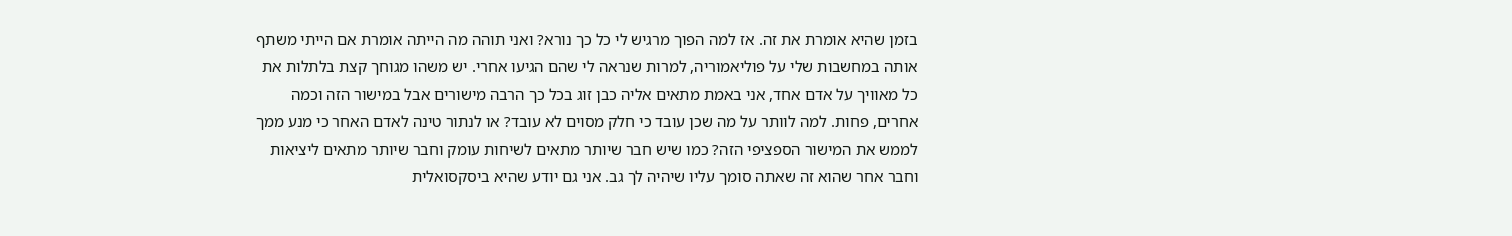בזמן שהיא אומרת את זה. אז למה הפוך מרגיש לי כל כך נורא? ואני תוהה מה הייתה אומרת אם הייתי משתף אותה במחשבות שלי על פוליאמוריה, למרות שנראה לי שהם הגיעו אחרי. יש משהו מגוחך קצת בלתלות את כל מאוויך על אדם אחד, אני באמת מתאים אליה כבן זוג בכל כך הרבה מישורים אבל במישור הזה וכמה אחרים, פחות. למה לוותר על מה שכן עובד כי חלק מסוים לא עובד? או לנתור טינה לאדם האחר כי מנע ממך לממש את המישור הספציפי הזה? כמו שיש חבר שיותר מתאים לשיחות עומק וחבר שיותר מתאים ליציאות וחבר אחר שהוא זה שאתה סומך עליו שיהיה לך גב. אני גם יודע שהיא ביסקסואלית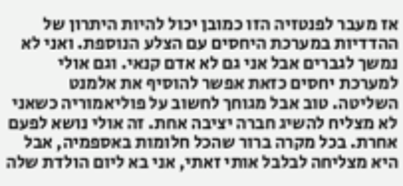אז מעבר לפנטזיה הזו כמובן יכול להיות היתרון של ההדדיות במערכת היחסים עם הצלע הנוספת. ואני לא נמשך לגברים אבל אני גם לא אדם קנאי. וגם אולי למערכת יחסים כזאת אפשר להוסיף את אלמנט השליטה. טוב אבל מגוחך לחשוב על פוליאמוריה כשאני לא מצליח להשיג חברה יציבה אחת. זה אולי נושא לפעם אחרת. בכל מקרה ברור שהכל חלומות באספמיה, אבל היא מצליחה לבלבל אותי זאתי, אני בא ליום הולדת שלה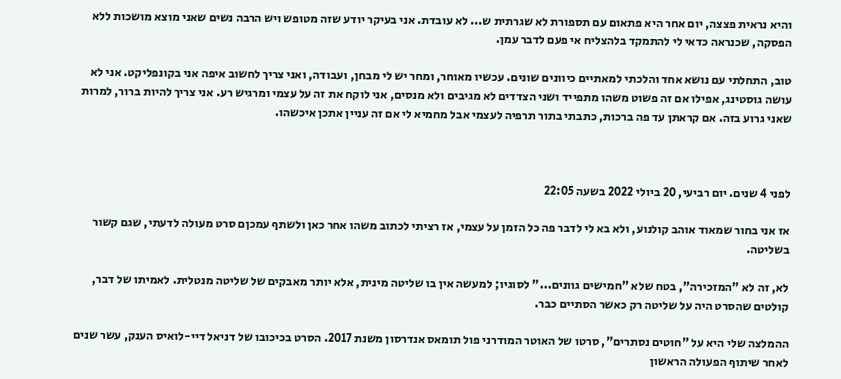והיא נראית פצצה, יום אחר היא פתאום עם תספורת לא שגרתית ש... לא עובדת. אני בעיקר יודע שזה מטופש ויש הרבה נשים שאני מוצא מושכות ללא הפסקה, שכנראה כדאי לי להתמקד בלהצליח אי פעם לדבר עמן.

טוב, התחלתי עם נושא אחד והלכתי למאתיים כיוונים שונים. עכשיו מאוחר, ומחר יש לי מבחן, ועבודה, ואני צריך לחשוב איפה אני בקונפליקט. אני לא עושה גוסטינג, אפילו אם זה פשוט משהו מתפייד ושני הצדדים לא מגיבים ולא מנסים, אני לוקח את זה על עצמי ומרגיש רע. אני צריך להיות ברור, למרות שאני גרוע בזה. אם קראתן עד פה ברכות, כתבתי בתור תרפיה לעצמי אבל מחמיא לי אם זה עניין אתכן איכשהו.



לפני 4 שנים. יום רביעי, 20 ביולי 2022 בשעה 22:05

אז אני בחור שמאוד אוהב קולנוע, ולא בא לי לדבר פה כל הזמן על עצמי, אז רציתי לכתוב משהו אחר כאן ולשתף עמכןם סרט מעולה לדעתי, שגם קשור בשליטה.

לא, זה לא "המזכירה", בטח שלא "חמישים גוונים..." לסוגיו; למעשה אין בו שליטה מינית, אלא יותר מאבקים של שליטה מנטלית. לאמיתו של דבר, קולטים שהסרט היה על שליטה רק כאשר הסתיים כבר.

ההמלצה שלי היא על "חוטים נסתרים", סרטו של האוטר המודרני פול תומאס אנדרסון משנת 2017. הסרט בכיכובו של דניאל דיי-לואיס הענק, עשר שנים לאחר שיתוף הפעולה הראשון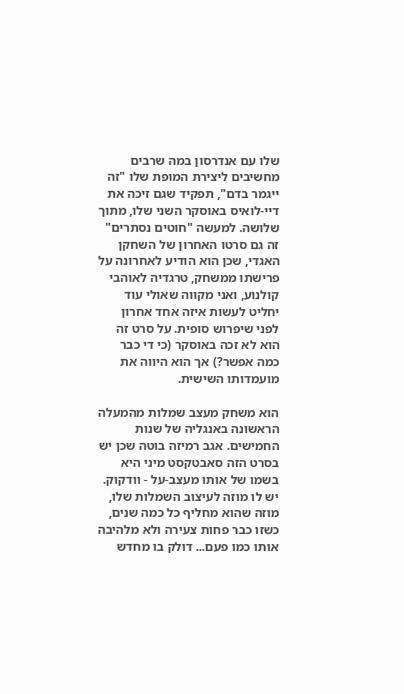שלו עם אנדרסון במה שרבים מחשיבים ליצירת המופת שלו "זה ייגמר בדם", תפקיד שגם זיכה את דיי-לואיס באוסקר השני שלו, מתוך שלושה. למעשה "חוטים נסתרים" זה גם סרטו האחרון של השחקן האגדי, שכן הוא הודיע לאחרונה על פרישתו ממשחק, טרגדיה לאוהבי קולנוע, ואני מקווה שאולי עוד יחליט לעשות איזה אחד אחרון לפני שיפרוש סופית. על סרט זה הוא לא זכה באוסקר (כי די כבר כמה אפשר?) אך הוא היווה את מועמדותו השישית.

הוא משחק מעצב שמלות מהמעלה הראשונה באנגליה של שנות החמישים. אגב רמיזה בוטה שכן יש בסרט הזה סאבטקסט מיני היא בשמו של אותו מעצב-על - וודקוק. יש לו מוזה לעיצוב השמלות שלו, מוזה שהוא מחליף כל כמה שנים, כשזו כבר פחות צעירה ולא מלהיבה אותו כמו פעם... דולק בו מחדש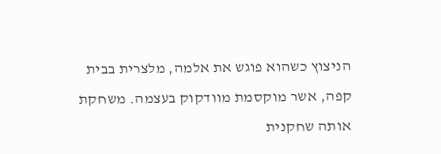הניצוץ כשהוא פוגש את אלמה, מלצרית בבית קפה, אשר מוקסמת מוודקוק בעצמה. משחקת אותה שחקנית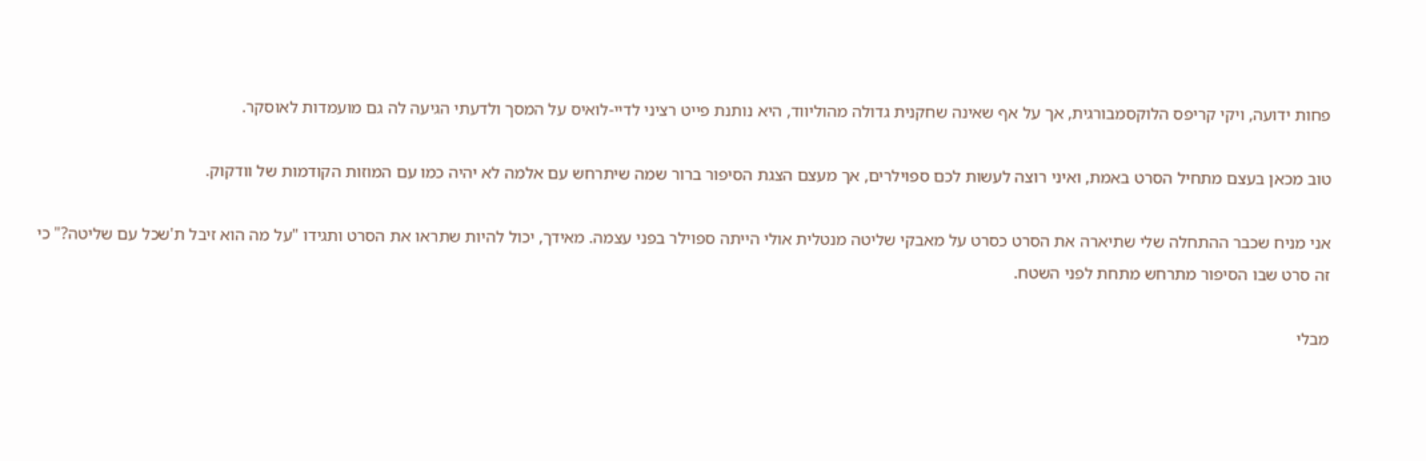פחות ידועה, ויקי קריפס הלוקסמבורגית, אך על אף שאינה שחקנית גדולה מהוליווד, היא נותנת פייט רציני לדיי-לואיס על המסך ולדעתי הגיעה לה גם מועמדות לאוסקר.

טוב מכאן בעצם מתחיל הסרט באמת, ואיני רוצה לעשות לכם ספוילרים, אך מעצם הצגת הסיפור ברור שמה שיתרחש עם אלמה לא יהיה כמו עם המוזות הקודמות של וודקוק.

אני מניח שכבר ההתחלה שלי שתיארה את הסרט כסרט על מאבקי שליטה מנטלית אולי הייתה ספוילר בפני עצמה. מאידך, יכול להיות שתראו את הסרט ותגידו "על מה הוא זיבל ת'שכל עם שליטה?" כי זה סרט שבו הסיפור מתרחש מתחת לפני השטח.

מבלי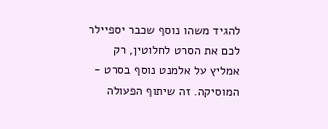להגיד משהו נוסף שכבר יספיילר לכם את הסרט לחלוטין, רק אמליץ על אלמנט נוסף בסרט - המוסיקה. זה שיתוף הפעולה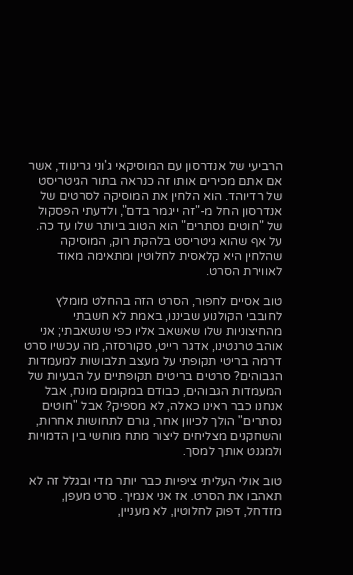הרביעי של אנדרסון עם המוסיקאי ג'וני גרינווד, אשר אם אתם מכירים אותו זה כנראה בתור הגיטריסט של רדיוהד. הוא הלחין את המוסיקה לסרטים של אנדרסון החל מ-"זה ייגמר בדם", ולדעתי הפסקול של "חוטים נסתרים" הוא הטוב ביותר שלו עד כה. על אף שהוא גיטריסט בלהקת רוק, המוסיקה שהלחין היא קלאסית לחלוטין ומתאימה מאוד לאווירת הסרט.

טוב אסיים לחפור, הסרט הזה בהחלט מומלץ לחובבי הקולנוע שביננו, באמת לא חשבתי מהחיצוניות שלו שאשאב אליו כפי שנשאבתי; אני אוהב טרנטינו, אדגר רייט, סקורסזה, מה עכשיו סרט דרמה בריטי תקופתי על מעצב תלבושות למעמדות הגבוהים? סרטים בריטים תקופתיים על הבעיות של המעמדות הגבוהים, כבודם במקומם מונח, אבל אנחנו כבר ראינו כאלה, לא מספיק? אבל "חוטים נסתרים" הולך לכיוון אחר, גורם לתחושות אחרות, והשחקנים מצליחים ליצור מתח מוחשי בין הדמויות ולמגנט אותך למסך.

טוב אולי העליתי ציפיות כבר יותר מדי ובגלל זה לא תאהבו את הסרט. אז אני אנמיך. סרט מעפן, מזדחל, דפוק לחלוטין, לא מעניין,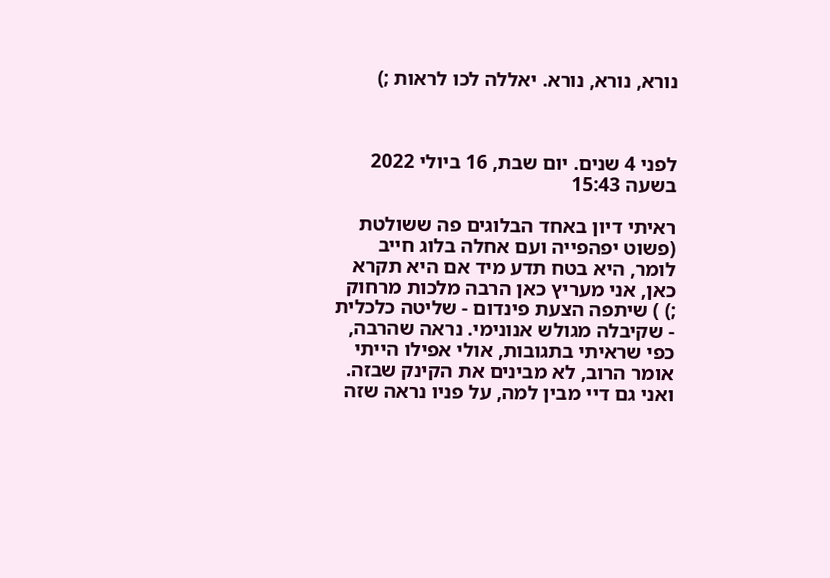נורא, נורא, נורא. יאללה לכו לראות ;)



לפני 4 שנים. יום שבת, 16 ביולי 2022 בשעה 15:43

ראיתי דיון באחד הבלוגים פה ששולטת (פשוט יפהפייה ועם אחלה בלוג חייב לומר, היא בטח תדע מיד אם היא תקרא כאן, אני מעריץ כאן הרבה מלכות מרחוק ;) ) שיתפה הצעת פינדום - שליטה כלכלית - שקיבלה מגולש אנונימי. נראה שהרבה, כפי שראיתי בתגובות, אולי אפילו הייתי אומר הרוב, לא מבינים את הקינק שבזה. ואני גם דיי מבין למה, על פניו נראה שזה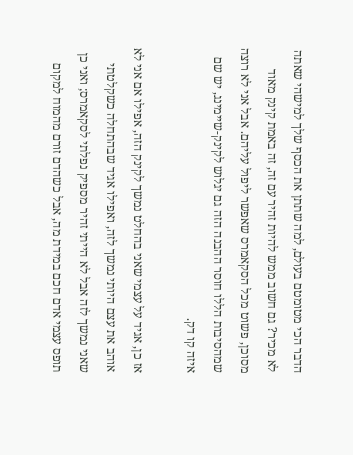הדבר הכי מטומטם בעולם, למה שתתן את הכסף שלך למישהי שאתה לא מכיר? גם חשוב ממש להיות זהיר עם זה, זה באמת קינק מאוד מסוכן, פשוט מכל הסקאמרס שאפשר ליפול עליהם. אבל אני לא רוצה שמהסיבות הללו חוסר ההבנה הזה גם יגלוש לקינק-שיימינג, יש שם איזה קו דק.

אז כן, אגיד על עצמי שאני בהחלט נמשך לקינק הזה, אפילו אם אני לא אוהב את עצם היותי נמשך לזה, ואפילו אגיד שבהתחלה כשקלטתי שאני נמשך לזה אבל לא הייתי זהיר מספיק נפלתי לסקאמרס; ואני כן תופס עצמי אדם חכם במידת מה, אבל כשהדם זורם מהמוח למקום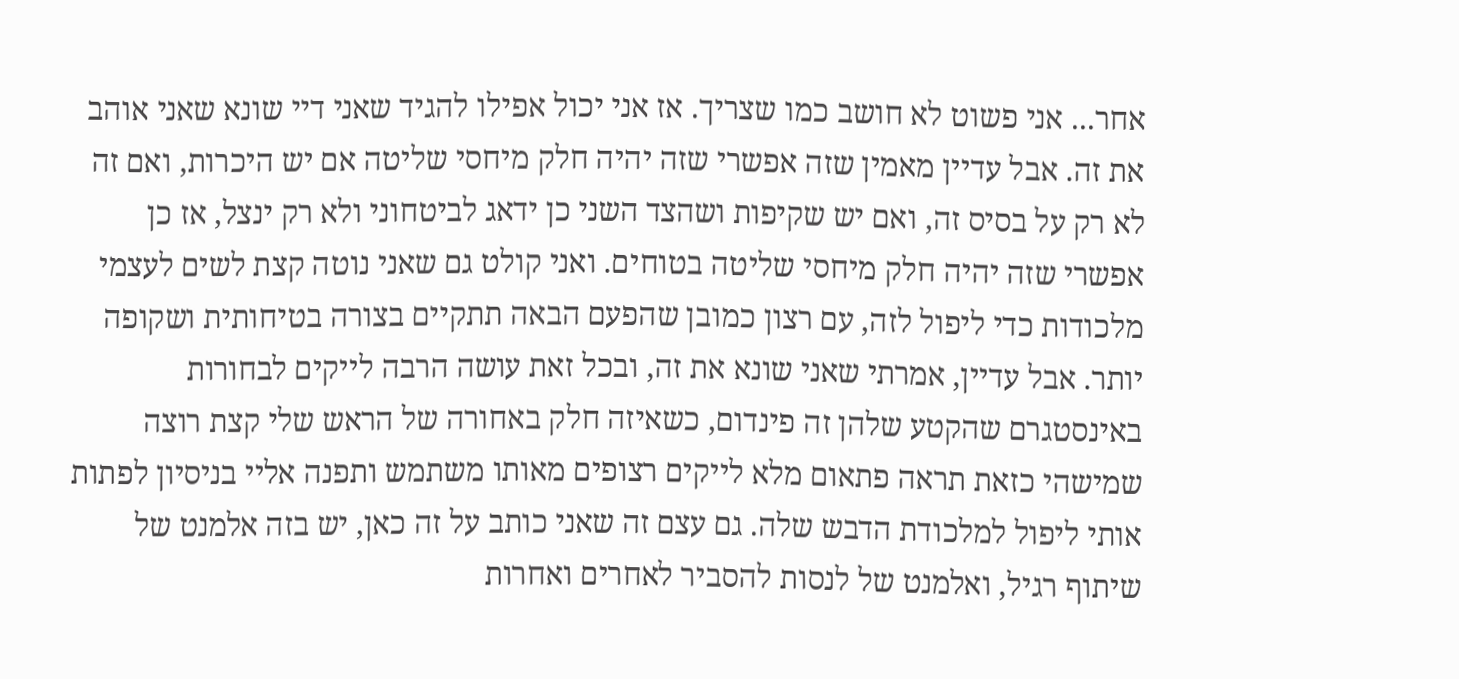אחר... אני פשוט לא חושב כמו שצריך. אז אני יכול אפילו להגיד שאני דיי שונא שאני אוהב את זה. אבל עדיין מאמין שזה אפשרי שזה יהיה חלק מיחסי שליטה אם יש היכרות, ואם זה לא רק על בסיס זה, ואם יש שקיפות ושהצד השני כן ידאג לביטחוני ולא רק ינצל, אז כן אפשרי שזה יהיה חלק מיחסי שליטה בטוחים. ואני קולט גם שאני נוטה קצת לשים לעצמי מלכודות כדי ליפול לזה, עם רצון כמובן שהפעם הבאה תתקיים בצורה בטיחותית ושקופה יותר. אבל עדיין, אמרתי שאני שונא את זה, ובכל זאת עושה הרבה לייקים לבחורות באינסטגרם שהקטע שלהן זה פינדום, כשאיזה חלק באחורה של הראש שלי קצת רוצה שמישהי כזאת תראה פתאום מלא לייקים רצופים מאותו משתמש ותפנה אליי בניסיון לפתות אותי ליפול למלכודת הדבש שלה. גם עצם זה שאני כותב על זה כאן, יש בזה אלמנט של שיתוף רגיל, ואלמנט של לנסות להסביר לאחרים ואחרות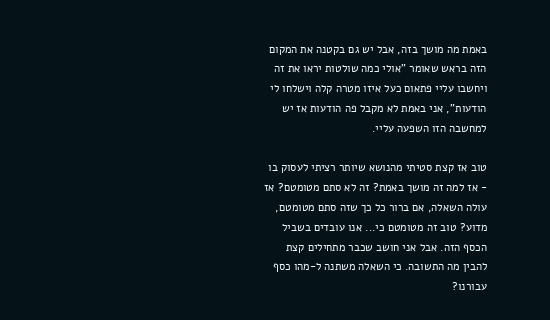באמת מה מושך בזה, אבל יש גם בקטנה את המקום הזה בראש שאומר "אולי כמה שולטות יראו את זה ויחשבו עליי פתאום כעל איזו מטרה קלה וישלחו לי הודעות", אני באמת לא מקבל פה הודעות אז יש למחשבה הזו השפעה עליי.

טוב אז קצת סטיתי מהנושא שיותר רציתי לעסוק בו - אז למה זה מושך באמת? זה לא סתם מטומטם? אז עולה השאלה, אם ברור כל כך שזה סתם מטומטם, מדוע? טוב זה מטומטם כי... אנו עובדים בשביל הכסף הזה. אבל אני חושב שכבר מתחילים קצת להבין מה התשובה. כי השאלה משתנה ל-מהו כסף עבורנו?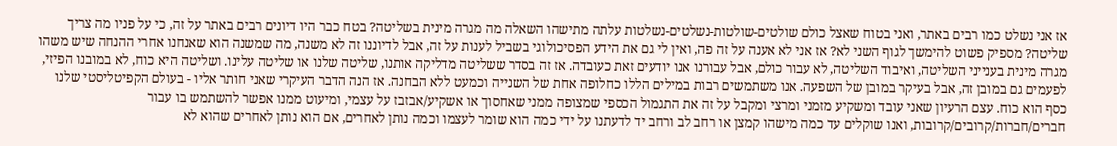אז אני נשלט כמו רבים באתר, ואני בטוח שאצל כולם שולטים-שולטות-נשלטים-נשלטות עלתה מתישהו השאלה מה מגרה מינית בשליטה? בטח כבר היו דיונים רבים באתר על זה, כי על פניו מה צריך שליטה? מספיק פשוט להימשך לגוף השני לא? אז אני לא אענה על זה פה, ואין לי גם את הידע הפסיכולוגי בשביל לענות על זה, אבל לדיוננו זה לא משנה, מה שמשנה הוא שאנחנו אחרי ההנחה שיש משהו מגרה מינית בענייני השליטה, ואיבוד השליטה, לא עבור כולם, אבל עבורנו אנו יודעים זאת כעובדה. אז זה בסדר ששליטה מדליקה אותנו, שליטה שלנו או שליטה עלינו. ושליטה היא כוח, לא במובנו הפיזי, לפעמים גם במובן זה, אבל בעיקר במובן של השפעה. אנו משתמשים רבות במילים הללו כחלופה אחת של השנייה וכמעט ללא הבחנה. אז הנה הדבר העיקרי שאני חותר אליו - בעולם הקפיטליסטי שלנו כסף הוא כוח. עצם הרעיון שאני עובד ומשקיע מזמני ומרצי ומקבל על זה את התגמול הכספי שמצופה ממני שאחסוך או אשקיע/אבזבז על עצמי, ומיעוט ממנו אפשר להשתמש בו עבור חברים/חברות/קרובים/קרובות, ואנו שוקלים עד כמה מישהו קמצן או רחב לב ורחב יד לדעתנו על ידי כמה הוא שומר לעצמו וכמה נותן לאחרים, אם הוא נותן לאחרים שהוא לא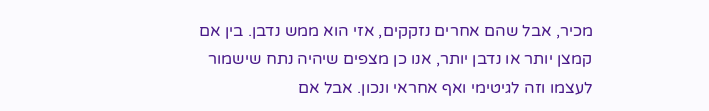מכיר, אבל שהם אחרים נזקקים, אזי הוא ממש נדבן. בין אם קמצן יותר או נדבן יותר, אנו כן מצפים שיהיה נתח שישמור לעצמו וזה לגיטימי ואף אחראי ונכון. אבל אם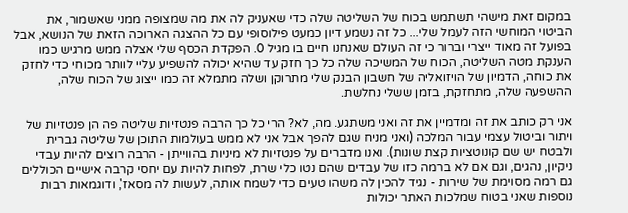במקום זאת מישהי תשתמש בכוח של השליטה שלה כדי שאעניק לה את מה שמצופה ממני שאשמור, את הביטוי המוחשי הזה לעמל שלי... כל זה נשמע דיון כמעט פילוסופי עם כל ההצגה הארוכה הזאת של הנושא, אבל בפועל זה מאוד ייצרי וברור כי זה העולם שאנחנו חיים בו מגיל 0. הפקדת הכסף שלי אצלה ממש מרגיש כמו הענקת מטה השליטה, הכוח של המשיכה שלה כל כך חזק עד שהיא יכולה להשפיע עליי לוותר מכוחי כדי לחזק את כוחה, הדמיון של הויזואליה של חשבון הבנק שלי מתרוקן ושלה מתמלא זה כמו ייצוג של הכוח שלה, ההשפעה שלה, מתחזקת, בזמן ששלי נחלשת.

אני רק כותב את זה ומדמיין את זה ואני משתגע. מה, לא? הרי כל כך הרבה פנטזיות שליטה פה הן פנטזיות של ויתור וביטול עצמי עבור המלכה (ואני מניח שגם להפך אבל אני לא ממש בעולמות התוכן של שליטה גברית ולבטח יש שם קונוטציות קצת שונות). ואנו מדברים על פנטזיות לא מיניות בהווייתן - הרבה רוצים להיות עבדי ניקיון, נהגים, וגם אם לא ברמה כזו של עבדים שהם נטו כלי שרת, לפחות להיות עם יחסי קרבה אישיים הכוללים גם רמה מסוימת של שירות - נגיד להכין לה משהו טעים כדי לשמח אותה, לעשות לה מסאז', ודוגמאות רבות נוספות שאני בטוח שמלכות האתר יכולות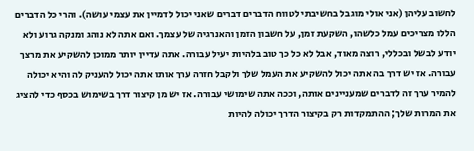לחשוב עליהן (אני אולי מוגבל בחשיבתי לטווח הדברים דברים שאני יכול לדמיין את עצמי עושה). והרי כל הדברים הללו מצריכים עמל כלשהו, השקעת זמן, על חשבון הזמן והאנרגיה של עצמך. ואם אתה לא נוהג ומנקה גרוע ולא יודע לבשל ובכללי, רוצה מאוד, אבל לא כל כך טוב בלהיות יעיל עבורה. אתה עדיין יותר ממוכן להשקיע את מרצך עבורה. אז יש דרך בה אתה יכול להשקיע את העמל שלך ולקבל חזרה ערך אותו אתה יכול להעניק לה והיא יכולה להמיר ערך זה לדברים שמעניינים אותה, וככה אתה שימושי עבורה. אז יש מן קיצור דרך בשימוש בכסף כדי להציג את המרות שלך; ההתמקדות רק בקיצור הדרך יכולה להיות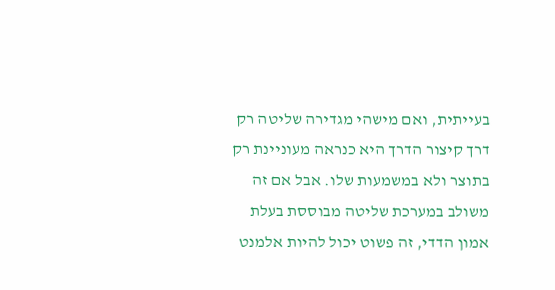בעייתית, ואם מישהי מגדירה שליטה רק דרך קיצור הדרך היא כנראה מעוניינת רק בתוצר ולא במשמעות שלו. אבל אם זה משולב במערכת שליטה מבוססת בעלת אמון הדדי, זה פשוט יכול להיות אלמנט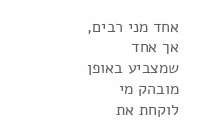אחד מני רבים, אך אחד שמצביע באופן מובהק מי לוקחת את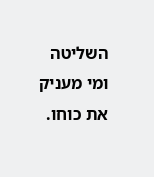השליטה ומי מעניק את כוחו.